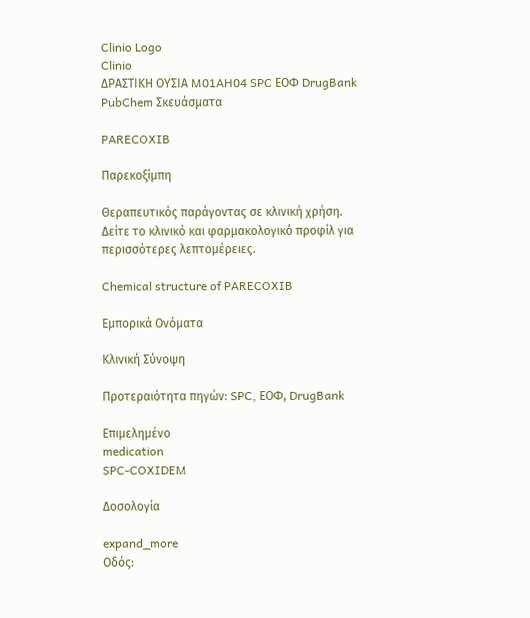Clinio Logo
Clinio
ΔΡΑΣΤΙΚΗ ΟΥΣΙΑ M01AH04 SPC ΕΟΦ DrugBank PubChem Σκευάσματα

PARECOXIB

Παρεκοξίμπη

Θεραπευτικός παράγοντας σε κλινική χρήση. Δείτε το κλινικό και φαρμακολογικό προφίλ για περισσότερες λεπτομέρειες.

Chemical structure of PARECOXIB

Εμπορικά Ονόματα

Κλινική Σύνοψη

Προτεραιότητα πηγών: SPC, ΕΟΦ, DrugBank

Επιμελημένο
medication
SPC-COXIDEM

Δοσολογία

expand_more
Οδός: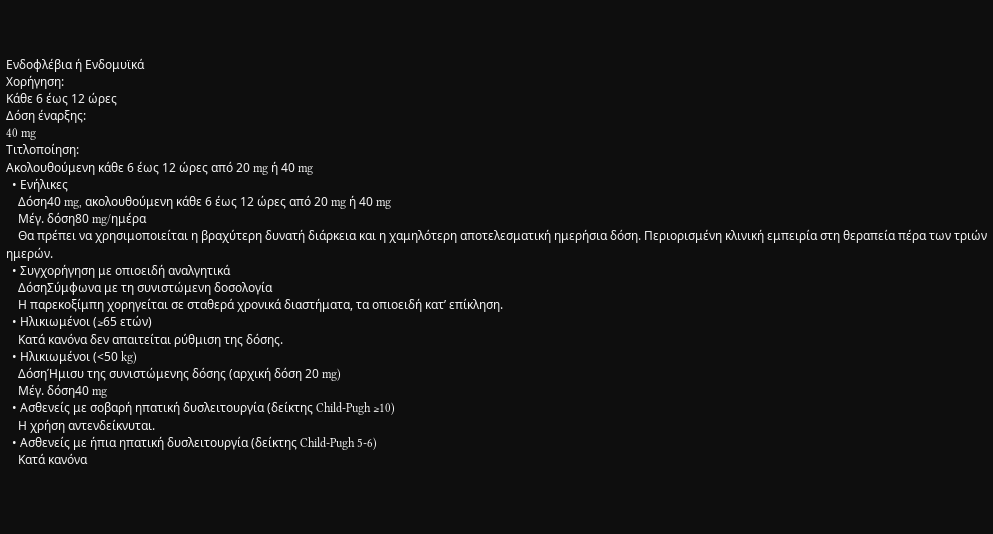Ενδοφλέβια ή Ενδομυϊκά
Χορήγηση:
Κάθε 6 έως 12 ώρες
Δόση έναρξης:
40 mg
Τιτλοποίηση:
Ακολουθούμενη κάθε 6 έως 12 ώρες από 20 mg ή 40 mg
  • Ενήλικες
    Δόση40 mg, ακολουθούμενη κάθε 6 έως 12 ώρες από 20 mg ή 40 mg
    Μέγ. δόση80 mg/ημέρα
    Θα πρέπει να χρησιμοποιείται η βραχύτερη δυνατή διάρκεια και η χαμηλότερη αποτελεσματική ημερήσια δόση. Περιορισμένη κλινική εμπειρία στη θεραπεία πέρα των τριών ημερών.
  • Συγχορήγηση με οπιοειδή αναλγητικά
    ΔόσηΣύμφωνα με τη συνιστώμενη δοσολογία
    Η παρεκοξίμπη χορηγείται σε σταθερά χρονικά διαστήματα, τα οπιοειδή κατ’ επίκληση.
  • Ηλικιωμένοι (≥65 ετών)
    Κατά κανόνα δεν απαιτείται ρύθμιση της δόσης.
  • Ηλικιωμένοι (<50 kg)
    ΔόσηΉμισυ της συνιστώμενης δόσης (αρχική δόση 20 mg)
    Μέγ. δόση40 mg
  • Ασθενείς με σοβαρή ηπατική δυσλειτουργία (δείκτης Child-Pugh ≥10)
    Η χρήση αντενδείκνυται.
  • Ασθενείς με ήπια ηπατική δυσλειτουργία (δείκτης Child-Pugh 5-6)
    Κατά κανόνα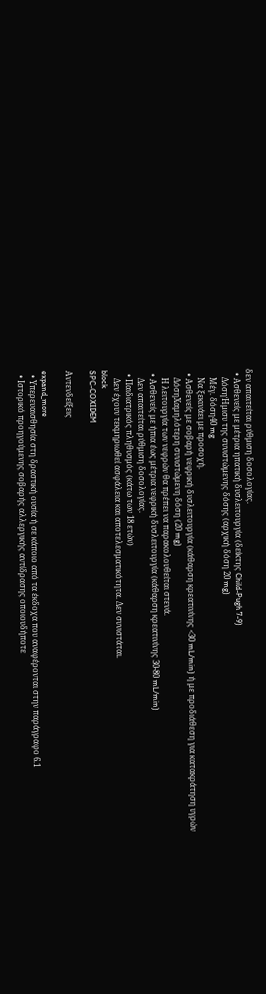δεν απαιτείται ρύθμιση δοσολογίας.
  • Ασθενείς με μέτρια ηπατική δυσλειτουργία (δείκτης Child-Pugh 7-9)
    ΔόσηΉμισυ της συνιστώμενης δόσης (αρχική δόση 20 mg)
    Μέγ. δόση40 mg
    Να ξεκινάει με προσοχή.
  • Ασθενείς με σοβαρή νεφρική δυσλειτουργία (κάθαρση κρεατινίνης <30 mL/min) ή με προδιάθεση για κατακράτηση υγρών
    ΔόσηΧαμηλότερη συνιστώμενη δόση (20 mg)
    Η λειτουργία των νεφρών θα πρέπει να παρακολουθείται στενά.
  • Ασθενείς με ήπια έως μέτρια νεφρική δυσλειτουργία (κάθαρση κρεατινίνης 30-80 mL/min)
    Δεν απαιτείται ρύθμιση δοσολογίας.
  • Παιδιατρικός πληθυσμός (κάτω των 18 ετών)
    Δεν έχουν τεκμηριωθεί ασφάλεια και αποτελεσματικότητα. Δεν συνιστάται.
block
SPC-COXIDEM

Αντενδείξεις

expand_more
  • Υπερευαισθησία στη δραστική ουσία ή σε κάποιο από τα έκδοχα που αναφέρονται στην παράγραφο 6.1
  • Ιστορικό προηγούμενης σοβαρής αλλεργικής αντίδρασης οποιουδήποτε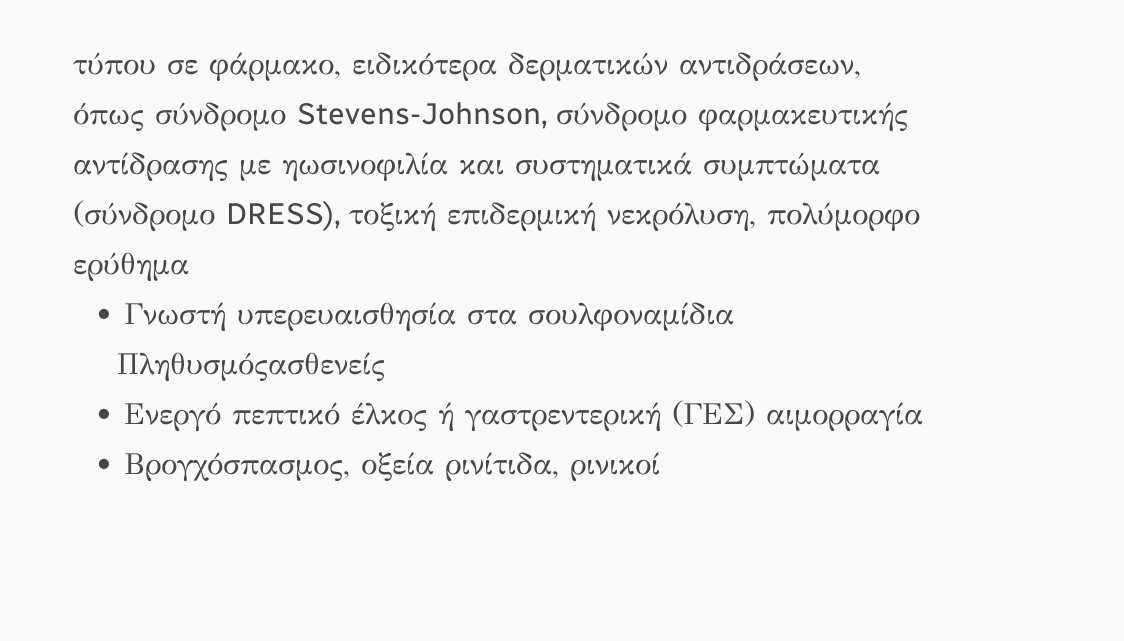τύπου σε φάρμακο, ειδικότερα δερματικών αντιδράσεων, όπως σύνδρομο Stevens-Johnson, σύνδρομο φαρμακευτικής αντίδρασης με ηωσινοφιλία και συστηματικά συμπτώματα (σύνδρομο DRESS), τοξική επιδερμική νεκρόλυση, πολύμορφο ερύθημα
  • Γνωστή υπερευαισθησία στα σουλφοναμίδια
    Πληθυσμόςασθενείς
  • Ενεργό πεπτικό έλκος ή γαστρεντερική (ΓΕΣ) αιμορραγία
  • Βρογχόσπασμος, οξεία ρινίτιδα, ρινικοί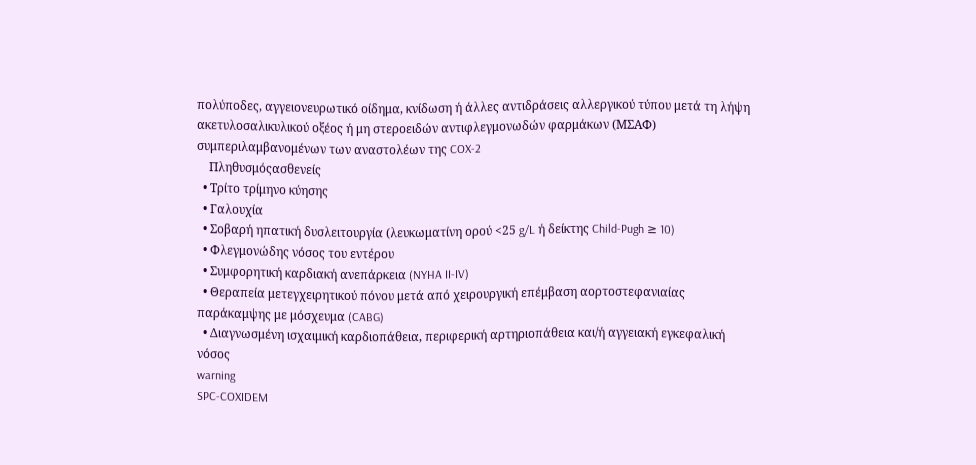πολύποδες, αγγειονευρωτικό οίδημα, κνίδωση ή άλλες αντιδράσεις αλλεργικού τύπου μετά τη λήψη ακετυλοσαλικυλικού οξέος ή μη στεροειδών αντιφλεγμονωδών φαρμάκων (ΜΣΑΦ) συμπεριλαμβανομένων των αναστολέων της COX-2
    Πληθυσμόςασθενείς
  • Τρίτο τρίμηνο κύησης
  • Γαλουχία
  • Σοβαρή ηπατική δυσλειτουργία (λευκωματίνη ορού <25 g/L ή δείκτης Child-Pugh ≥ 10)
  • Φλεγμονώδης νόσος του εντέρου
  • Συμφορητική καρδιακή ανεπάρκεια (NYHA II-IV)
  • Θεραπεία μετεγχειρητικού πόνου μετά από χειρουργική επέμβαση αορτοστεφανιαίας παράκαμψης με μόσχευμα (CABG)
  • Διαγνωσμένη ισχαιμική καρδιοπάθεια, περιφερική αρτηριοπάθεια και/ή αγγειακή εγκεφαλική νόσος
warning
SPC-COXIDEM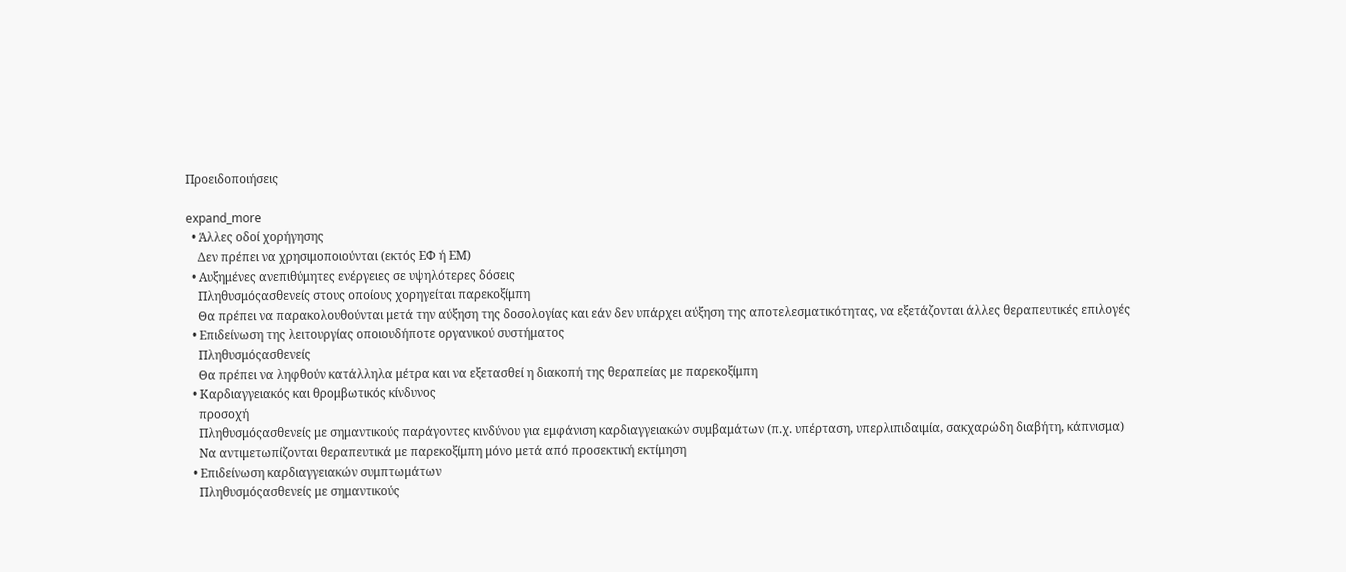Προειδοποιήσεις

expand_more
  • Άλλες οδοί χορήγησης
    Δεν πρέπει να χρησιμοποιούνται (εκτός ΕΦ ή ΕΜ)
  • Αυξημένες ανεπιθύμητες ενέργειες σε υψηλότερες δόσεις
    Πληθυσμόςασθενείς στους οποίους χορηγείται παρεκοξίμπη
    Θα πρέπει να παρακολουθούνται μετά την αύξηση της δοσολογίας και εάν δεν υπάρχει αύξηση της αποτελεσματικότητας, να εξετάζονται άλλες θεραπευτικές επιλογές
  • Επιδείνωση της λειτουργίας οποιουδήποτε οργανικού συστήματος
    Πληθυσμόςασθενείς
    Θα πρέπει να ληφθούν κατάλληλα μέτρα και να εξετασθεί η διακοπή της θεραπείας με παρεκοξίμπη
  • Καρδιαγγειακός και θρομβωτικός κίνδυνος
    προσοχή
    Πληθυσμόςασθενείς με σημαντικούς παράγοντες κινδύνου για εμφάνιση καρδιαγγειακών συμβαμάτων (π.χ. υπέρταση, υπερλιπιδαιμία, σακχαρώδη διαβήτη, κάπνισμα)
    Να αντιμετωπίζονται θεραπευτικά με παρεκοξίμπη μόνο μετά από προσεκτική εκτίμηση
  • Επιδείνωση καρδιαγγειακών συμπτωμάτων
    Πληθυσμόςασθενείς με σημαντικούς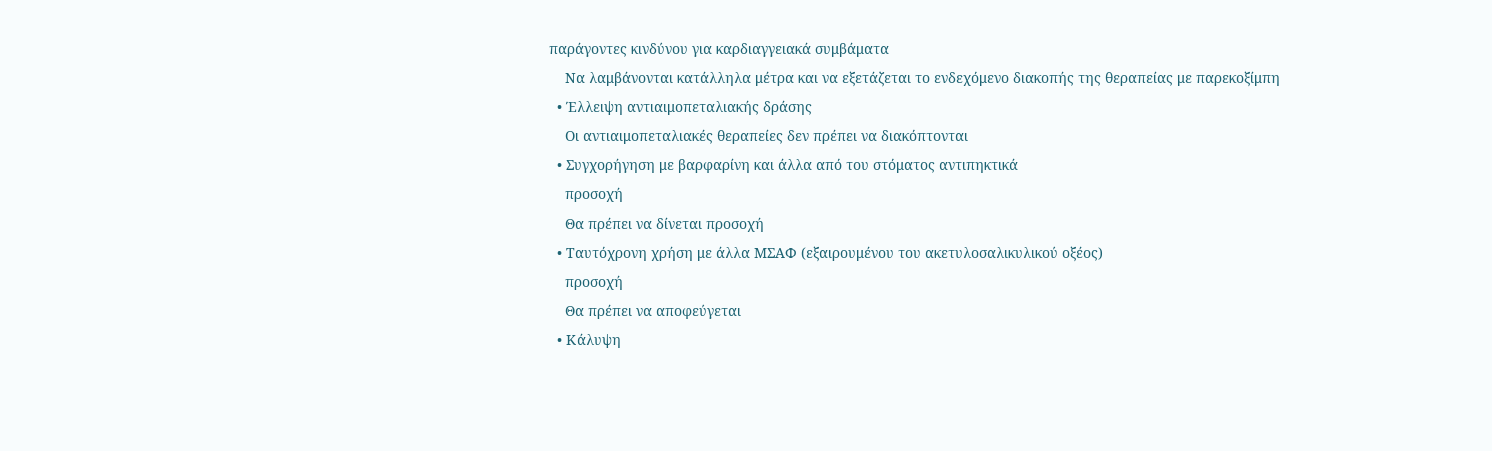παράγοντες κινδύνου για καρδιαγγειακά συμβάματα
    Να λαμβάνονται κατάλληλα μέτρα και να εξετάζεται το ενδεχόμενο διακοπής της θεραπείας με παρεκοξίμπη
  • Έλλειψη αντιαιμοπεταλιακής δράσης
    Οι αντιαιμοπεταλιακές θεραπείες δεν πρέπει να διακόπτονται
  • Συγχορήγηση με βαρφαρίνη και άλλα από του στόματος αντιπηκτικά
    προσοχή
    Θα πρέπει να δίνεται προσοχή
  • Ταυτόχρονη χρήση με άλλα ΜΣΑΦ (εξαιρουμένου του ακετυλοσαλικυλικού οξέος)
    προσοχή
    Θα πρέπει να αποφεύγεται
  • Κάλυψη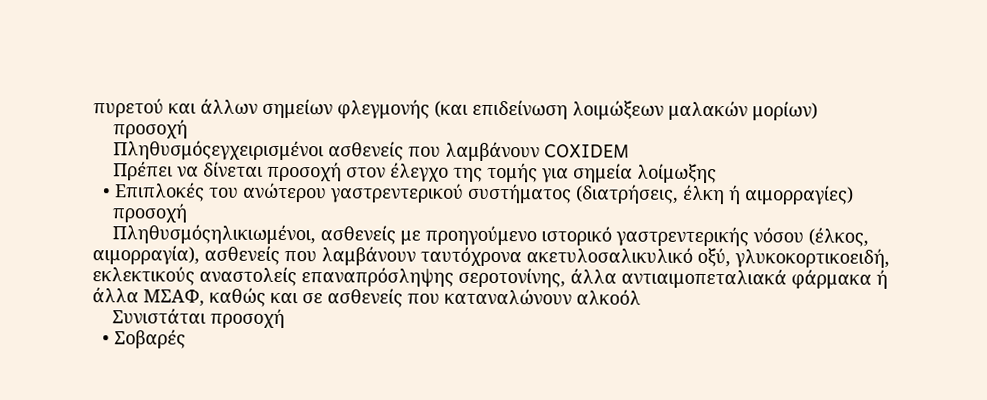πυρετού και άλλων σημείων φλεγμονής (και επιδείνωση λοιμώξεων μαλακών μορίων)
    προσοχή
    Πληθυσμόςεγχειρισμένοι ασθενείς που λαμβάνουν COXIDEM
    Πρέπει να δίνεται προσοχή στον έλεγχο της τομής για σημεία λοίμωξης
  • Επιπλοκές του ανώτερου γαστρεντερικού συστήματος (διατρήσεις, έλκη ή αιμορραγίες)
    προσοχή
    Πληθυσμόςηλικιωμένοι, ασθενείς με προηγούμενο ιστορικό γαστρεντερικής νόσου (έλκος, αιμορραγία), ασθενείς που λαμβάνουν ταυτόχρονα ακετυλοσαλικυλικό οξύ, γλυκοκορτικοειδή, εκλεκτικούς αναστολείς επαναπρόσληψης σεροτονίνης, άλλα αντιαιμοπεταλιακά φάρμακα ή άλλα ΜΣΑΦ, καθώς και σε ασθενείς που καταναλώνουν αλκοόλ
    Συνιστάται προσοχή
  • Σοβαρές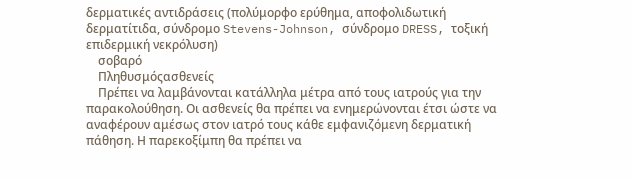δερματικές αντιδράσεις (πολύμορφο ερύθημα, αποφολιδωτική δερματίτιδα, σύνδρομο Stevens-Johnson, σύνδρομο DRESS, τοξική επιδερμική νεκρόλυση)
    σοβαρό
    Πληθυσμόςασθενείς
    Πρέπει να λαμβάνονται κατάλληλα μέτρα από τους ιατρούς για την παρακολούθηση. Οι ασθενείς θα πρέπει να ενημερώνονται έτσι ώστε να αναφέρουν αμέσως στον ιατρό τους κάθε εμφανιζόμενη δερματική πάθηση. Η παρεκοξίμπη θα πρέπει να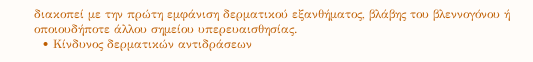διακοπεί με την πρώτη εμφάνιση δερματικού εξανθήματος, βλάβης του βλεννογόνου ή οποιουδήποτε άλλου σημείου υπερευαισθησίας.
  • Κίνδυνος δερματικών αντιδράσεων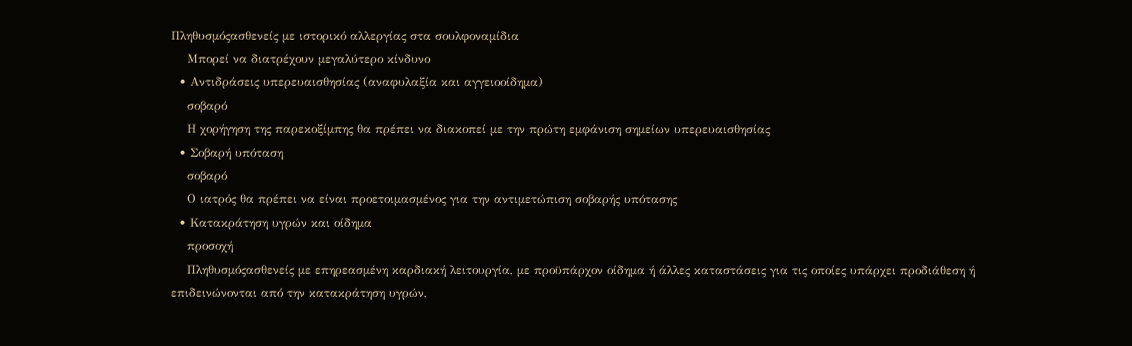Πληθυσμόςασθενείς με ιστορικό αλλεργίας στα σουλφοναμίδια
    Μπορεί να διατρέχουν μεγαλύτερο κίνδυνο
  • Αντιδράσεις υπερευαισθησίας (αναφυλαξία και αγγειοοίδημα)
    σοβαρό
    Η χορήγηση της παρεκοξίμπης θα πρέπει να διακοπεί με την πρώτη εμφάνιση σημείων υπερευαισθησίας
  • Σοβαρή υπόταση
    σοβαρό
    Ο ιατρός θα πρέπει να είναι προετοιμασμένος για την αντιμετώπιση σοβαρής υπότασης
  • Κατακράτηση υγρών και οίδημα
    προσοχή
    Πληθυσμόςασθενείς με επηρεασμένη καρδιακή λειτουργία, με προϋπάρχον οίδημα ή άλλες καταστάσεις για τις οποίες υπάρχει προδιάθεση ή επιδεινώνονται από την κατακράτηση υγρών,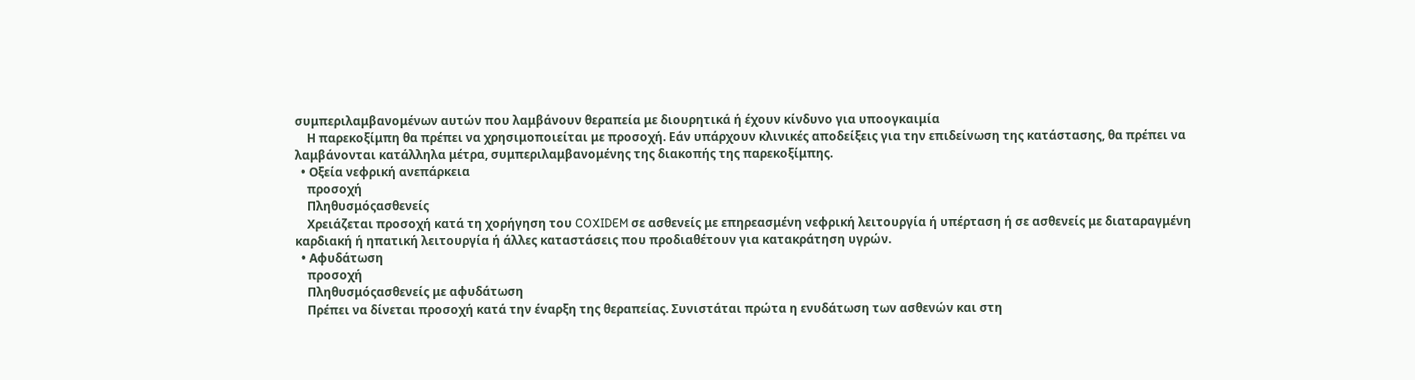συμπεριλαμβανομένων αυτών που λαμβάνουν θεραπεία με διουρητικά ή έχουν κίνδυνο για υποογκαιμία
    Η παρεκοξίμπη θα πρέπει να χρησιμοποιείται με προσοχή. Εάν υπάρχουν κλινικές αποδείξεις για την επιδείνωση της κατάστασης, θα πρέπει να λαμβάνονται κατάλληλα μέτρα, συμπεριλαμβανομένης της διακοπής της παρεκοξίμπης.
  • Οξεία νεφρική ανεπάρκεια
    προσοχή
    Πληθυσμόςασθενείς
    Χρειάζεται προσοχή κατά τη χορήγηση του COXIDEM σε ασθενείς με επηρεασμένη νεφρική λειτουργία ή υπέρταση ή σε ασθενείς με διαταραγμένη καρδιακή ή ηπατική λειτουργία ή άλλες καταστάσεις που προδιαθέτουν για κατακράτηση υγρών.
  • Αφυδάτωση
    προσοχή
    Πληθυσμόςασθενείς με αφυδάτωση
    Πρέπει να δίνεται προσοχή κατά την έναρξη της θεραπείας. Συνιστάται πρώτα η ενυδάτωση των ασθενών και στη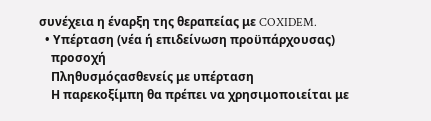συνέχεια η έναρξη της θεραπείας με COXIDEM.
  • Υπέρταση (νέα ή επιδείνωση προϋπάρχουσας)
    προσοχή
    Πληθυσμόςασθενείς με υπέρταση
    Η παρεκοξίμπη θα πρέπει να χρησιμοποιείται με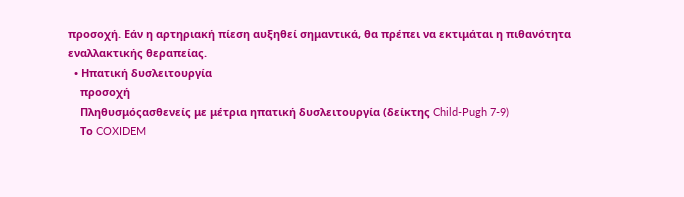προσοχή. Εάν η αρτηριακή πίεση αυξηθεί σημαντικά, θα πρέπει να εκτιμάται η πιθανότητα εναλλακτικής θεραπείας.
  • Ηπατική δυσλειτουργία
    προσοχή
    Πληθυσμόςασθενείς με μέτρια ηπατική δυσλειτουργία (δείκτης Child-Pugh 7-9)
    Το COXIDEM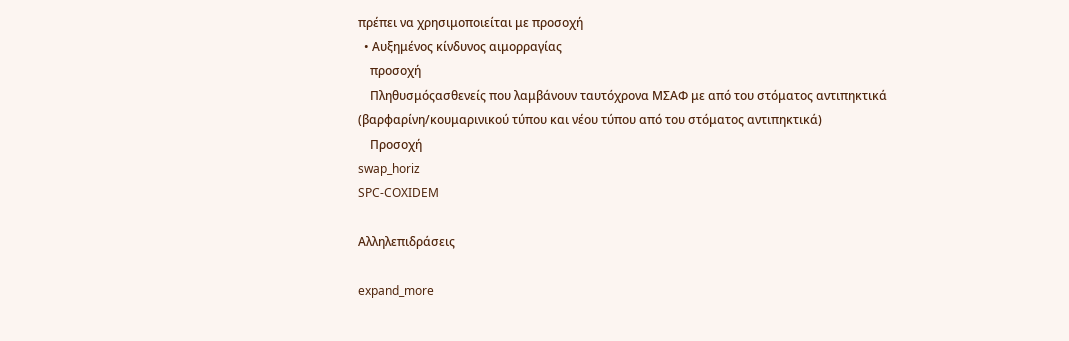πρέπει να χρησιμοποιείται με προσοχή
  • Αυξημένος κίνδυνος αιμορραγίας
    προσοχή
    Πληθυσμόςασθενείς που λαμβάνουν ταυτόχρονα ΜΣΑΦ με από του στόματος αντιπηκτικά (βαρφαρίνη/κουμαρινικού τύπου και νέου τύπου από του στόματος αντιπηκτικά)
    Προσοχή
swap_horiz
SPC-COXIDEM

Αλληλεπιδράσεις

expand_more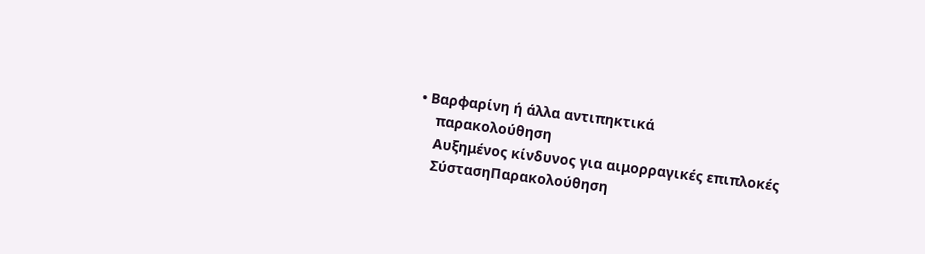• Βαρφαρίνη ή άλλα αντιπηκτικά
    παρακολούθηση
    Αυξημένος κίνδυνος για αιμορραγικές επιπλοκές
    ΣύστασηΠαρακολούθηση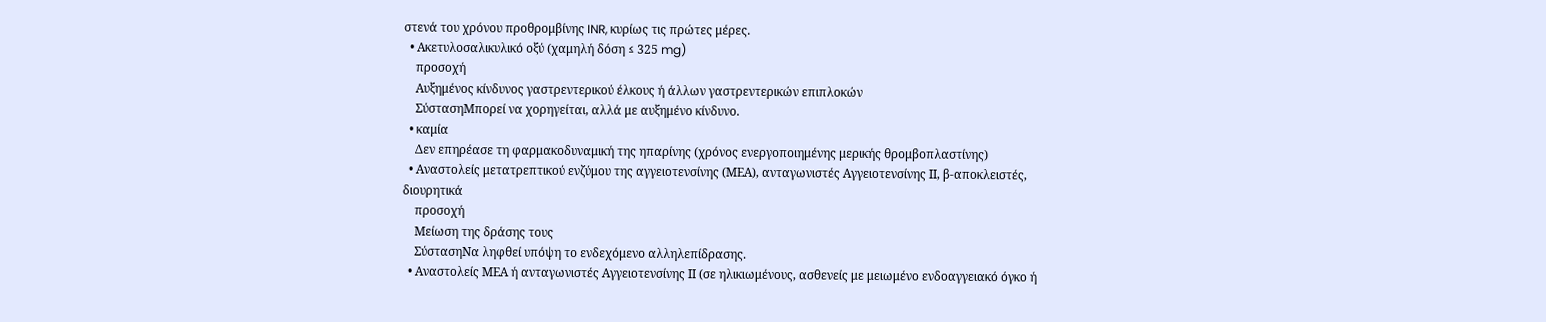στενά του χρόνου προθρομβίνης INR, κυρίως τις πρώτες μέρες.
  • Ακετυλοσαλικυλικό οξύ (χαμηλή δόση ≤ 325 mg)
    προσοχή
    Αυξημένος κίνδυνος γαστρεντερικού έλκους ή άλλων γαστρεντερικών επιπλοκών
    ΣύστασηΜπορεί να χορηγείται, αλλά με αυξημένο κίνδυνο.
  • καμία
    Δεν επηρέασε τη φαρμακοδυναμική της ηπαρίνης (χρόνος ενεργοποιημένης μερικής θρομβοπλαστίνης)
  • Αναστολείς μετατρεπτικού ενζύμου της αγγειοτενσίνης (ΜΕΑ), ανταγωνιστές Αγγειοτενσίνης ΙΙ, β-αποκλειστές, διουρητικά
    προσοχή
    Μείωση της δράσης τους
    ΣύστασηΝα ληφθεί υπόψη το ενδεχόμενο αλληλεπίδρασης.
  • Αναστολείς ΜΕΑ ή ανταγωνιστές Αγγειοτενσίνης ΙΙ (σε ηλικιωμένους, ασθενείς με μειωμένο ενδοαγγειακό όγκο ή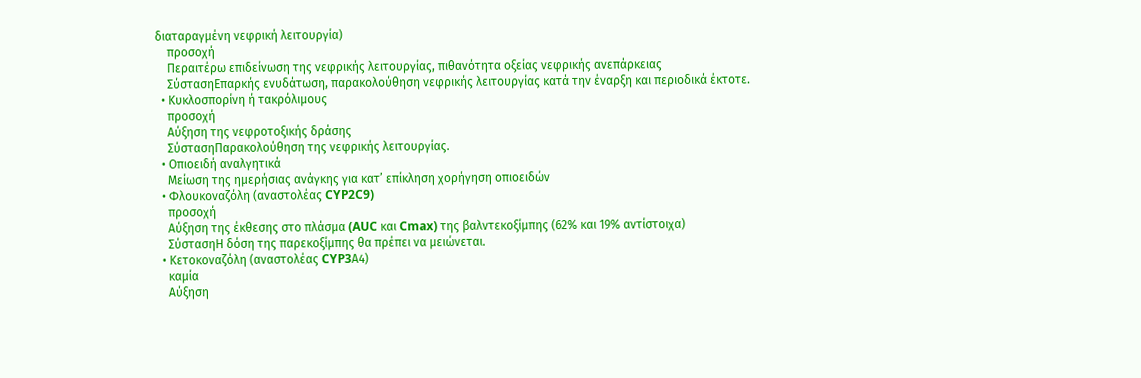διαταραγμένη νεφρική λειτουργία)
    προσοχή
    Περαιτέρω επιδείνωση της νεφρικής λειτουργίας, πιθανότητα οξείας νεφρικής ανεπάρκειας
    ΣύστασηΕπαρκής ενυδάτωση, παρακολούθηση νεφρικής λειτουργίας κατά την έναρξη και περιοδικά έκτοτε.
  • Κυκλοσπορίνη ή τακρόλιμους
    προσοχή
    Αύξηση της νεφροτοξικής δράσης
    ΣύστασηΠαρακολούθηση της νεφρικής λειτουργίας.
  • Οπιοειδή αναλγητικά
    Μείωση της ημερήσιας ανάγκης για κατ’ επίκληση χορήγηση οπιοειδών
  • Φλουκοναζόλη (αναστολέας CYP2C9)
    προσοχή
    Αύξηση της έκθεσης στο πλάσμα (AUC και Cmax) της βαλντεκοξίμπης (62% και 19% αντίστοιχα)
    ΣύστασηΗ δόση της παρεκοξίμπης θα πρέπει να μειώνεται.
  • Κετοκοναζόλη (αναστολέας CYP3Α4)
    καμία
    Αύξηση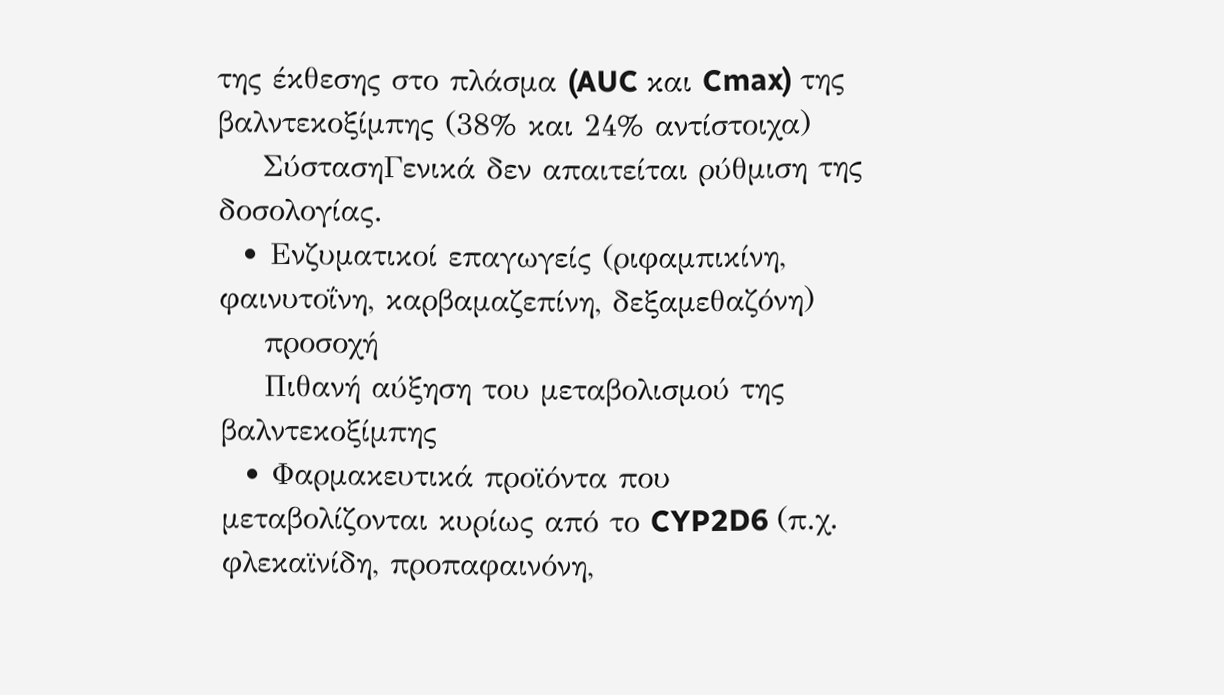της έκθεσης στο πλάσμα (AUC και Cmax) της βαλντεκοξίμπης (38% και 24% αντίστοιχα)
    ΣύστασηΓενικά δεν απαιτείται ρύθμιση της δοσολογίας.
  • Ενζυματικοί επαγωγείς (ριφαμπικίνη, φαινυτοΐνη, καρβαμαζεπίνη, δεξαμεθαζόνη)
    προσοχή
    Πιθανή αύξηση του μεταβολισμού της βαλντεκοξίμπης
  • Φαρμακευτικά προϊόντα που μεταβολίζονται κυρίως από το CYP2D6 (π.χ. φλεκαϊνίδη, προπαφαινόνη,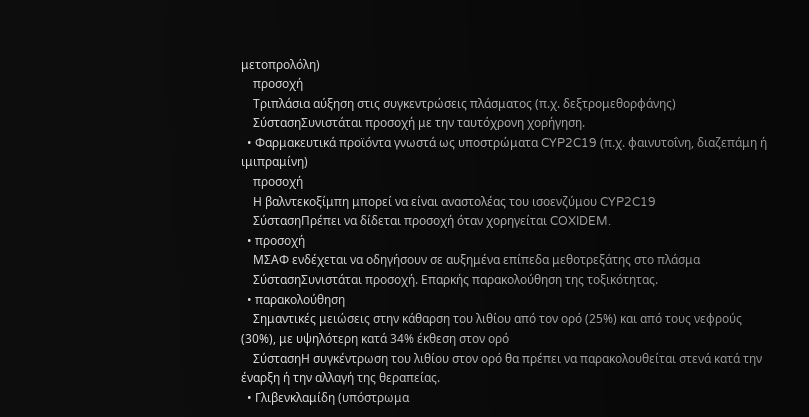μετοπρολόλη)
    προσοχή
    Τριπλάσια αύξηση στις συγκεντρώσεις πλάσματος (π.χ. δεξτρομεθορφάνης)
    ΣύστασηΣυνιστάται προσοχή με την ταυτόχρονη χορήγηση.
  • Φαρμακευτικά προϊόντα γνωστά ως υποστρώματα CYP2C19 (π.χ. φαινυτοΐνη, διαζεπάμη ή ιμιπραμίνη)
    προσοχή
    Η βαλντεκοξίμπη μπορεί να είναι αναστολέας του ισοενζύμου CYP2C19
    ΣύστασηΠρέπει να δίδεται προσοχή όταν χορηγείται COXIDEM.
  • προσοχή
    ΜΣΑΦ ενδέχεται να οδηγήσουν σε αυξημένα επίπεδα μεθοτρεξάτης στο πλάσμα
    ΣύστασηΣυνιστάται προσοχή. Επαρκής παρακολούθηση της τοξικότητας.
  • παρακολούθηση
    Σημαντικές μειώσεις στην κάθαρση του λιθίου από τον ορό (25%) και από τους νεφρούς (30%), με υψηλότερη κατά 34% έκθεση στον ορό
    ΣύστασηΗ συγκέντρωση του λιθίου στον ορό θα πρέπει να παρακολουθείται στενά κατά την έναρξη ή την αλλαγή της θεραπείας.
  • Γλιβενκλαμίδη (υπόστρωμα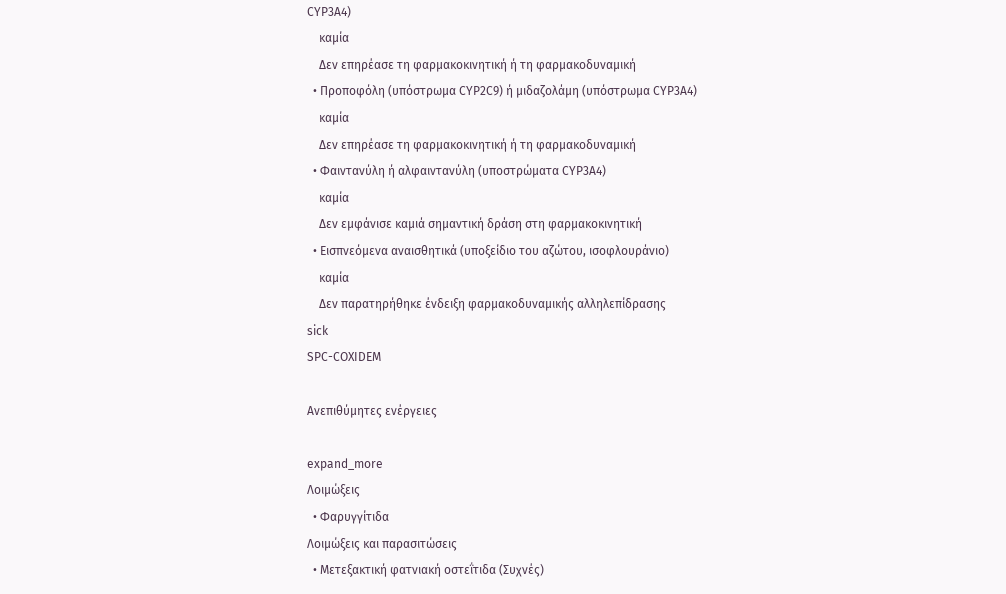CYP3A4)
    καμία
    Δεν επηρέασε τη φαρμακοκινητική ή τη φαρμακοδυναμική
  • Προποφόλη (υπόστρωμα CYP2C9) ή μιδαζολάμη (υπόστρωμα CYP3A4)
    καμία
    Δεν επηρέασε τη φαρμακοκινητική ή τη φαρμακοδυναμική
  • Φαιντανύλη ή αλφαιντανύλη (υποστρώματα CYP3A4)
    καμία
    Δεν εμφάνισε καμιά σημαντική δράση στη φαρμακοκινητική
  • Εισπνεόμενα αναισθητικά (υποξείδιο του αζώτου, ισοφλουράνιο)
    καμία
    Δεν παρατηρήθηκε ένδειξη φαρμακοδυναμικής αλληλεπίδρασης
sick
SPC-COXIDEM

Ανεπιθύμητες ενέργειες

expand_more
Λοιμώξεις
  • Φαρυγγίτιδα
Λοιμώξεις και παρασιτώσεις
  • Μετεξακτική φατνιακή οστεΐτιδα (Συχνές)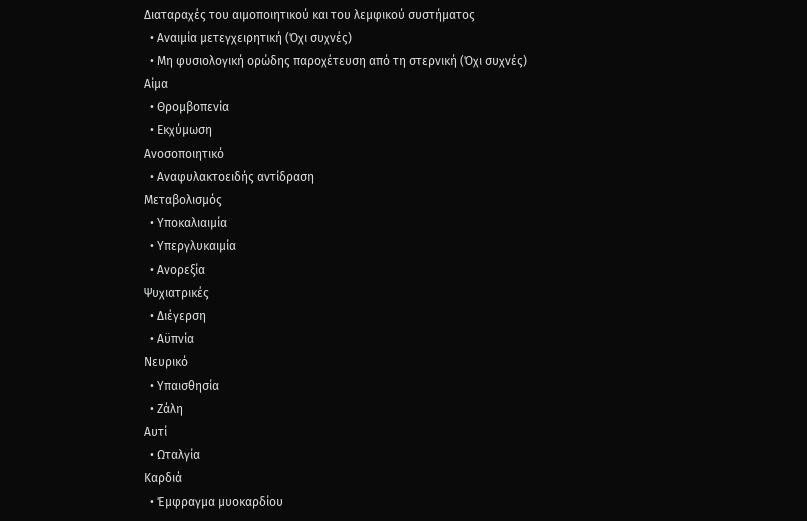Διαταραχές του αιμοποιητικού και του λεμφικού συστήματος
  • Αναιμία μετεγχειρητική (Όχι συχνές)
  • Μη φυσιολογική ορώδης παροχέτευση από τη στερνική (Όχι συχνές)
Αίμα
  • Θρομβοπενία
  • Εκχύμωση
Ανοσοποιητικό
  • Αναφυλακτοειδής αντίδραση
Μεταβολισμός
  • Υποκαλιαιμία
  • Υπεργλυκαιμία
  • Ανορεξία
Ψυχιατρικές
  • Διέγερση
  • Αϋπνία
Νευρικό
  • Υπαισθησία
  • Ζάλη
Αυτί
  • Ωταλγία
Καρδιά
  • Έμφραγμα μυοκαρδίου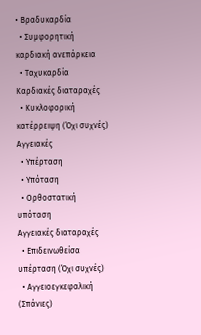• Βραδυκαρδία
  • Συμφορητική καρδιακή ανεπάρκεια
  • Ταχυκαρδία
Καρδιακές διαταραχές
  • Κυκλοφορική κατέρρειψη (Όχι συχνές)
Αγγειακές
  • Υπέρταση
  • Υπόταση
  • Ορθοστατική υπόταση
Αγγειακές διαταραχές
  • Επιδεινωθείσα υπέρταση (Όχι συχνές)
  • Αγγειοεγκεφαλική (Σπάνιες)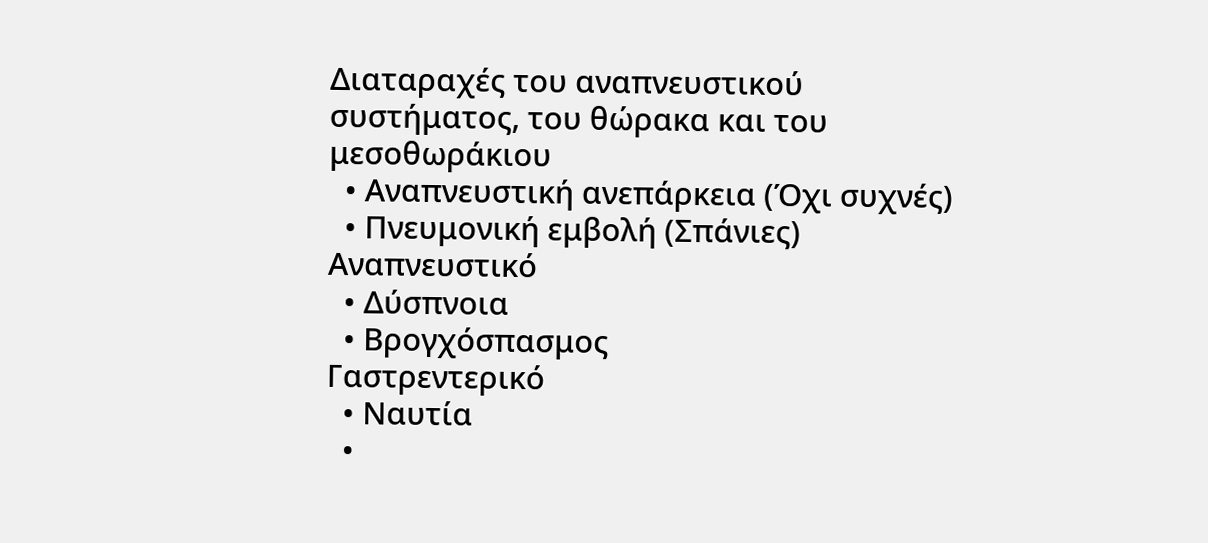Διαταραχές του αναπνευστικού συστήματος, του θώρακα και του μεσοθωράκιου
  • Αναπνευστική ανεπάρκεια (Όχι συχνές)
  • Πνευμονική εμβολή (Σπάνιες)
Αναπνευστικό
  • Δύσπνοια
  • Βρογχόσπασμος
Γαστρεντερικό
  • Ναυτία
  •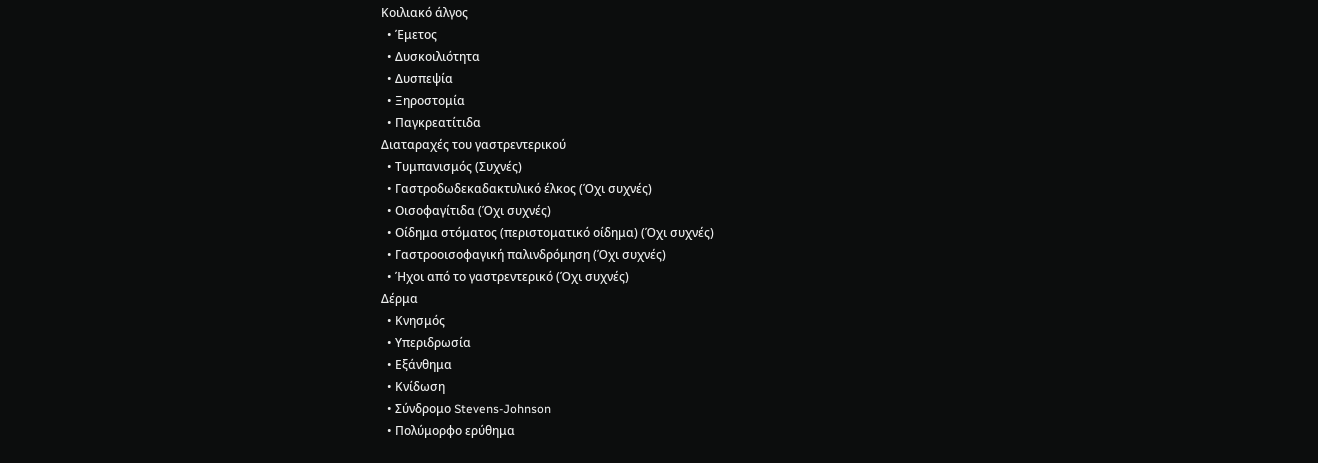Κοιλιακό άλγος
  • Έμετος
  • Δυσκοιλιότητα
  • Δυσπεψία
  • Ξηροστομία
  • Παγκρεατίτιδα
Διαταραχές του γαστρεντερικού
  • Τυμπανισμός (Συχνές)
  • Γαστροδωδεκαδακτυλικό έλκος (Όχι συχνές)
  • Οισοφαγίτιδα (Όχι συχνές)
  • Οίδημα στόματος (περιστοματικό οίδημα) (Όχι συχνές)
  • Γαστροοισοφαγική παλινδρόμηση (Όχι συχνές)
  • Ήχοι από το γαστρεντερικό (Όχι συχνές)
Δέρμα
  • Κνησμός
  • Υπεριδρωσία
  • Εξάνθημα
  • Κνίδωση
  • Σύνδρομο Stevens-Johnson
  • Πολύμορφο ερύθημα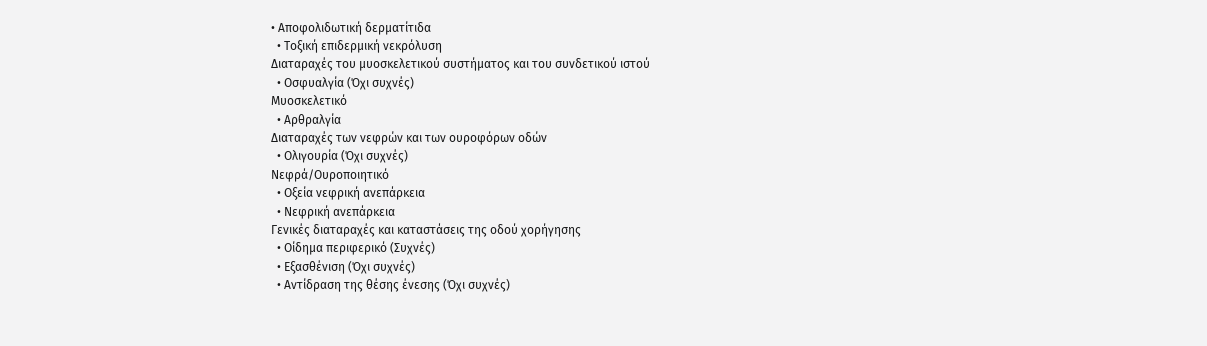• Αποφολιδωτική δερματίτιδα
  • Τοξική επιδερμική νεκρόλυση
Διαταραχές του μυοσκελετικού συστήματος και του συνδετικού ιστού
  • Οσφυαλγία (Όχι συχνές)
Μυοσκελετικό
  • Αρθραλγία
Διαταραχές των νεφρών και των ουροφόρων οδών
  • Ολιγουρία (Όχι συχνές)
Νεφρά/Ουροποιητικό
  • Οξεία νεφρική ανεπάρκεια
  • Νεφρική ανεπάρκεια
Γενικές διαταραχές και καταστάσεις της οδού χορήγησης
  • Οίδημα περιφερικό (Συχνές)
  • Εξασθένιση (Όχι συχνές)
  • Αντίδραση της θέσης ένεσης (Όχι συχνές)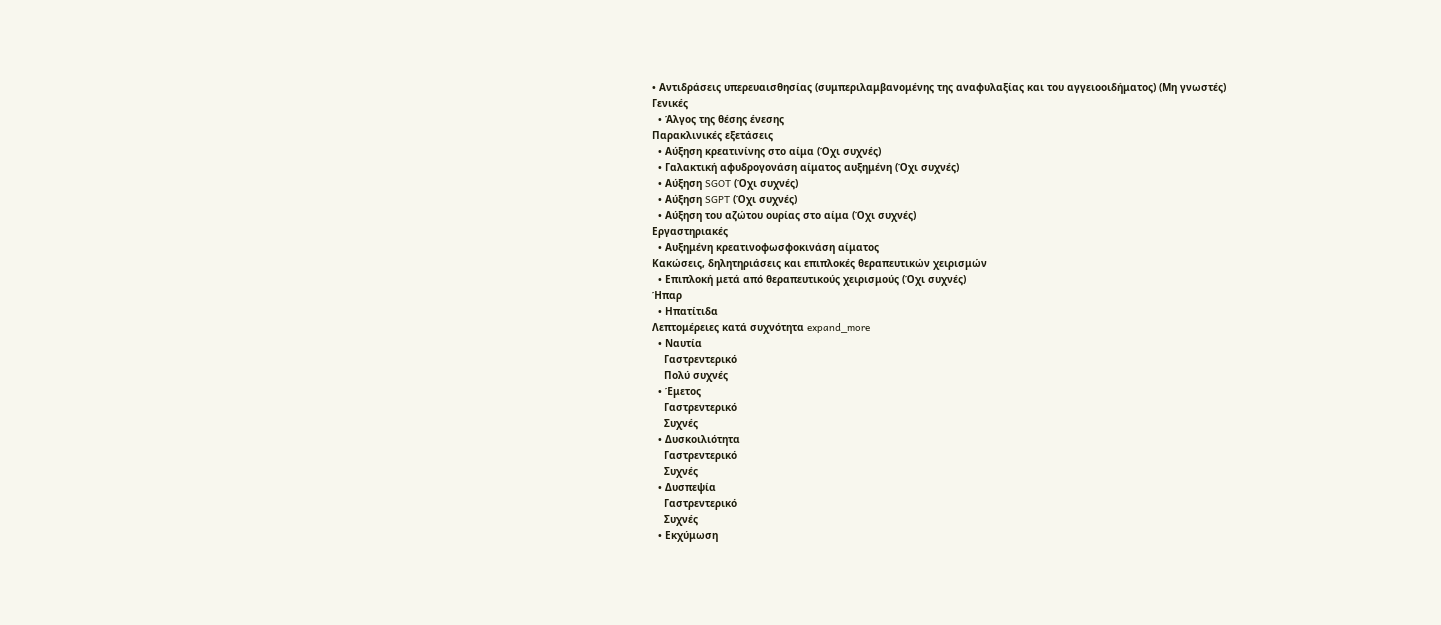• Αντιδράσεις υπερευαισθησίας (συμπεριλαμβανομένης της αναφυλαξίας και του αγγειοοιδήματος) (Μη γνωστές)
Γενικές
  • Άλγος της θέσης ένεσης
Παρακλινικές εξετάσεις
  • Αύξηση κρεατινίνης στο αίμα (Όχι συχνές)
  • Γαλακτική αφυδρογονάση αίματος αυξημένη (Όχι συχνές)
  • Αύξηση SGOT (Όχι συχνές)
  • Αύξηση SGPT (Όχι συχνές)
  • Αύξηση του αζώτου ουρίας στο αίμα (Όχι συχνές)
Εργαστηριακές
  • Αυξημένη κρεατινοφωσφοκινάση αίματος
Κακώσεις, δηλητηριάσεις και επιπλοκές θεραπευτικών χειρισμών
  • Επιπλοκή μετά από θεραπευτικούς χειρισμούς (Όχι συχνές)
Ήπαρ
  • Ηπατίτιδα
Λεπτομέρειες κατά συχνότητα expand_more
  • Ναυτία
    Γαστρεντερικό
    Πολύ συχνές
  • Έμετος
    Γαστρεντερικό
    Συχνές
  • Δυσκοιλιότητα
    Γαστρεντερικό
    Συχνές
  • Δυσπεψία
    Γαστρεντερικό
    Συχνές
  • Εκχύμωση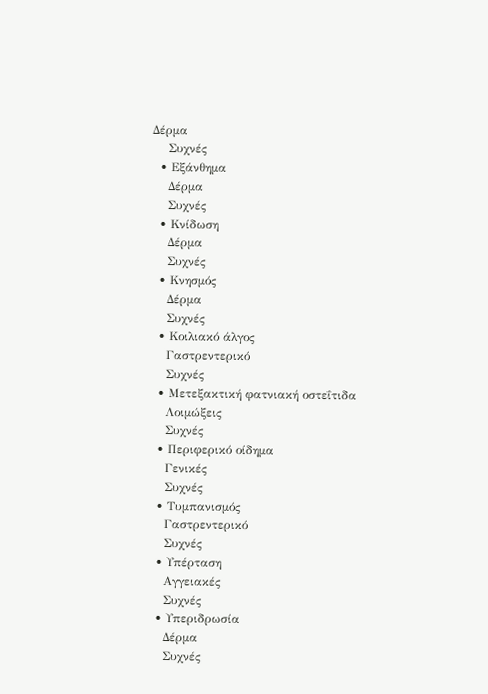Δέρμα
    Συχνές
  • Εξάνθημα
    Δέρμα
    Συχνές
  • Κνίδωση
    Δέρμα
    Συχνές
  • Κνησμός
    Δέρμα
    Συχνές
  • Κοιλιακό άλγος
    Γαστρεντερικό
    Συχνές
  • Μετεξακτική φατνιακή οστεΐτιδα
    Λοιμώξεις
    Συχνές
  • Περιφερικό οίδημα
    Γενικές
    Συχνές
  • Τυμπανισμός
    Γαστρεντερικό
    Συχνές
  • Υπέρταση
    Αγγειακές
    Συχνές
  • Υπεριδρωσία
    Δέρμα
    Συχνές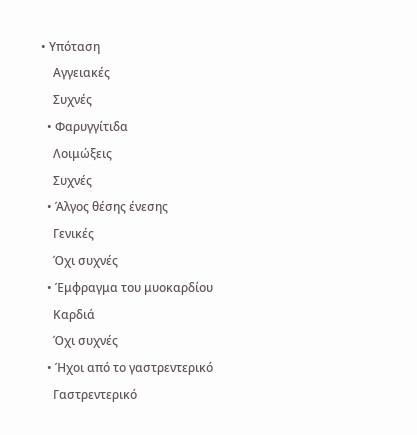• Υπόταση
    Αγγειακές
    Συχνές
  • Φαρυγγίτιδα
    Λοιμώξεις
    Συχνές
  • Άλγος θέσης ένεσης
    Γενικές
    Όχι συχνές
  • Έμφραγμα του μυοκαρδίου
    Καρδιά
    Όχι συχνές
  • Ήχοι από το γαστρεντερικό
    Γαστρεντερικό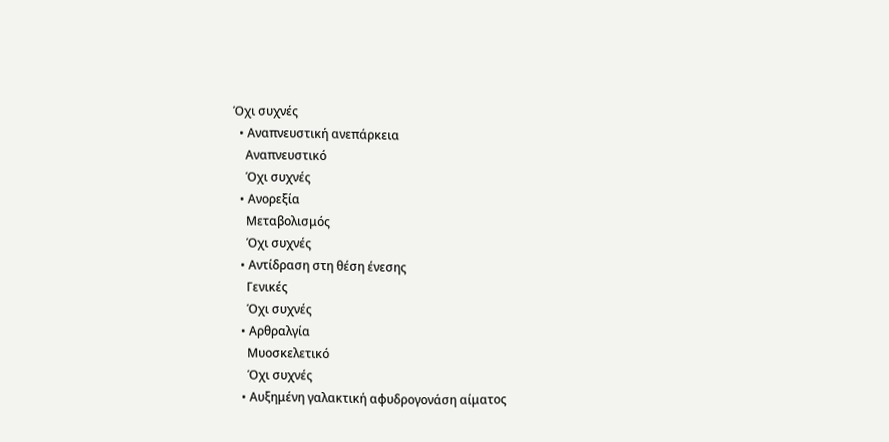Όχι συχνές
  • Αναπνευστική ανεπάρκεια
    Αναπνευστικό
    Όχι συχνές
  • Ανορεξία
    Μεταβολισμός
    Όχι συχνές
  • Αντίδραση στη θέση ένεσης
    Γενικές
    Όχι συχνές
  • Αρθραλγία
    Μυοσκελετικό
    Όχι συχνές
  • Αυξημένη γαλακτική αφυδρογονάση αίματος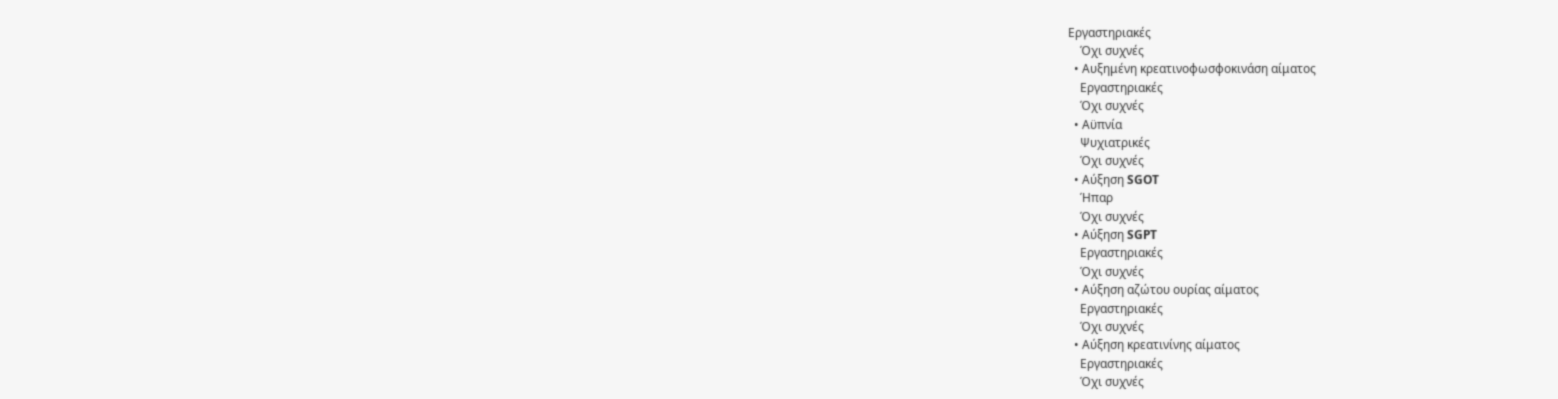Εργαστηριακές
    Όχι συχνές
  • Αυξημένη κρεατινοφωσφοκινάση αίματος
    Εργαστηριακές
    Όχι συχνές
  • Αϋπνία
    Ψυχιατρικές
    Όχι συχνές
  • Αύξηση SGOT
    Ήπαρ
    Όχι συχνές
  • Αύξηση SGPT
    Εργαστηριακές
    Όχι συχνές
  • Αύξηση αζώτου ουρίας αίματος
    Εργαστηριακές
    Όχι συχνές
  • Αύξηση κρεατινίνης αίματος
    Εργαστηριακές
    Όχι συχνές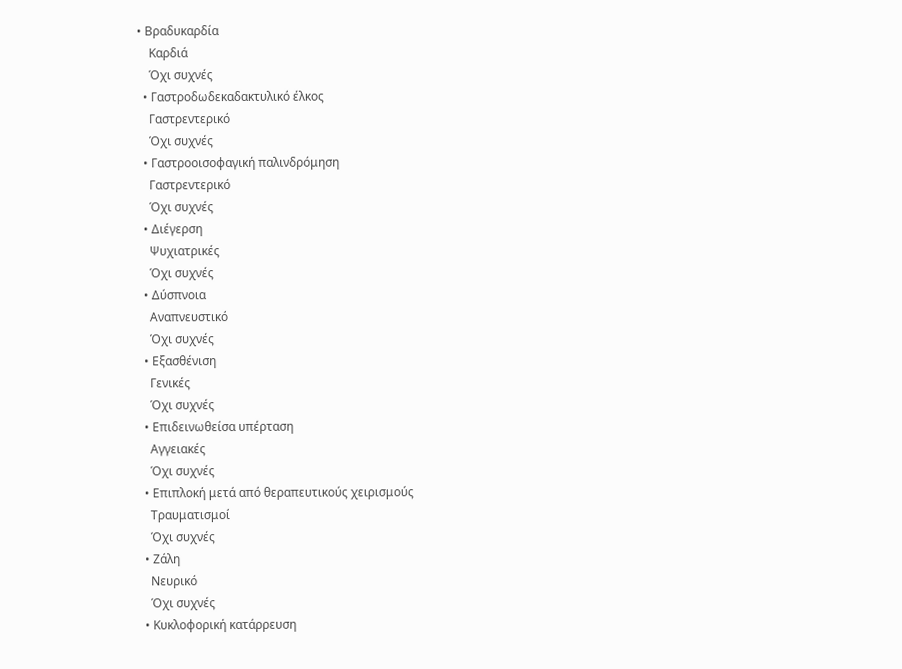• Βραδυκαρδία
    Καρδιά
    Όχι συχνές
  • Γαστροδωδεκαδακτυλικό έλκος
    Γαστρεντερικό
    Όχι συχνές
  • Γαστροοισοφαγική παλινδρόμηση
    Γαστρεντερικό
    Όχι συχνές
  • Διέγερση
    Ψυχιατρικές
    Όχι συχνές
  • Δύσπνοια
    Αναπνευστικό
    Όχι συχνές
  • Εξασθένιση
    Γενικές
    Όχι συχνές
  • Επιδεινωθείσα υπέρταση
    Αγγειακές
    Όχι συχνές
  • Επιπλοκή μετά από θεραπευτικούς χειρισμούς
    Τραυματισμοί
    Όχι συχνές
  • Ζάλη
    Νευρικό
    Όχι συχνές
  • Κυκλοφορική κατάρρευση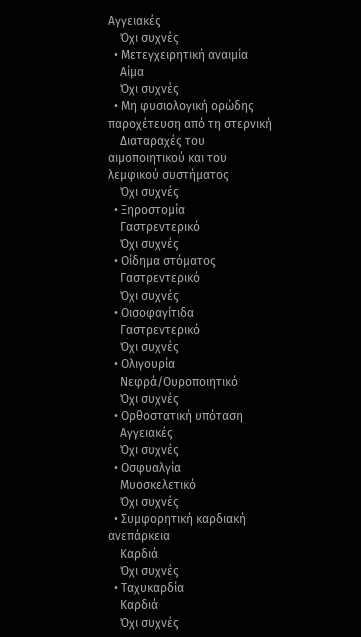Αγγειακές
    Όχι συχνές
  • Μετεγχειρητική αναιμία
    Αίμα
    Όχι συχνές
  • Μη φυσιολογική ορώδης παροχέτευση από τη στερνική
    Διαταραχές του αιμοποιητικού και του λεμφικού συστήματος
    Όχι συχνές
  • Ξηροστομία
    Γαστρεντερικό
    Όχι συχνές
  • Οίδημα στόματος
    Γαστρεντερικό
    Όχι συχνές
  • Οισοφαγίτιδα
    Γαστρεντερικό
    Όχι συχνές
  • Ολιγουρία
    Νεφρά/Ουροποιητικό
    Όχι συχνές
  • Ορθοστατική υπόταση
    Αγγειακές
    Όχι συχνές
  • Οσφυαλγία
    Μυοσκελετικό
    Όχι συχνές
  • Συμφορητική καρδιακή ανεπάρκεια
    Καρδιά
    Όχι συχνές
  • Ταχυκαρδία
    Καρδιά
    Όχι συχνές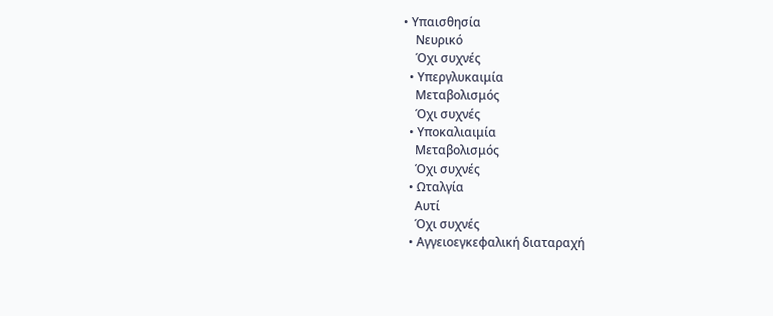• Υπαισθησία
    Νευρικό
    Όχι συχνές
  • Υπεργλυκαιμία
    Μεταβολισμός
    Όχι συχνές
  • Υποκαλιαιμία
    Μεταβολισμός
    Όχι συχνές
  • Ωταλγία
    Αυτί
    Όχι συχνές
  • Αγγειοεγκεφαλική διαταραχή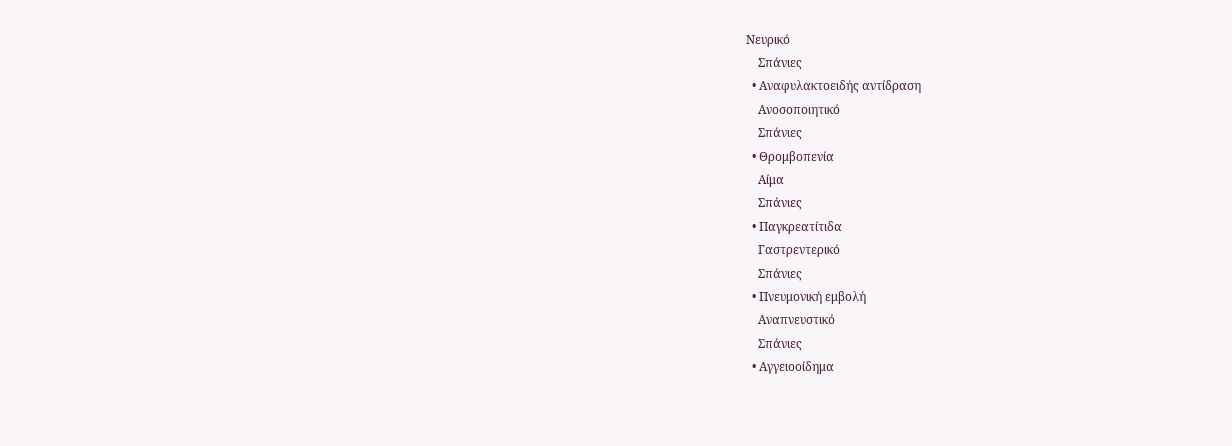Νευρικό
    Σπάνιες
  • Αναφυλακτοειδής αντίδραση
    Ανοσοποιητικό
    Σπάνιες
  • Θρομβοπενία
    Αίμα
    Σπάνιες
  • Παγκρεατίτιδα
    Γαστρεντερικό
    Σπάνιες
  • Πνευμονική εμβολή
    Αναπνευστικό
    Σπάνιες
  • Αγγειοοίδημα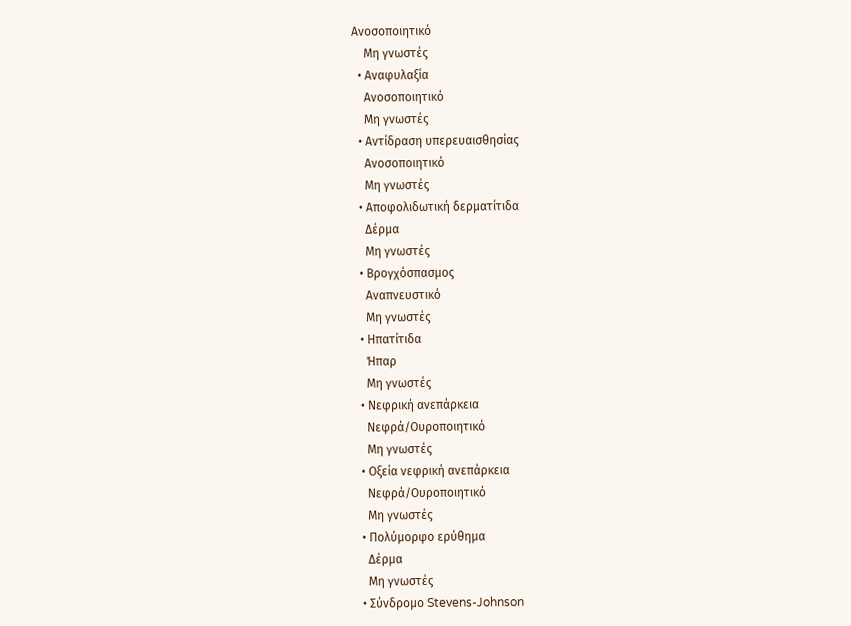Ανοσοποιητικό
    Μη γνωστές
  • Αναφυλαξία
    Ανοσοποιητικό
    Μη γνωστές
  • Αντίδραση υπερευαισθησίας
    Ανοσοποιητικό
    Μη γνωστές
  • Αποφολιδωτική δερματίτιδα
    Δέρμα
    Μη γνωστές
  • Βρογχόσπασμος
    Αναπνευστικό
    Μη γνωστές
  • Ηπατίτιδα
    Ήπαρ
    Μη γνωστές
  • Νεφρική ανεπάρκεια
    Νεφρά/Ουροποιητικό
    Μη γνωστές
  • Οξεία νεφρική ανεπάρκεια
    Νεφρά/Ουροποιητικό
    Μη γνωστές
  • Πολύμορφο ερύθημα
    Δέρμα
    Μη γνωστές
  • Σύνδρομο Stevens-Johnson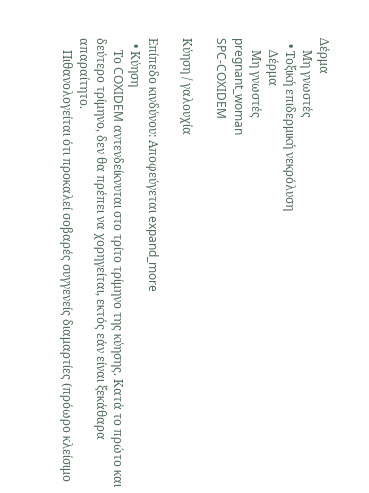Δέρμα
    Μη γνωστές
  • Τοξική επιδερμική νεκρόλυση
    Δέρμα
    Μη γνωστές
pregnant_woman
SPC-COXIDEM

Κύηση / γαλουχία

Επίπεδο κινδύνου: Αποφεύγεται expand_more
  • Κύηση
    Το COXIDEM αντενδείκνυται στο τρίτο τρίμηνο της κύησης. Κατά το πρώτο και δεύτερο τρίμηνο, δεν θα πρέπει να χορηγείται, εκτός εάν είναι ξεκάθαρα απαραίτητο.
    Πιθανολογείται ότι προκαλεί σοβαρές συγγενείς διαμαρτίες (πρόωρο κλείσιμο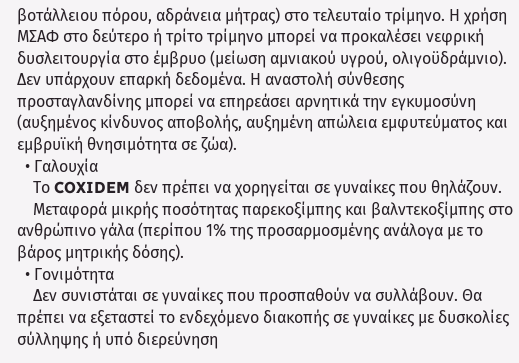βοτάλλειου πόρου, αδράνεια μήτρας) στο τελευταίο τρίμηνο. Η χρήση ΜΣΑΦ στο δεύτερο ή τρίτο τρίμηνο μπορεί να προκαλέσει νεφρική δυσλειτουργία στο έμβρυο (μείωση αμνιακού υγρού, ολιγοϋδράμνιο). Δεν υπάρχουν επαρκή δεδομένα. Η αναστολή σύνθεσης προσταγλανδίνης μπορεί να επηρεάσει αρνητικά την εγκυμοσύνη (αυξημένος κίνδυνος αποβολής, αυξημένη απώλεια εμφυτεύματος και εμβρυϊκή θνησιμότητα σε ζώα).
  • Γαλουχία
    Το COXIDEM δεν πρέπει να χορηγείται σε γυναίκες που θηλάζουν.
    Μεταφορά μικρής ποσότητας παρεκοξίμπης και βαλντεκοξίμπης στο ανθρώπινο γάλα (περίπου 1% της προσαρμοσμένης ανάλογα με το βάρος μητρικής δόσης).
  • Γονιμότητα
    Δεν συνιστάται σε γυναίκες που προσπαθούν να συλλάβουν. Θα πρέπει να εξεταστεί το ενδεχόμενο διακοπής σε γυναίκες με δυσκολίες σύλληψης ή υπό διερεύνηση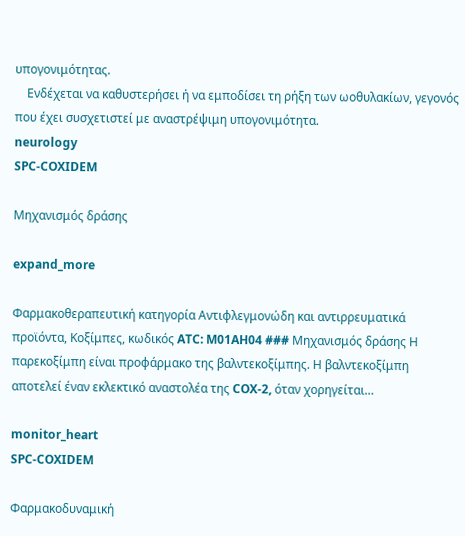υπογονιμότητας.
    Ενδέχεται να καθυστερήσει ή να εμποδίσει τη ρήξη των ωοθυλακίων, γεγονός που έχει συσχετιστεί με αναστρέψιμη υπογονιμότητα.
neurology
SPC-COXIDEM

Μηχανισμός δράσης

expand_more

Φαρμακοθεραπευτική κατηγορία Αντιφλεγμονώδη και αντιρρευματικά προϊόντα, Κοξίμπες, κωδικός ATC: M01AH04 ### Μηχανισμός δράσης Η παρεκοξίμπη είναι προφάρμακο της βαλντεκοξίμπης. Η βαλντεκοξίμπη αποτελεί έναν εκλεκτικό αναστολέα της COX-2, όταν χορηγείται…

monitor_heart
SPC-COXIDEM

Φαρμακοδυναμική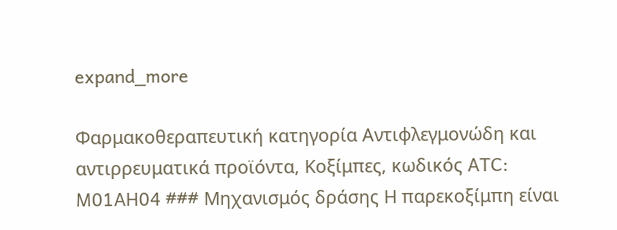expand_more

Φαρμακοθεραπευτική κατηγορία Αντιφλεγμονώδη και αντιρρευματικά προϊόντα, Κοξίμπες, κωδικός ATC: M01AH04 ### Μηχανισμός δράσης Η παρεκοξίμπη είναι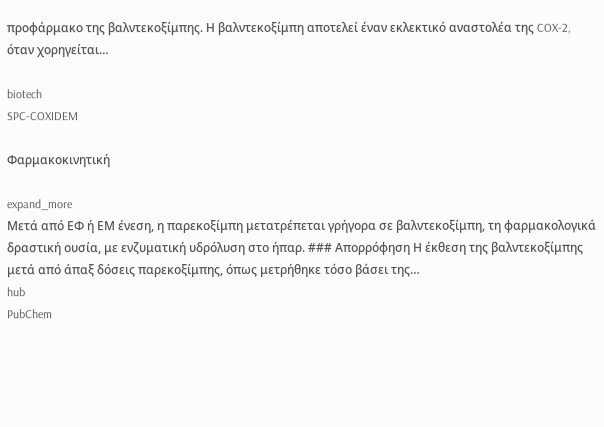προφάρμακο της βαλντεκοξίμπης. Η βαλντεκοξίμπη αποτελεί έναν εκλεκτικό αναστολέα της COX-2, όταν χορηγείται…

biotech
SPC-COXIDEM

Φαρμακοκινητική

expand_more
Μετά από ΕΦ ή ΕΜ ένεση, η παρεκοξίμπη μετατρέπεται γρήγορα σε βαλντεκοξίμπη, τη φαρμακολογικά δραστική ουσία, με ενζυματική υδρόλυση στο ήπαρ. ### Απορρόφηση Η έκθεση της βαλντεκοξίμπης μετά από άπαξ δόσεις παρεκοξίμπης, όπως μετρήθηκε τόσο βάσει της…
hub
PubChem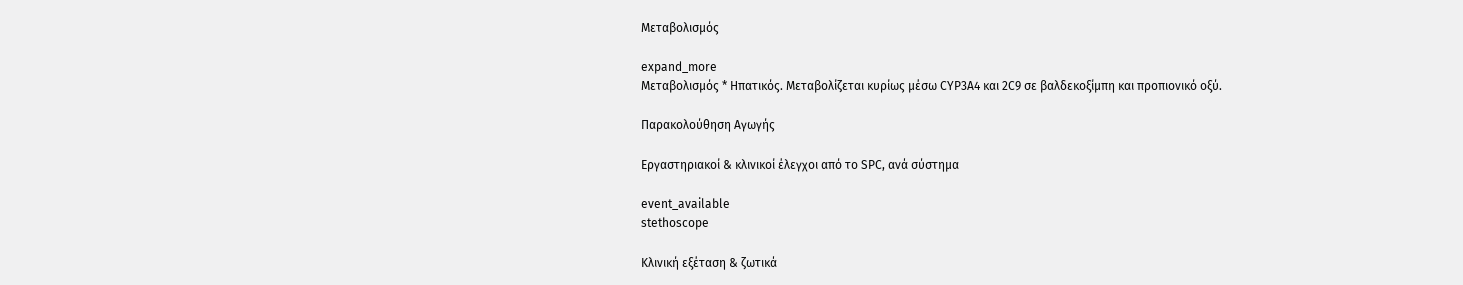Μεταβολισμός

expand_more
Μεταβολισμός * Ηπατικός. Μεταβολίζεται κυρίως μέσω CYP3A4 και 2C9 σε βαλδεκοξίμπη και προπιονικό οξύ.

Παρακολούθηση Αγωγής

Εργαστηριακοί & κλινικοί έλεγχοι από το SPC, ανά σύστημα

event_available
stethoscope

Κλινική εξέταση & ζωτικά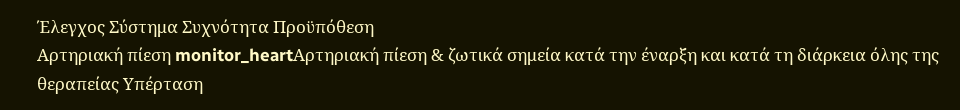Έλεγχος Σύστημα Συχνότητα Προϋπόθεση
Αρτηριακή πίεση monitor_heartΑρτηριακή πίεση & ζωτικά σημεία κατά την έναρξη και κατά τη διάρκεια όλης της θεραπείας Υπέρταση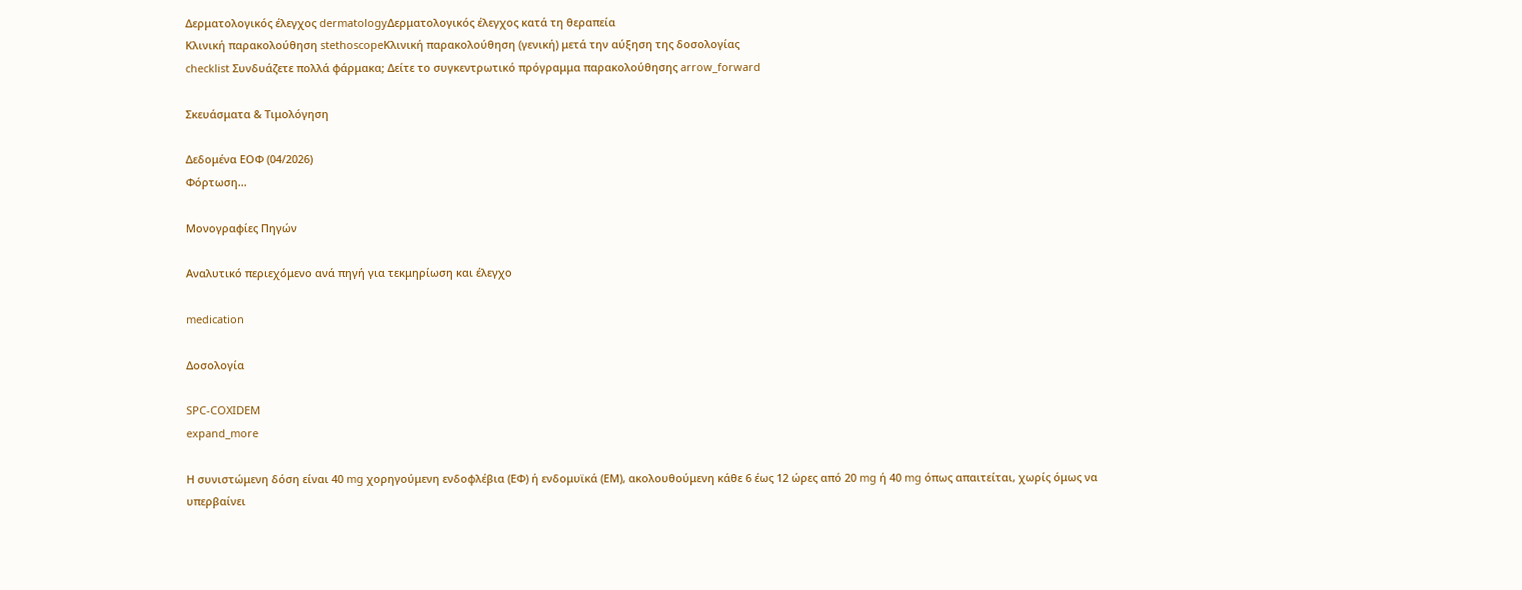Δερματολογικός έλεγχος dermatologyΔερματολογικός έλεγχος κατά τη θεραπεία
Κλινική παρακολούθηση stethoscopeΚλινική παρακολούθηση (γενική) μετά την αύξηση της δοσολογίας
checklist Συνδυάζετε πολλά φάρμακα; Δείτε το συγκεντρωτικό πρόγραμμα παρακολούθησης arrow_forward

Σκευάσματα & Τιμολόγηση

Δεδομένα ΕΟΦ (04/2026)
Φόρτωση...

Μονογραφίες Πηγών

Αναλυτικό περιεχόμενο ανά πηγή για τεκμηρίωση και έλεγχο

medication

Δοσολογία

SPC-COXIDEM
expand_more

Η συνιστώμενη δόση είναι 40 mg χορηγούμενη ενδοφλέβια (ΕΦ) ή ενδομυϊκά (ΕΜ), ακολουθούμενη κάθε 6 έως 12 ώρες από 20 mg ή 40 mg όπως απαιτείται, χωρίς όμως να υπερβαίνει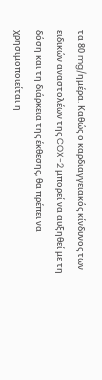τα 80 mg/ημέρα. Καθώς ο καρδιαγγειακός κίνδυνος των ειδικών αναστολέων της COX-2 μπορεί να αυξηθεί με τη δόση και τη διάρκεια της έκθεσης, θα πρέπει να χρησιμοποιείται η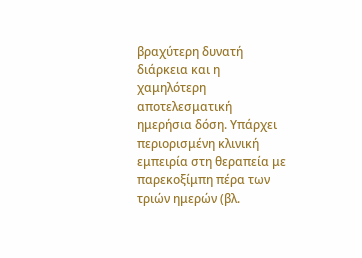βραχύτερη δυνατή διάρκεια και η χαμηλότερη αποτελεσματική ημερήσια δόση. Υπάρχει περιορισμένη κλινική εμπειρία στη θεραπεία με παρεκοξίμπη πέρα των τριών ημερών (βλ.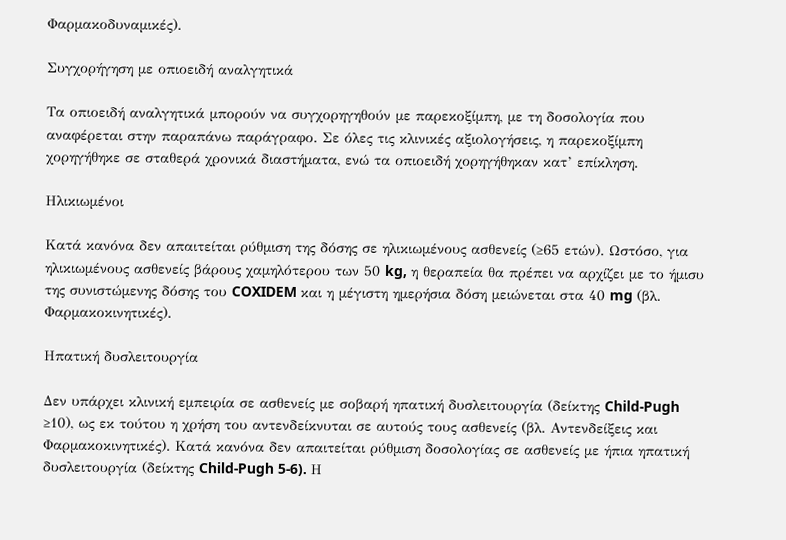Φαρμακοδυναμικές).

Συγχορήγηση με οπιοειδή αναλγητικά

Τα οπιοειδή αναλγητικά μπορούν να συγχορηγηθούν με παρεκοξίμπη, με τη δοσολογία που αναφέρεται στην παραπάνω παράγραφο. Σε όλες τις κλινικές αξιολογήσεις, η παρεκοξίμπη χορηγήθηκε σε σταθερά χρονικά διαστήματα, ενώ τα οπιοειδή χορηγήθηκαν κατ’ επίκληση.

Ηλικιωμένοι

Κατά κανόνα δεν απαιτείται ρύθμιση της δόσης σε ηλικιωμένους ασθενείς (≥65 ετών). Ωστόσο, για ηλικιωμένους ασθενείς βάρους χαμηλότερου των 50 kg, η θεραπεία θα πρέπει να αρχίζει με το ήμισυ της συνιστώμενης δόσης του COXIDEM και η μέγιστη ημερήσια δόση μειώνεται στα 40 mg (βλ. Φαρμακοκινητικές).

Ηπατική δυσλειτουργία

Δεν υπάρχει κλινική εμπειρία σε ασθενείς με σοβαρή ηπατική δυσλειτουργία (δείκτης Child-Pugh ≥10), ως εκ τούτου η χρήση του αντενδείκνυται σε αυτούς τους ασθενείς (βλ. Αντενδείξεις και Φαρμακοκινητικές). Κατά κανόνα δεν απαιτείται ρύθμιση δοσολογίας σε ασθενείς με ήπια ηπατική δυσλειτουργία (δείκτης Child-Pugh 5-6). Η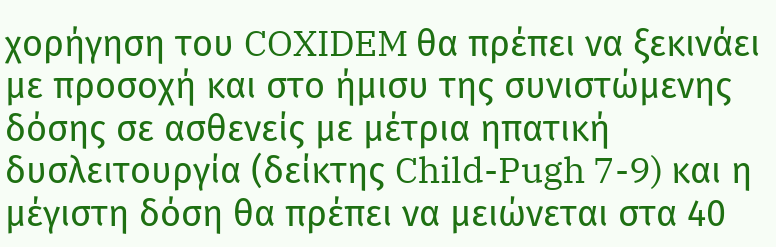χορήγηση του COXIDEM θα πρέπει να ξεκινάει με προσοχή και στο ήμισυ της συνιστώμενης δόσης σε ασθενείς με μέτρια ηπατική δυσλειτουργία (δείκτης Child-Pugh 7-9) και η μέγιστη δόση θα πρέπει να μειώνεται στα 40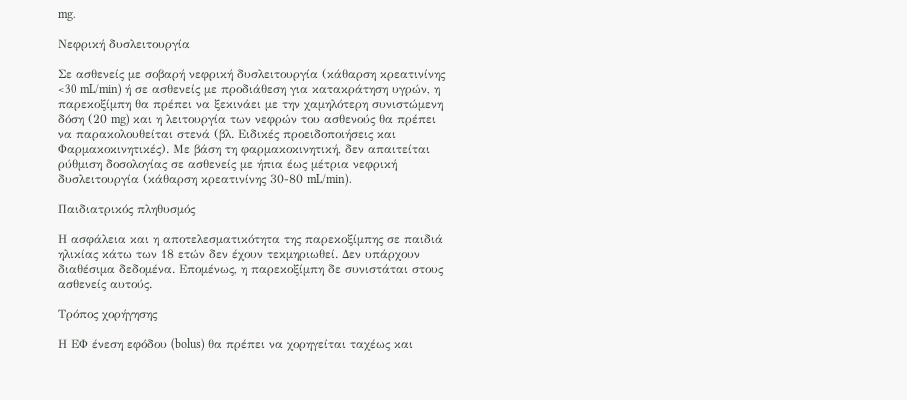mg.

Νεφρική δυσλειτουργία

Σε ασθενείς με σοβαρή νεφρική δυσλειτουργία (κάθαρση κρεατινίνης <30 mL/min) ή σε ασθενείς με προδιάθεση για κατακράτηση υγρών, η παρεκοξίμπη θα πρέπει να ξεκινάει με την χαμηλότερη συνιστώμενη δόση (20 mg) και η λειτουργία των νεφρών του ασθενούς θα πρέπει να παρακολουθείται στενά (βλ. Ειδικές προειδοποιήσεις και Φαρμακοκινητικές). Με βάση τη φαρμακοκινητική, δεν απαιτείται ρύθμιση δοσολογίας σε ασθενείς με ήπια έως μέτρια νεφρική δυσλειτουργία (κάθαρση κρεατινίνης 30-80 mL/min).

Παιδιατρικός πληθυσμός

Η ασφάλεια και η αποτελεσματικότητα της παρεκοξίμπης σε παιδιά ηλικίας κάτω των 18 ετών δεν έχουν τεκμηριωθεί. Δεν υπάρχουν διαθέσιμα δεδομένα. Επομένως, η παρεκοξίμπη δε συνιστάται στους ασθενείς αυτούς.

Τρόπος χορήγησης

Η ΕΦ ένεση εφόδου (bolus) θα πρέπει να χορηγείται ταχέως και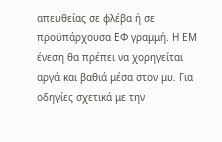απευθείας σε φλέβα ή σε προϋπάρχουσα ΕΦ γραμμή. Η ΕΜ ένεση θα πρέπει να χορηγείται αργά και βαθιά μέσα στον μυ. Για οδηγίες σχετικά με την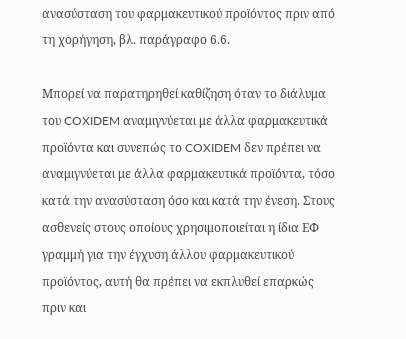ανασύσταση του φαρμακευτικού προϊόντος πριν από τη χορήγηση, βλ. παράγραφο 6.6.

Μπορεί να παρατηρηθεί καθίζηση όταν το διάλυμα του COXIDEM αναμιγνύεται με άλλα φαρμακευτικά προϊόντα και συνεπώς το COXIDEM δεν πρέπει να αναμιγνύεται με άλλα φαρμακευτικά προϊόντα, τόσο κατά την ανασύσταση όσο και κατά την ένεση. Στους ασθενείς στους οποίους χρησιμοποιείται η ίδια ΕΦ γραμμή για την έγχυση άλλου φαρμακευτικού προϊόντος, αυτή θα πρέπει να εκπλυθεί επαρκώς πριν και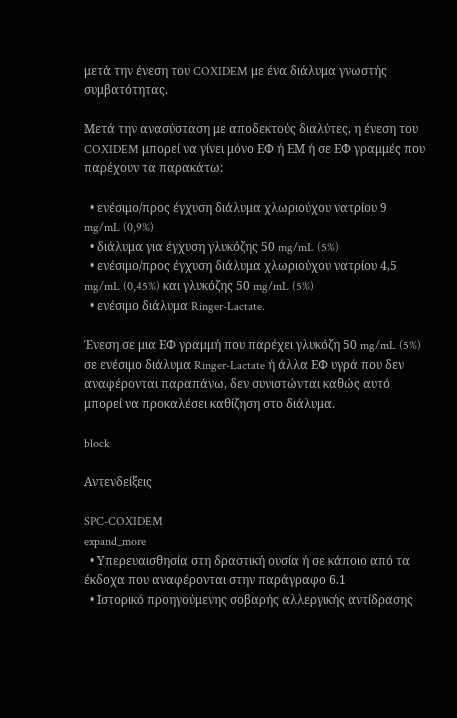μετά την ένεση του COXIDEM με ένα διάλυμα γνωστής συμβατότητας.

Μετά την ανασύσταση με αποδεκτούς διαλύτες, η ένεση του COXIDEM μπορεί να γίνει μόνο ΕΦ ή ΕΜ ή σε ΕΦ γραμμές που παρέχουν τα παρακάτω:

  • ενέσιμο/προς έγχυση διάλυμα χλωριούχου νατρίου 9 mg/mL (0,9%)
  • διάλυμα για έγχυση γλυκόζης 50 mg/mL (5%)
  • ενέσιμο/προς έγχυση διάλυμα χλωριούχου νατρίου 4,5 mg/mL (0,45%) και γλυκόζης 50 mg/mL (5%)
  • ενέσιμο διάλυμα Ringer-Lactate.

Ένεση σε μια ΕΦ γραμμή που παρέχει γλυκόζη 50 mg/mL (5%) σε ενέσιμο διάλυμα Ringer-Lactate ή άλλα ΕΦ υγρά που δεν αναφέρονται παραπάνω, δεν συνιστώνται καθώς αυτό μπορεί να προκαλέσει καθίζηση στο διάλυμα.

block

Αντενδείξεις

SPC-COXIDEM
expand_more
  • Υπερευαισθησία στη δραστική ουσία ή σε κάποιο από τα έκδοχα που αναφέρονται στην παράγραφο 6.1
  • Ιστορικό προηγούμενης σοβαρής αλλεργικής αντίδρασης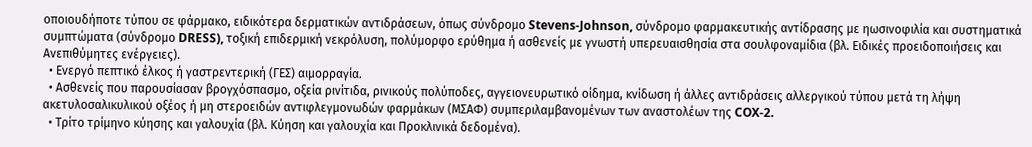οποιουδήποτε τύπου σε φάρμακο, ειδικότερα δερματικών αντιδράσεων, όπως σύνδρομο Stevens-Johnson, σύνδρομο φαρμακευτικής αντίδρασης με ηωσινοφιλία και συστηματικά συμπτώματα (σύνδρομο DRESS), τοξική επιδερμική νεκρόλυση, πολύμορφο ερύθημα ή ασθενείς με γνωστή υπερευαισθησία στα σουλφοναμίδια (βλ. Ειδικές προειδοποιήσεις και Ανεπιθύμητες ενέργειες).
  • Ενεργό πεπτικό έλκος ή γαστρεντερική (ΓΕΣ) αιμορραγία.
  • Ασθενείς που παρουσίασαν βρογχόσπασμο, οξεία ρινίτιδα, ρινικούς πολύποδες, αγγειονευρωτικό οίδημα, κνίδωση ή άλλες αντιδράσεις αλλεργικού τύπου μετά τη λήψη ακετυλοσαλικυλικού οξέος ή μη στεροειδών αντιφλεγμονωδών φαρμάκων (ΜΣΑΦ) συμπεριλαμβανομένων των αναστολέων της COX-2.
  • Τρίτο τρίμηνο κύησης και γαλουχία (βλ. Κύηση και γαλουχία και Προκλινικά δεδομένα).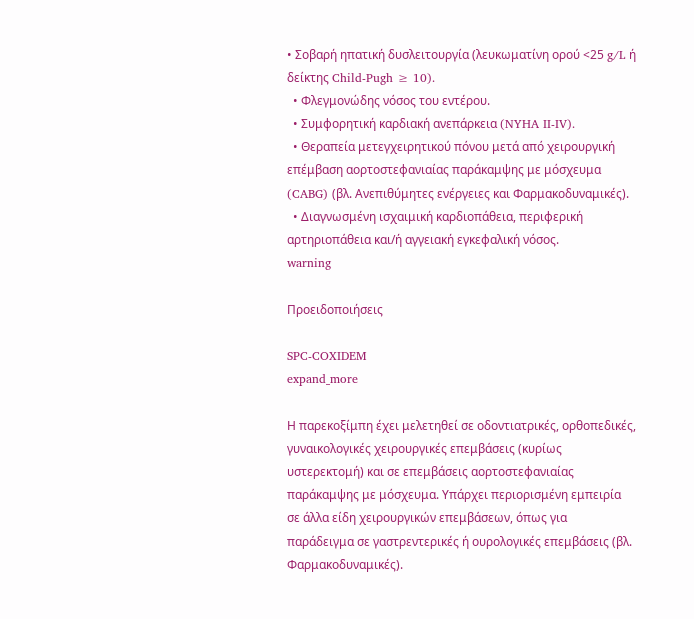• Σοβαρή ηπατική δυσλειτουργία (λευκωματίνη ορού <25 g/L ή δείκτης Child-Pugh ≥ 10).
  • Φλεγμονώδης νόσος του εντέρου.
  • Συμφορητική καρδιακή ανεπάρκεια (NYHA II-IV).
  • Θεραπεία μετεγχειρητικού πόνου μετά από χειρουργική επέμβαση αορτοστεφανιαίας παράκαμψης με μόσχευμα (CABG) (βλ. Ανεπιθύμητες ενέργειες και Φαρμακοδυναμικές).
  • Διαγνωσμένη ισχαιμική καρδιοπάθεια, περιφερική αρτηριοπάθεια και/ή αγγειακή εγκεφαλική νόσος.
warning

Προειδοποιήσεις

SPC-COXIDEM
expand_more

Η παρεκοξίμπη έχει μελετηθεί σε οδοντιατρικές, ορθοπεδικές, γυναικολογικές χειρουργικές επεμβάσεις (κυρίως υστερεκτομή) και σε επεμβάσεις αορτοστεφανιαίας παράκαμψης με μόσχευμα. Υπάρχει περιορισμένη εμπειρία σε άλλα είδη χειρουργικών επεμβάσεων, όπως για παράδειγμα σε γαστρεντερικές ή ουρολογικές επεμβάσεις (βλ. Φαρμακοδυναμικές).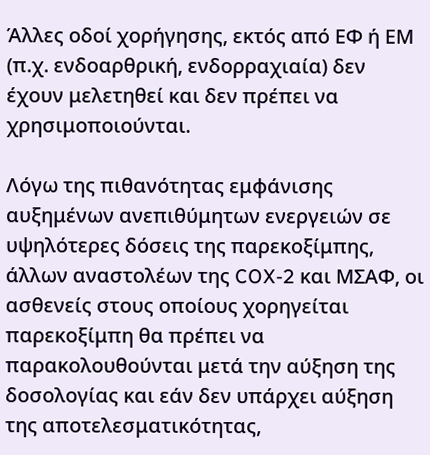Άλλες οδοί χορήγησης, εκτός από ΕΦ ή ΕΜ (π.χ. ενδοαρθρική, ενδορραχιαία) δεν έχουν μελετηθεί και δεν πρέπει να χρησιμοποιούνται.

Λόγω της πιθανότητας εμφάνισης αυξημένων ανεπιθύμητων ενεργειών σε υψηλότερες δόσεις της παρεκοξίμπης, άλλων αναστολέων της COX-2 και ΜΣΑΦ, οι ασθενείς στους οποίους χορηγείται παρεκοξίμπη θα πρέπει να παρακολουθούνται μετά την αύξηση της δοσολογίας και εάν δεν υπάρχει αύξηση της αποτελεσματικότητας,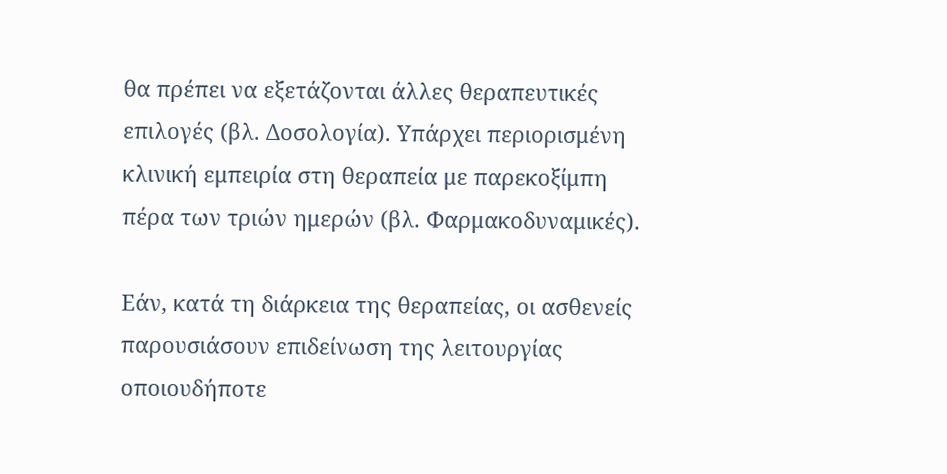θα πρέπει να εξετάζονται άλλες θεραπευτικές επιλογές (βλ. Δοσολογία). Υπάρχει περιορισμένη κλινική εμπειρία στη θεραπεία με παρεκοξίμπη πέρα των τριών ημερών (βλ. Φαρμακοδυναμικές).

Εάν, κατά τη διάρκεια της θεραπείας, οι ασθενείς παρουσιάσουν επιδείνωση της λειτουργίας οποιουδήποτε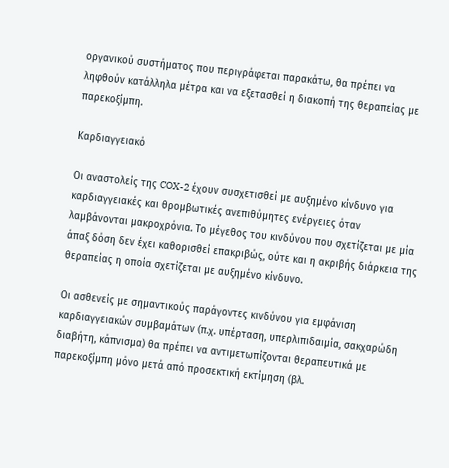οργανικού συστήματος που περιγράφεται παρακάτω, θα πρέπει να ληφθούν κατάλληλα μέτρα και να εξετασθεί η διακοπή της θεραπείας με παρεκοξίμπη.

Καρδιαγγειακό

Οι αναστολείς της COX-2 έχουν συσχετισθεί με αυξημένο κίνδυνο για καρδιαγγειακές και θρομβωτικές ανεπιθύμητες ενέργειες όταν λαμβάνονται μακροχρόνια. Το μέγεθος του κινδύνου που σχετίζεται με μία άπαξ δόση δεν έχει καθορισθεί επακριβώς, ούτε και η ακριβής διάρκεια της θεραπείας η οποία σχετίζεται με αυξημένο κίνδυνο.

Οι ασθενείς με σημαντικούς παράγοντες κινδύνου για εμφάνιση καρδιαγγειακών συμβαμάτων (π.χ. υπέρταση, υπερλιπιδαιμία, σακχαρώδη διαβήτη, κάπνισμα) θα πρέπει να αντιμετωπίζονται θεραπευτικά με παρεκοξίμπη μόνο μετά από προσεκτική εκτίμηση (βλ.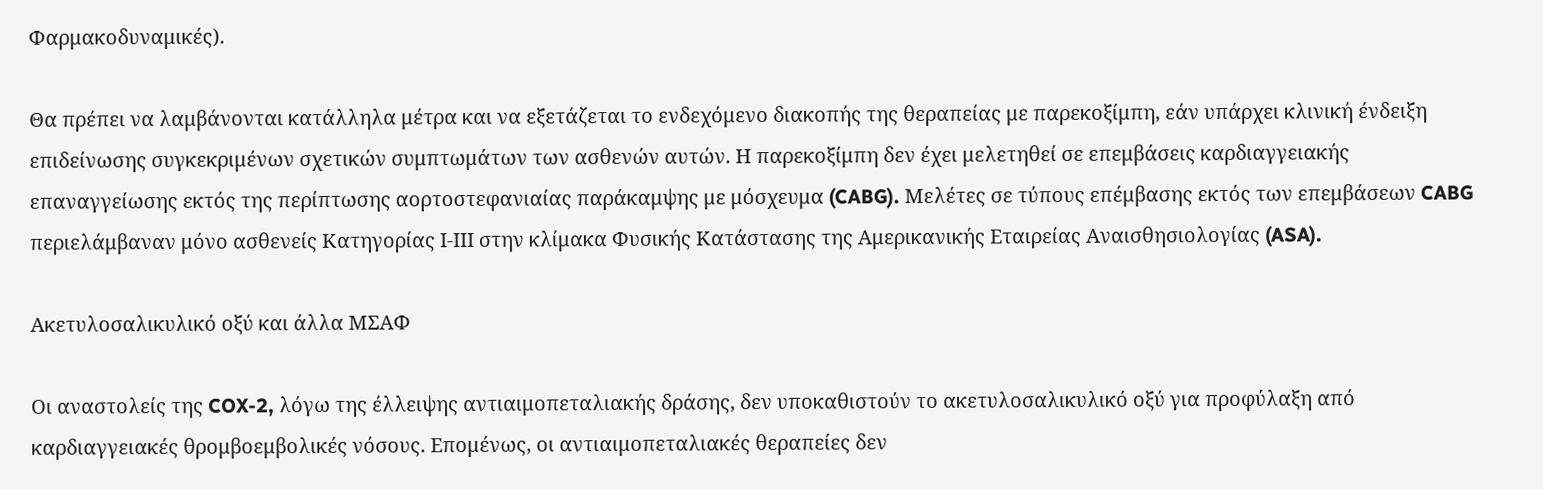Φαρμακοδυναμικές).

Θα πρέπει να λαμβάνονται κατάλληλα μέτρα και να εξετάζεται το ενδεχόμενο διακοπής της θεραπείας με παρεκοξίμπη, εάν υπάρχει κλινική ένδειξη επιδείνωσης συγκεκριμένων σχετικών συμπτωμάτων των ασθενών αυτών. Η παρεκοξίμπη δεν έχει μελετηθεί σε επεμβάσεις καρδιαγγειακής επαναγγείωσης εκτός της περίπτωσης αορτοστεφανιαίας παράκαμψης με μόσχευμα (CABG). Μελέτες σε τύπους επέμβασης εκτός των επεμβάσεων CABG περιελάμβαναν μόνο ασθενείς Κατηγορίας Ι-ΙΙΙ στην κλίμακα Φυσικής Κατάστασης της Αμερικανικής Εταιρείας Αναισθησιολογίας (ASA).

Ακετυλοσαλικυλικό οξύ και άλλα ΜΣΑΦ

Οι αναστολείς της COX-2, λόγω της έλλειψης αντιαιμοπεταλιακής δράσης, δεν υποκαθιστούν το ακετυλοσαλικυλικό οξύ για προφύλαξη από καρδιαγγειακές θρομβοεμβολικές νόσους. Επομένως, οι αντιαιμοπεταλιακές θεραπείες δεν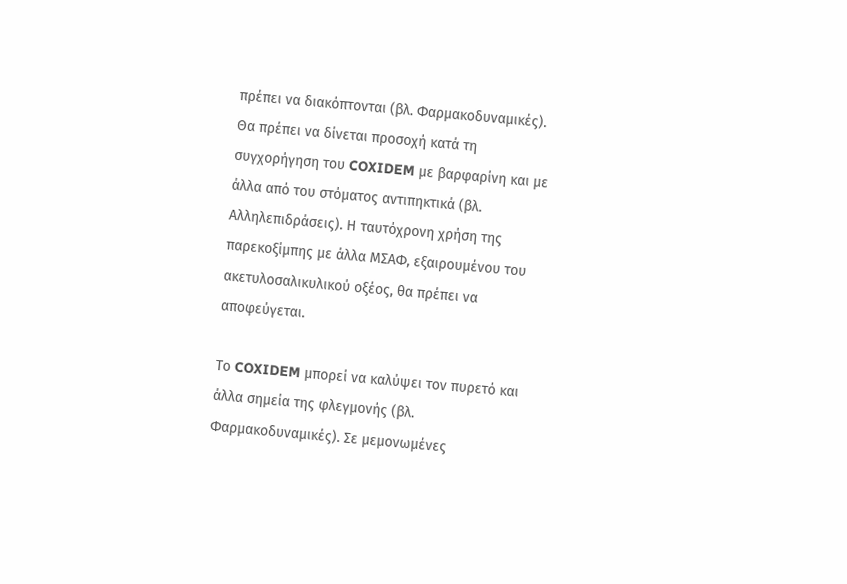πρέπει να διακόπτονται (βλ. Φαρμακοδυναμικές). Θα πρέπει να δίνεται προσοχή κατά τη συγχορήγηση του COXIDEM με βαρφαρίνη και με άλλα από του στόματος αντιπηκτικά (βλ. Αλληλεπιδράσεις). Η ταυτόχρονη χρήση της παρεκοξίμπης με άλλα ΜΣΑΦ, εξαιρουμένου του ακετυλοσαλικυλικού οξέος, θα πρέπει να αποφεύγεται.

Το COXIDEM μπορεί να καλύψει τον πυρετό και άλλα σημεία της φλεγμονής (βλ. Φαρμακοδυναμικές). Σε μεμονωμένες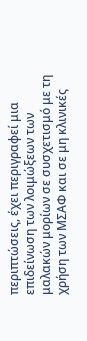περιπτώσεις, έχει περιγραφεί μια επιδείνωση των λοιμώξεων των μαλακών μορίων σε συσχετισμό με τη χρήση των ΜΣΑΦ και σε μη κλινικές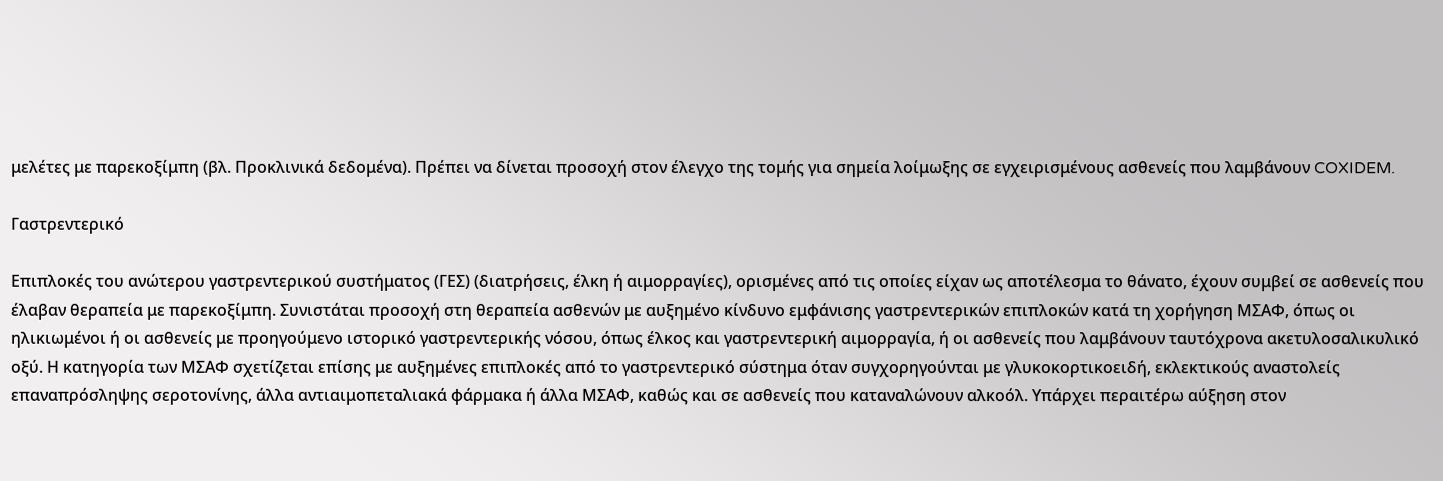μελέτες με παρεκοξίμπη (βλ. Προκλινικά δεδομένα). Πρέπει να δίνεται προσοχή στον έλεγχο της τομής για σημεία λοίμωξης σε εγχειρισμένους ασθενείς που λαμβάνουν COXIDEM.

Γαστρεντερικό

Επιπλοκές του ανώτερου γαστρεντερικού συστήματος (ΓΕΣ) (διατρήσεις, έλκη ή αιμορραγίες), ορισμένες από τις οποίες είχαν ως αποτέλεσμα το θάνατο, έχουν συμβεί σε ασθενείς που έλαβαν θεραπεία με παρεκοξίμπη. Συνιστάται προσοχή στη θεραπεία ασθενών με αυξημένο κίνδυνο εμφάνισης γαστρεντερικών επιπλοκών κατά τη χορήγηση ΜΣΑΦ, όπως οι ηλικιωμένοι ή οι ασθενείς με προηγούμενο ιστορικό γαστρεντερικής νόσου, όπως έλκος και γαστρεντερική αιμορραγία, ή οι ασθενείς που λαμβάνουν ταυτόχρονα ακετυλοσαλικυλικό οξύ. Η κατηγορία των ΜΣΑΦ σχετίζεται επίσης με αυξημένες επιπλοκές από το γαστρεντερικό σύστημα όταν συγχορηγούνται με γλυκοκορτικοειδή, εκλεκτικούς αναστολείς επαναπρόσληψης σεροτονίνης, άλλα αντιαιμοπεταλιακά φάρμακα ή άλλα ΜΣΑΦ, καθώς και σε ασθενείς που καταναλώνουν αλκοόλ. Υπάρχει περαιτέρω αύξηση στον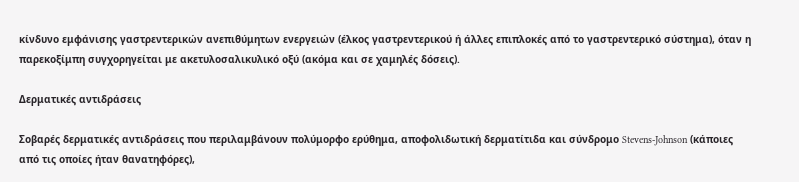κίνδυνο εμφάνισης γαστρεντερικών ανεπιθύμητων ενεργειών (έλκος γαστρεντερικού ή άλλες επιπλοκές από το γαστρεντερικό σύστημα), όταν η παρεκοξίμπη συγχορηγείται με ακετυλοσαλικυλικό οξύ (ακόμα και σε χαμηλές δόσεις).

Δερματικές αντιδράσεις

Σοβαρές δερματικές αντιδράσεις που περιλαμβάνουν πολύμορφο ερύθημα, αποφολιδωτική δερματίτιδα και σύνδρομο Stevens-Johnson (κάποιες από τις οποίες ήταν θανατηφόρες),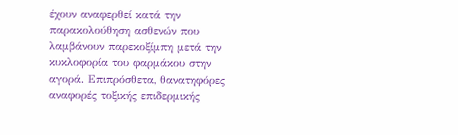έχουν αναφερθεί κατά την παρακολούθηση ασθενών που λαμβάνουν παρεκοξίμπη μετά την κυκλοφορία του φαρμάκου στην αγορά. Επιπρόσθετα, θανατηφόρες αναφορές τοξικής επιδερμικής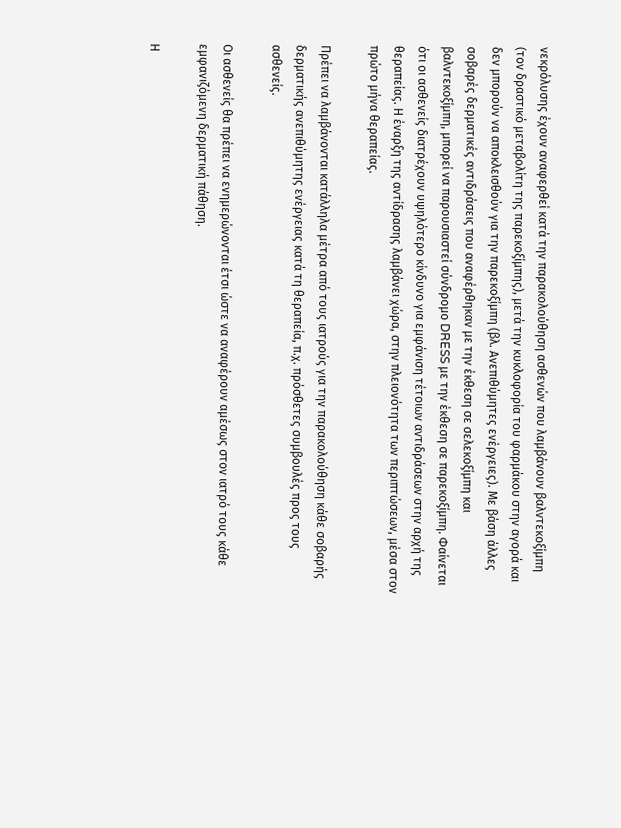νεκρόλυσης έχουν αναφερθεί κατά την παρακολούθηση ασθενών που λαμβάνουν βαλντεκοξίμπη (τον δραστικό μεταβολίτη της παρεκοξίμπης), μετά την κυκλοφορία του φαρμάκου στην αγορά και δεν μπορούν να αποκλεισθούν για την παρεκοξίμπη (βλ. Ανεπιθύμητες ενέργειες). Με βάση άλλες σοβαρές δερματικές αντιδράσεις που αναφέρθηκαν με την έκθεση σε σελεκοξίμπη και βαλντεκοξίμπη, μπορεί να παρουσιαστεί σύνδρομο DRESS με την έκθεση σε παρεκοξίμπη. Φαίνεται ότι οι ασθενείς διατρέχουν υψηλότερο κίνδυνο για εμφάνιση τέτοιων αντιδράσεων στην αρχή της θεραπείας. Η έναρξη της αντίδρασης λαμβάνει χώρα, στην πλειονότητα των περιπτώσεων, μέσα στον πρώτο μήνα θεραπείας.

Πρέπει να λαμβάνονται κατάλληλα μέτρα από τους ιατρούς για την παρακολούθηση κάθε σοβαρής δερματικής ανεπιθύμητης ενέργειας κατά τη θεραπεία, π.χ. πρόσθετες συμβουλές προς τους ασθενείς.

Οι ασθενείς θα πρέπει να ενημερώνονται έτσι ώστε να αναφέρουν αμέσως στον ιατρό τους κάθε εμφανιζόμενη δερματική πάθηση.

Η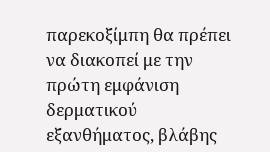παρεκοξίμπη θα πρέπει να διακοπεί με την πρώτη εμφάνιση δερματικού εξανθήματος, βλάβης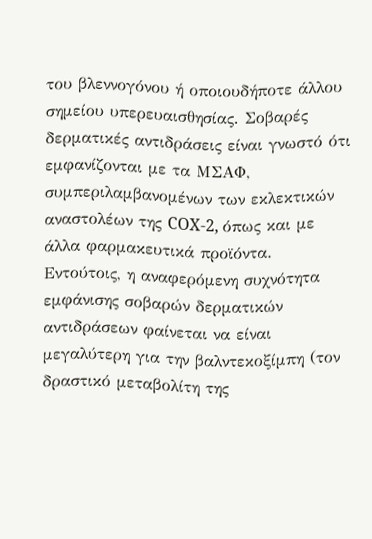του βλεννογόνου ή οποιουδήποτε άλλου σημείου υπερευαισθησίας. Σοβαρές δερματικές αντιδράσεις είναι γνωστό ότι εμφανίζονται με τα ΜΣΑΦ, συμπεριλαμβανομένων των εκλεκτικών αναστολέων της COX-2, όπως και με άλλα φαρμακευτικά προϊόντα. Εντούτοις, η αναφερόμενη συχνότητα εμφάνισης σοβαρών δερματικών αντιδράσεων φαίνεται να είναι μεγαλύτερη για την βαλντεκοξίμπη (τον δραστικό μεταβολίτη της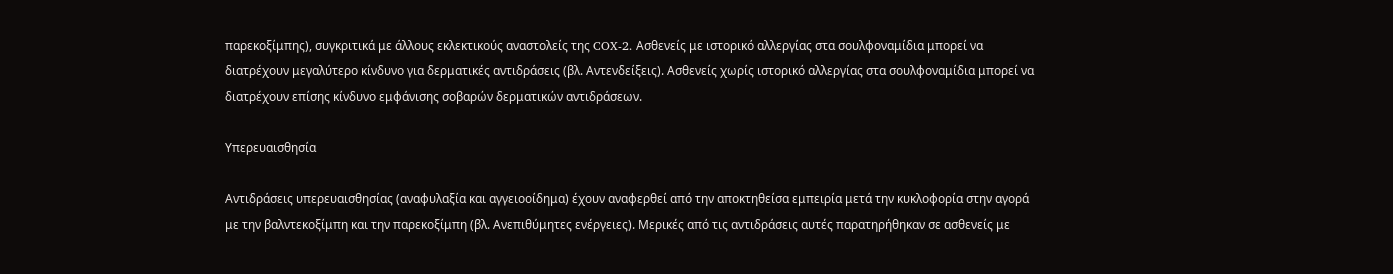παρεκοξίμπης), συγκριτικά με άλλους εκλεκτικούς αναστολείς της COX-2. Ασθενείς με ιστορικό αλλεργίας στα σουλφοναμίδια μπορεί να διατρέχουν μεγαλύτερο κίνδυνο για δερματικές αντιδράσεις (βλ. Αντενδείξεις). Ασθενείς χωρίς ιστορικό αλλεργίας στα σουλφοναμίδια μπορεί να διατρέχουν επίσης κίνδυνο εμφάνισης σοβαρών δερματικών αντιδράσεων.

Υπερευαισθησία

Αντιδράσεις υπερευαισθησίας (αναφυλαξία και αγγειοοίδημα) έχουν αναφερθεί από την αποκτηθείσα εμπειρία μετά την κυκλοφορία στην αγορά με την βαλντεκοξίμπη και την παρεκοξίμπη (βλ. Ανεπιθύμητες ενέργειες). Μερικές από τις αντιδράσεις αυτές παρατηρήθηκαν σε ασθενείς με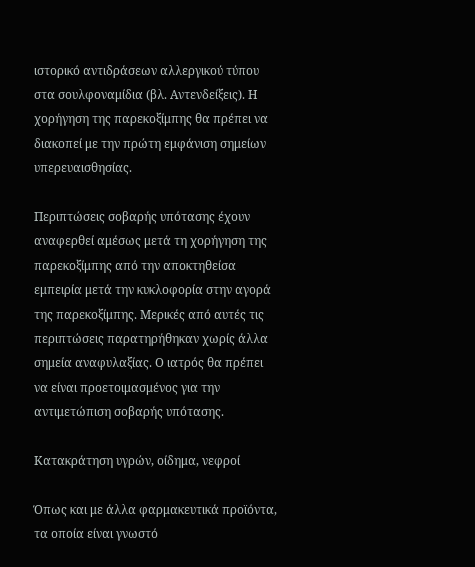ιστορικό αντιδράσεων αλλεργικού τύπου στα σουλφοναμίδια (βλ. Αντενδείξεις). Η χορήγηση της παρεκοξίμπης θα πρέπει να διακοπεί με την πρώτη εμφάνιση σημείων υπερευαισθησίας.

Περιπτώσεις σοβαρής υπότασης έχουν αναφερθεί αμέσως μετά τη χορήγηση της παρεκοξίμπης από την αποκτηθείσα εμπειρία μετά την κυκλοφορία στην αγορά της παρεκοξίμπης. Μερικές από αυτές τις περιπτώσεις παρατηρήθηκαν χωρίς άλλα σημεία αναφυλαξίας. Ο ιατρός θα πρέπει να είναι προετοιμασμένος για την αντιμετώπιση σοβαρής υπότασης.

Κατακράτηση υγρών, οίδημα, νεφροί

Όπως και με άλλα φαρμακευτικά προϊόντα, τα οποία είναι γνωστό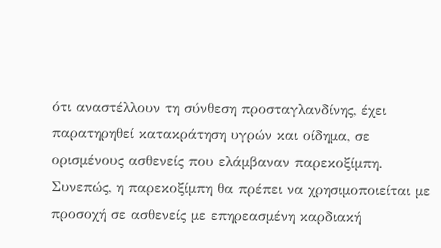ότι αναστέλλουν τη σύνθεση προσταγλανδίνης, έχει παρατηρηθεί κατακράτηση υγρών και οίδημα, σε ορισμένους ασθενείς που ελάμβαναν παρεκοξίμπη. Συνεπώς, η παρεκοξίμπη θα πρέπει να χρησιμοποιείται με προσοχή σε ασθενείς με επηρεασμένη καρδιακή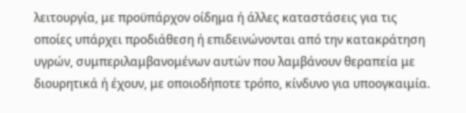λειτουργία, με προϋπάρχον οίδημα ή άλλες καταστάσεις για τις οποίες υπάρχει προδιάθεση ή επιδεινώνονται από την κατακράτηση υγρών, συμπεριλαμβανομένων αυτών που λαμβάνουν θεραπεία με διουρητικά ή έχουν, με οποιοδήποτε τρόπο, κίνδυνο για υποογκαιμία.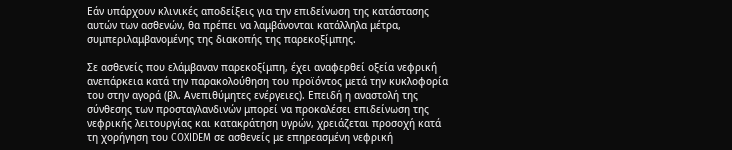Εάν υπάρχουν κλινικές αποδείξεις για την επιδείνωση της κατάστασης αυτών των ασθενών, θα πρέπει να λαμβάνονται κατάλληλα μέτρα, συμπεριλαμβανομένης της διακοπής της παρεκοξίμπης.

Σε ασθενείς που ελάμβαναν παρεκοξίμπη, έχει αναφερθεί οξεία νεφρική ανεπάρκεια κατά την παρακολούθηση του προϊόντος μετά την κυκλοφορία του στην αγορά (βλ. Ανεπιθύμητες ενέργειες). Επειδή η αναστολή της σύνθεσης των προσταγλανδινών μπορεί να προκαλέσει επιδείνωση της νεφρικής λειτουργίας και κατακράτηση υγρών, χρειάζεται προσοχή κατά τη χορήγηση του COXIDEM σε ασθενείς με επηρεασμένη νεφρική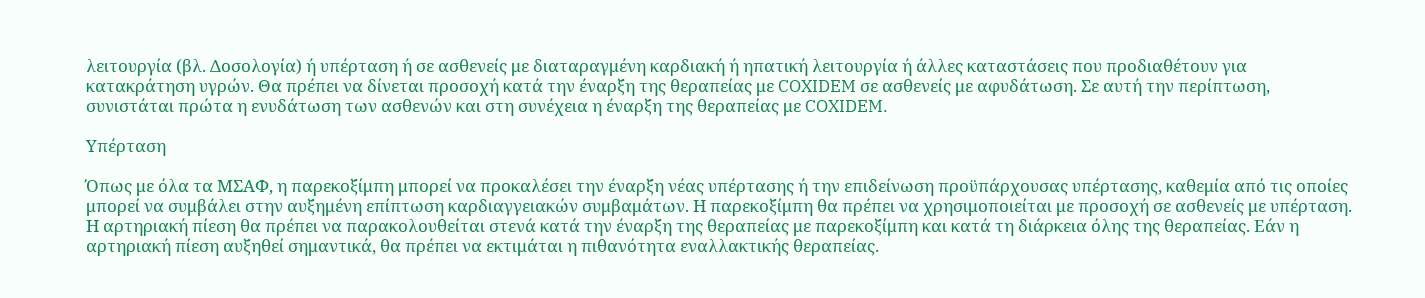λειτουργία (βλ. Δοσολογία) ή υπέρταση ή σε ασθενείς με διαταραγμένη καρδιακή ή ηπατική λειτουργία ή άλλες καταστάσεις που προδιαθέτουν για κατακράτηση υγρών. Θα πρέπει να δίνεται προσοχή κατά την έναρξη της θεραπείας με COXIDEM σε ασθενείς με αφυδάτωση. Σε αυτή την περίπτωση, συνιστάται πρώτα η ενυδάτωση των ασθενών και στη συνέχεια η έναρξη της θεραπείας με COXIDEM.

Υπέρταση

Όπως με όλα τα ΜΣΑΦ, η παρεκοξίμπη μπορεί να προκαλέσει την έναρξη νέας υπέρτασης ή την επιδείνωση προϋπάρχουσας υπέρτασης, καθεμία από τις οποίες μπορεί να συμβάλει στην αυξημένη επίπτωση καρδιαγγειακών συμβαμάτων. Η παρεκοξίμπη θα πρέπει να χρησιμοποιείται με προσοχή σε ασθενείς με υπέρταση. Η αρτηριακή πίεση θα πρέπει να παρακολουθείται στενά κατά την έναρξη της θεραπείας με παρεκοξίμπη και κατά τη διάρκεια όλης της θεραπείας. Εάν η αρτηριακή πίεση αυξηθεί σημαντικά, θα πρέπει να εκτιμάται η πιθανότητα εναλλακτικής θεραπείας.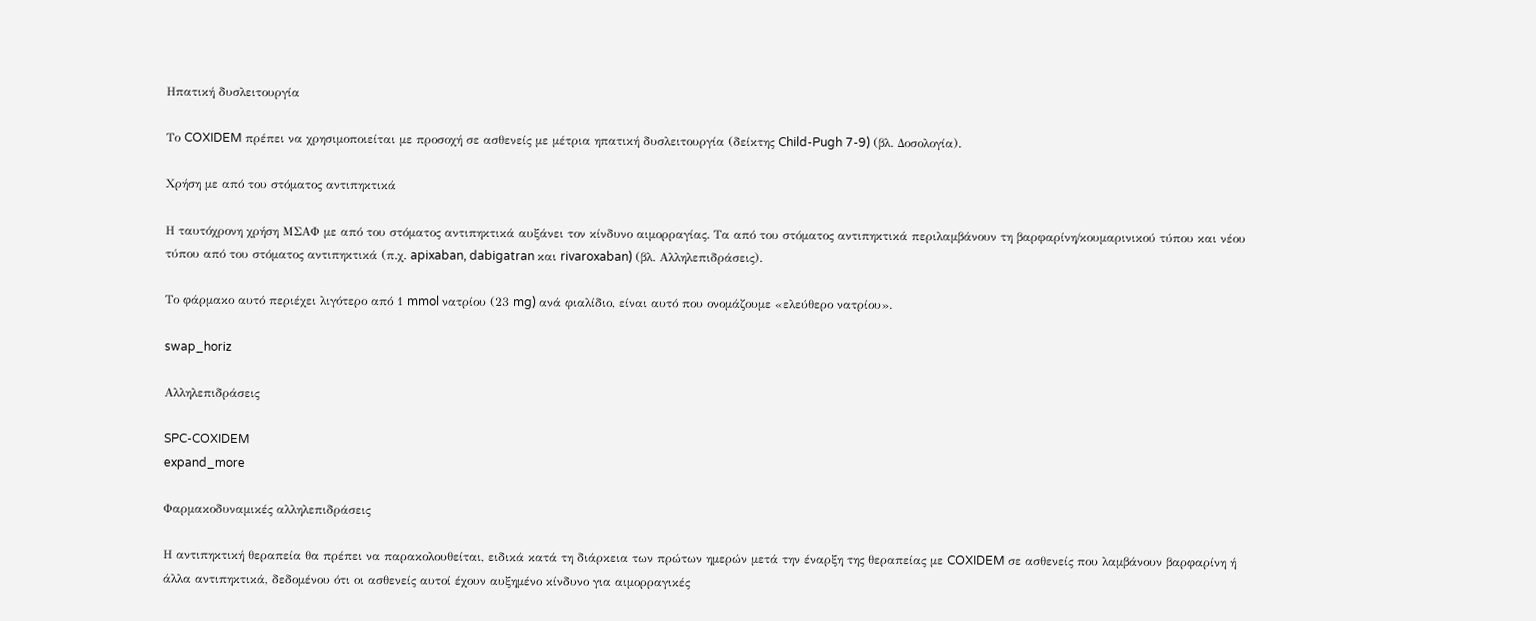Ηπατική δυσλειτουργία

Το COXIDEM πρέπει να χρησιμοποιείται με προσοχή σε ασθενείς με μέτρια ηπατική δυσλειτουργία (δείκτης Child-Pugh 7-9) (βλ. Δοσολογία).

Χρήση με από του στόματος αντιπηκτικά

Η ταυτόχρονη χρήση ΜΣΑΦ με από του στόματος αντιπηκτικά αυξάνει τον κίνδυνο αιμορραγίας. Τα από του στόματος αντιπηκτικά περιλαμβάνουν τη βαρφαρίνη/κουμαρινικού τύπου και νέου τύπου από του στόματος αντιπηκτικά (π.χ. apixaban, dabigatran και rivaroxaban) (βλ. Αλληλεπιδράσεις).

Το φάρμακο αυτό περιέχει λιγότερο από 1 mmol νατρίου (23 mg) ανά φιαλίδιο, είναι αυτό που ονομάζουμε «ελεύθερο νατρίου».

swap_horiz

Αλληλεπιδράσεις

SPC-COXIDEM
expand_more

Φαρμακοδυναμικές αλληλεπιδράσεις

Η αντιπηκτική θεραπεία θα πρέπει να παρακολουθείται, ειδικά κατά τη διάρκεια των πρώτων ημερών μετά την έναρξη της θεραπείας με COXIDEM σε ασθενείς που λαμβάνουν βαρφαρίνη ή άλλα αντιπηκτικά, δεδομένου ότι οι ασθενείς αυτοί έχουν αυξημένο κίνδυνο για αιμορραγικές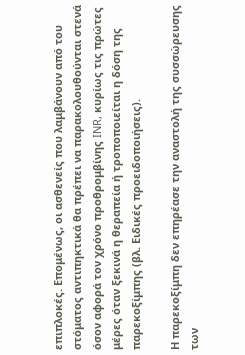επιπλοκές. Επομένως, οι ασθενείς που λαμβάνουν από του στόματος αντιπηκτικά θα πρέπει να παρακολουθούνται στενά όσον αφορά τον χρόνο προθρομβίνης INR, κυρίως τις πρώτες μέρες όταν ξεκινά η θεραπεία ή τροποποιείται η δόση της παρεκοξίμπης (βλ. Ειδικές προειδοποιήσεις).

Η παρεκοξίμπη δεν επηρέασε την αναστολή της συσσώρευσης των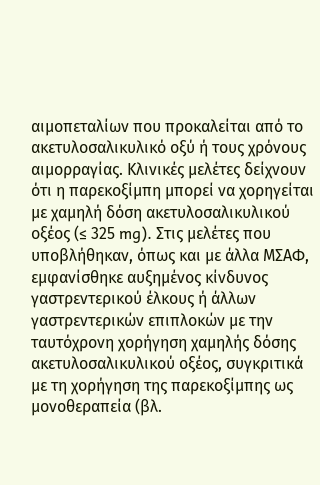αιμοπεταλίων που προκαλείται από το ακετυλοσαλικυλικό οξύ ή τους χρόνους αιμορραγίας. Κλινικές μελέτες δείχνουν ότι η παρεκοξίμπη μπορεί να χορηγείται με χαμηλή δόση ακετυλοσαλικυλικού οξέος (≤ 325 mg). Στις μελέτες που υποβλήθηκαν, όπως και με άλλα ΜΣΑΦ, εμφανίσθηκε αυξημένος κίνδυνος γαστρεντερικού έλκους ή άλλων γαστρεντερικών επιπλοκών με την ταυτόχρονη χορήγηση χαμηλής δόσης ακετυλοσαλικυλικού οξέος, συγκριτικά με τη χορήγηση της παρεκοξίμπης ως μονοθεραπεία (βλ.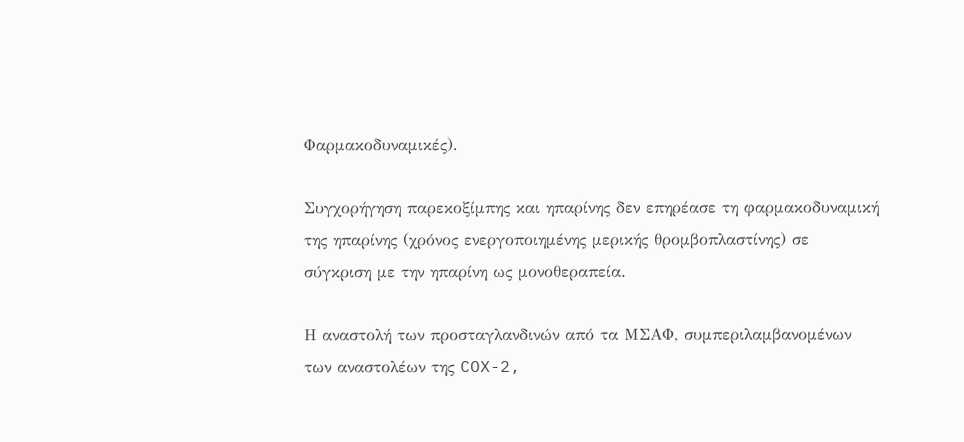Φαρμακοδυναμικές).

Συγχορήγηση παρεκοξίμπης και ηπαρίνης δεν επηρέασε τη φαρμακοδυναμική της ηπαρίνης (χρόνος ενεργοποιημένης μερικής θρομβοπλαστίνης) σε σύγκριση με την ηπαρίνη ως μονοθεραπεία.

Η αναστολή των προσταγλανδινών από τα ΜΣΑΦ, συμπεριλαμβανομένων των αναστολέων της COX-2,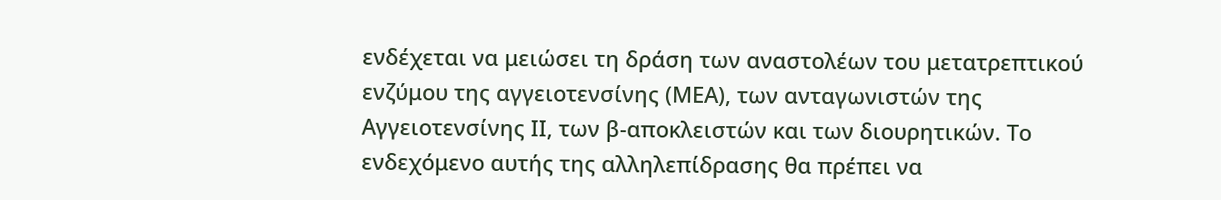ενδέχεται να μειώσει τη δράση των αναστολέων του μετατρεπτικού ενζύμου της αγγειοτενσίνης (ΜΕΑ), των ανταγωνιστών της Αγγειοτενσίνης ΙΙ, των β-αποκλειστών και των διουρητικών. Το ενδεχόμενο αυτής της αλληλεπίδρασης θα πρέπει να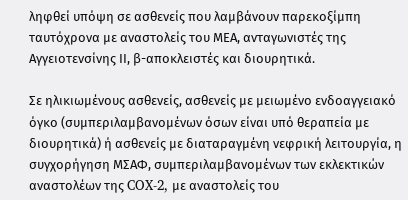ληφθεί υπόψη σε ασθενείς που λαμβάνουν παρεκοξίμπη ταυτόχρονα με αναστολείς του ΜΕΑ, ανταγωνιστές της Αγγειοτενσίνης ΙΙ, β-αποκλειστές και διουρητικά.

Σε ηλικιωμένους ασθενείς, ασθενείς με μειωμένο ενδοαγγειακό όγκο (συμπεριλαμβανομένων όσων είναι υπό θεραπεία με διουρητικά) ή ασθενείς με διαταραγμένη νεφρική λειτουργία, η συγχορήγηση ΜΣΑΦ, συμπεριλαμβανομένων των εκλεκτικών αναστολέων της COX-2, με αναστολείς του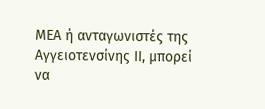ΜΕΑ ή ανταγωνιστές της Αγγειοτενσίνης ΙΙ, μπορεί να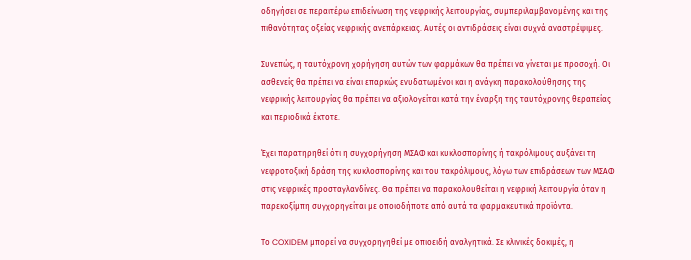οδηγήσει σε περαιτέρω επιδείνωση της νεφρικής λειτουργίας, συμπεριλαμβανομένης και της πιθανότητας οξείας νεφρικής ανεπάρκειας. Αυτές οι αντιδράσεις είναι συχνά αναστρέψιμες.

Συνεπώς, η ταυτόχρονη χορήγηση αυτών των φαρμάκων θα πρέπει να γίνεται με προσοχή. Οι ασθενείς θα πρέπει να είναι επαρκώς ενυδατωμένοι και η ανάγκη παρακολούθησης της νεφρικής λειτουργίας θα πρέπει να αξιολογείται κατά την έναρξη της ταυτόχρονης θεραπείας και περιοδικά έκτοτε.

Έχει παρατηρηθεί ότι η συγχορήγηση ΜΣΑΦ και κυκλοσπορίνης ή τακρόλιμους αυξάνει τη νεφροτοξική δράση της κυκλοσπορίνης και του τακρόλιμους, λόγω των επιδράσεων των ΜΣΑΦ στις νεφρικές προσταγλανδίνες. Θα πρέπει να παρακολουθείται η νεφρική λειτουργία όταν η παρεκοξίμπη συγχορηγείται με οποιοδήποτε από αυτά τα φαρμακευτικά προϊόντα.

Το COXIDEM μπορεί να συγχορηγηθεί με οπιοειδή αναλγητικά. Σε κλινικές δοκιμές, η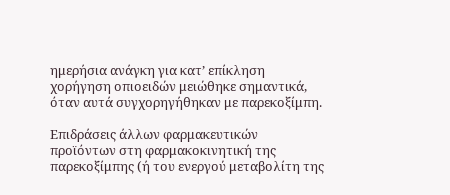ημερήσια ανάγκη για κατ’ επίκληση χορήγηση οπιοειδών μειώθηκε σημαντικά, όταν αυτά συγχορηγήθηκαν με παρεκοξίμπη.

Επιδράσεις άλλων φαρμακευτικών προϊόντων στη φαρμακοκινητική της παρεκοξίμπης (ή του ενεργού μεταβολίτη της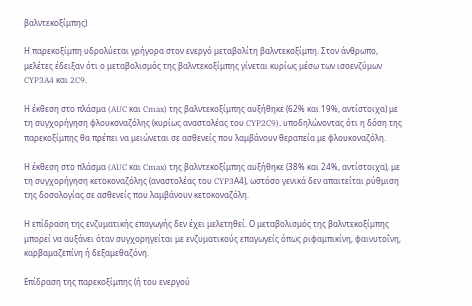βαλντεκοξίμπης)

Η παρεκοξίμπη υδρολύεται γρήγορα στον ενεργό μεταβολίτη βαλντεκοξίμπη. Στον άνθρωπο, μελέτες έδειξαν ότι ο μεταβολισμός της βαλντεκοξίμπης γίνεται κυρίως μέσω των ισοενζύμων CYP3A4 και 2C9.

Η έκθεση στο πλάσμα (AUC και Cmax) της βαλντεκοξίμπης αυξήθηκε (62% και 19%, αντίστοιχα) με τη συγχορήγηση φλουκοναζόλης (κυρίως αναστολέας του CYP2C9), υποδηλώνοντας ότι η δόση της παρεκοξίμπης θα πρέπει να μειώνεται σε ασθενείς που λαμβάνουν θεραπεία με φλουκοναζόλη.

Η έκθεση στο πλάσμα (AUC και Cmax) της βαλντεκοξίμπης αυξήθηκε (38% και 24%, αντίστοιχα), με τη συγχορήγηση κετοκοναζόλης (αναστολέας του CYP3Α4), ωστόσο γενικά δεν απαιτείται ρύθμιση της δοσολογίας σε ασθενείς που λαμβάνουν κετοκοναζόλη.

Η επίδραση της ενζυματικής επαγωγής δεν έχει μελετηθεί. Ο μεταβολισμός της βαλντεκοξίμπης μπορεί να αυξάνει όταν συγχορηγείται με ενζυματικούς επαγωγείς όπως ριφαμπικίνη, φαινυτοΐνη, καρβαμαζεπίνη ή δεξαμεθαζόνη.

Επίδραση της παρεκοξίμπης (ή του ενεργού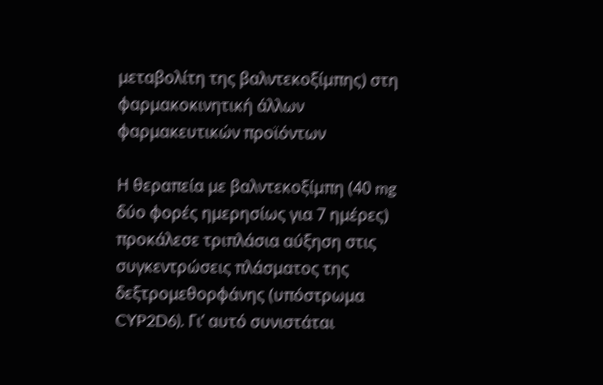μεταβολίτη της βαλντεκοξίμπης) στη φαρμακοκινητική άλλων φαρμακευτικών προϊόντων

Η θεραπεία με βαλντεκοξίμπη (40 mg δύο φορές ημερησίως για 7 ημέρες) προκάλεσε τριπλάσια αύξηση στις συγκεντρώσεις πλάσματος της δεξτρομεθορφάνης (υπόστρωμα CYP2D6). Γι’ αυτό συνιστάται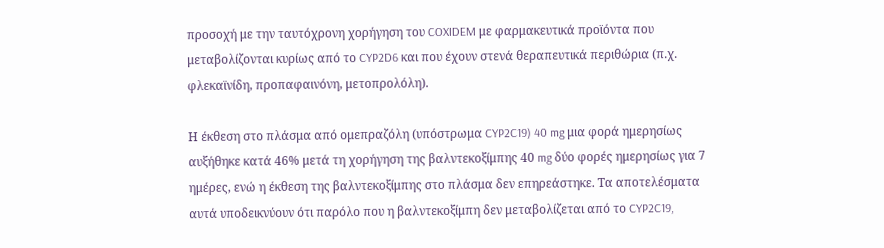προσοχή με την ταυτόχρονη χορήγηση του COXIDEM με φαρμακευτικά προϊόντα που μεταβολίζονται κυρίως από το CYP2D6 και που έχουν στενά θεραπευτικά περιθώρια (π.χ. φλεκαϊνίδη, προπαφαινόνη, μετοπρολόλη).

Η έκθεση στο πλάσμα από ομεπραζόλη (υπόστρωμα CYP2C19) 40 mg μια φορά ημερησίως αυξήθηκε κατά 46% μετά τη χορήγηση της βαλντεκοξίμπης 40 mg δύο φορές ημερησίως για 7 ημέρες, ενώ η έκθεση της βαλντεκοξίμπης στο πλάσμα δεν επηρεάστηκε. Τα αποτελέσματα αυτά υποδεικνύουν ότι παρόλο που η βαλντεκοξίμπη δεν μεταβολίζεται από το CYP2C19,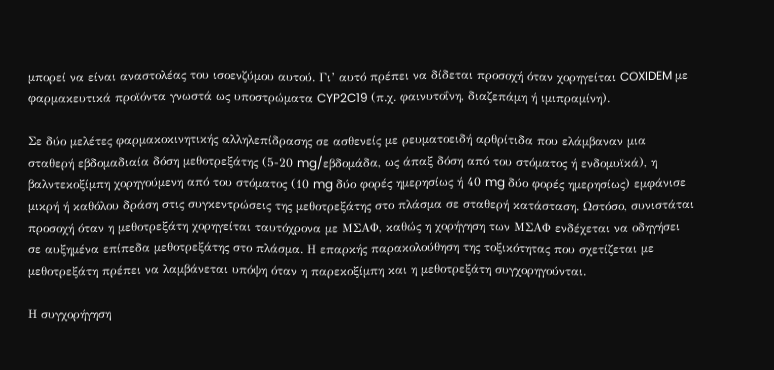μπορεί να είναι αναστολέας του ισοενζύμου αυτού. Γι’ αυτό πρέπει να δίδεται προσοχή όταν χορηγείται COXIDEM με φαρμακευτικά προϊόντα γνωστά ως υποστρώματα CYP2C19 (π.χ. φαινυτοΐνη, διαζεπάμη ή ιμιπραμίνη).

Σε δύο μελέτες φαρμακοκινητικής αλληλεπίδρασης σε ασθενείς με ρευματοειδή αρθρίτιδα που ελάμβαναν μια σταθερή εβδομαδιαία δόση μεθοτρεξάτης (5-20 mg/εβδομάδα, ως άπαξ δόση από του στόματος ή ενδομυϊκά), η βαλντεκοξίμπη χορηγούμενη από του στόματος (10 mg δύο φορές ημερησίως ή 40 mg δύο φορές ημερησίως) εμφάνισε μικρή ή καθόλου δράση στις συγκεντρώσεις της μεθοτρεξάτης στο πλάσμα σε σταθερή κατάσταση. Ωστόσο, συνιστάται προσοχή όταν η μεθοτρεξάτη χορηγείται ταυτόχρονα με ΜΣΑΦ, καθώς η χορήγηση των ΜΣΑΦ ενδέχεται να οδηγήσει σε αυξημένα επίπεδα μεθοτρεξάτης στο πλάσμα. Η επαρκής παρακολούθηση της τοξικότητας που σχετίζεται με μεθοτρεξάτη πρέπει να λαμβάνεται υπόψη όταν η παρεκοξίμπη και η μεθοτρεξάτη συγχορηγούνται.

Η συγχορήγηση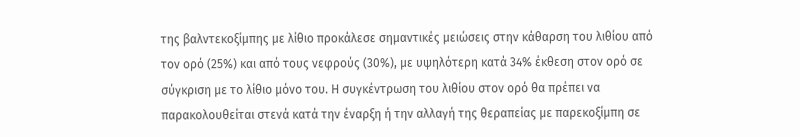της βαλντεκοξίμπης με λίθιο προκάλεσε σημαντικές μειώσεις στην κάθαρση του λιθίου από τον ορό (25%) και από τους νεφρούς (30%), με υψηλότερη κατά 34% έκθεση στον ορό σε σύγκριση με το λίθιο μόνο του. Η συγκέντρωση του λιθίου στον ορό θα πρέπει να παρακολουθείται στενά κατά την έναρξη ή την αλλαγή της θεραπείας με παρεκοξίμπη σε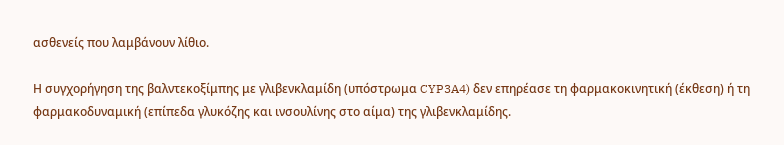ασθενείς που λαμβάνουν λίθιο.

Η συγχορήγηση της βαλντεκοξίμπης με γλιβενκλαμίδη (υπόστρωμα CYP3A4) δεν επηρέασε τη φαρμακοκινητική (έκθεση) ή τη φαρμακοδυναμική (επίπεδα γλυκόζης και ινσουλίνης στο αίμα) της γλιβενκλαμίδης.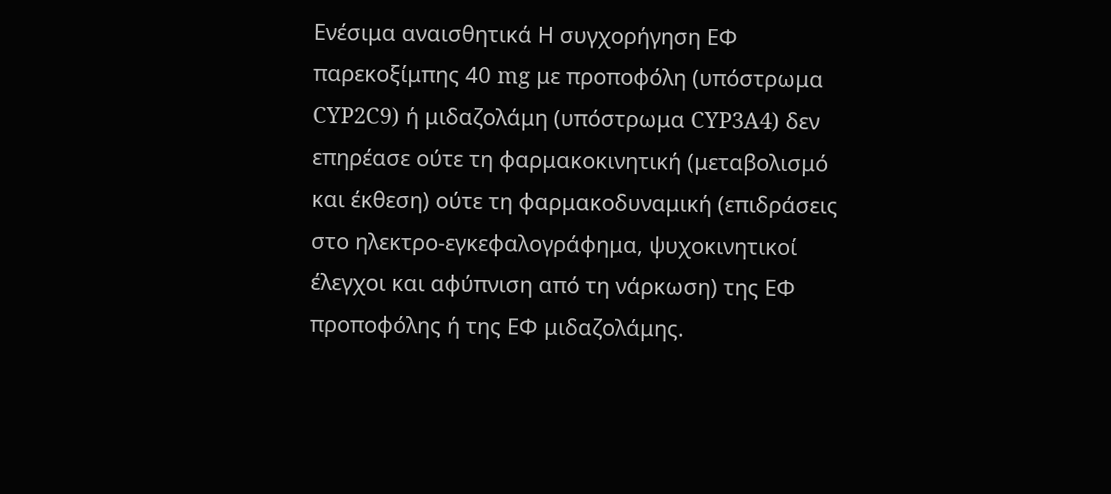Ενέσιμα αναισθητικά Η συγχορήγηση ΕΦ παρεκοξίμπης 40 mg με προποφόλη (υπόστρωμα CYP2C9) ή μιδαζολάμη (υπόστρωμα CYP3A4) δεν επηρέασε ούτε τη φαρμακοκινητική (μεταβολισμό και έκθεση) ούτε τη φαρμακοδυναμική (επιδράσεις στο ηλεκτρο-εγκεφαλογράφημα, ψυχοκινητικοί έλεγχοι και αφύπνιση από τη νάρκωση) της ΕΦ προποφόλης ή της ΕΦ μιδαζολάμης.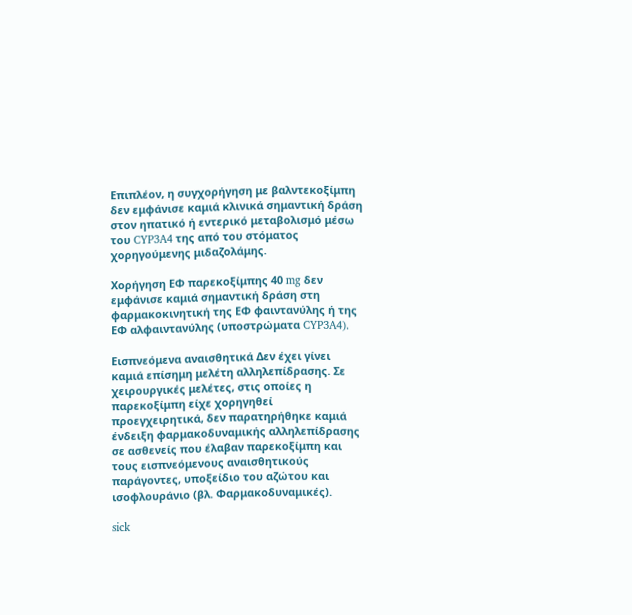Επιπλέον, η συγχορήγηση με βαλντεκοξίμπη δεν εμφάνισε καμιά κλινικά σημαντική δράση στον ηπατικό ή εντερικό μεταβολισμό μέσω του CYP3A4 της από του στόματος χορηγούμενης μιδαζολάμης.

Χορήγηση ΕΦ παρεκοξίμπης 40 mg δεν εμφάνισε καμιά σημαντική δράση στη φαρμακοκινητική της ΕΦ φαιντανύλης ή της ΕΦ αλφαιντανύλης (υποστρώματα CYP3A4).

Εισπνεόμενα αναισθητικά Δεν έχει γίνει καμιά επίσημη μελέτη αλληλεπίδρασης. Σε χειρουργικές μελέτες, στις οποίες η παρεκοξίμπη είχε χορηγηθεί προεγχειρητικά, δεν παρατηρήθηκε καμιά ένδειξη φαρμακοδυναμικής αλληλεπίδρασης σε ασθενείς που έλαβαν παρεκοξίμπη και τους εισπνεόμενους αναισθητικούς παράγοντες, υποξείδιο του αζώτου και ισοφλουράνιο (βλ. Φαρμακοδυναμικές).

sick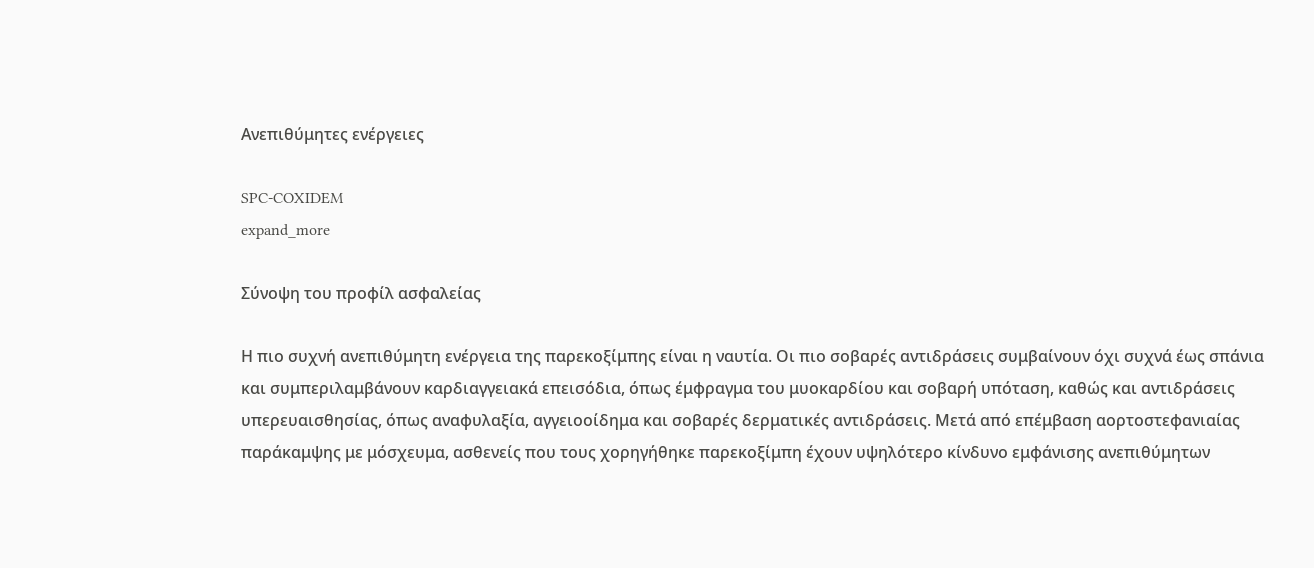Ανεπιθύμητες ενέργειες

SPC-COXIDEM
expand_more

Σύνοψη του προφίλ ασφαλείας

Η πιο συχνή ανεπιθύμητη ενέργεια της παρεκοξίμπης είναι η ναυτία. Οι πιο σοβαρές αντιδράσεις συμβαίνουν όχι συχνά έως σπάνια και συμπεριλαμβάνουν καρδιαγγειακά επεισόδια, όπως έμφραγμα του μυοκαρδίου και σοβαρή υπόταση, καθώς και αντιδράσεις υπερευαισθησίας, όπως αναφυλαξία, αγγειοοίδημα και σοβαρές δερματικές αντιδράσεις. Μετά από επέμβαση αορτοστεφανιαίας παράκαμψης με μόσχευμα, ασθενείς που τους χορηγήθηκε παρεκοξίμπη έχουν υψηλότερο κίνδυνο εμφάνισης ανεπιθύμητων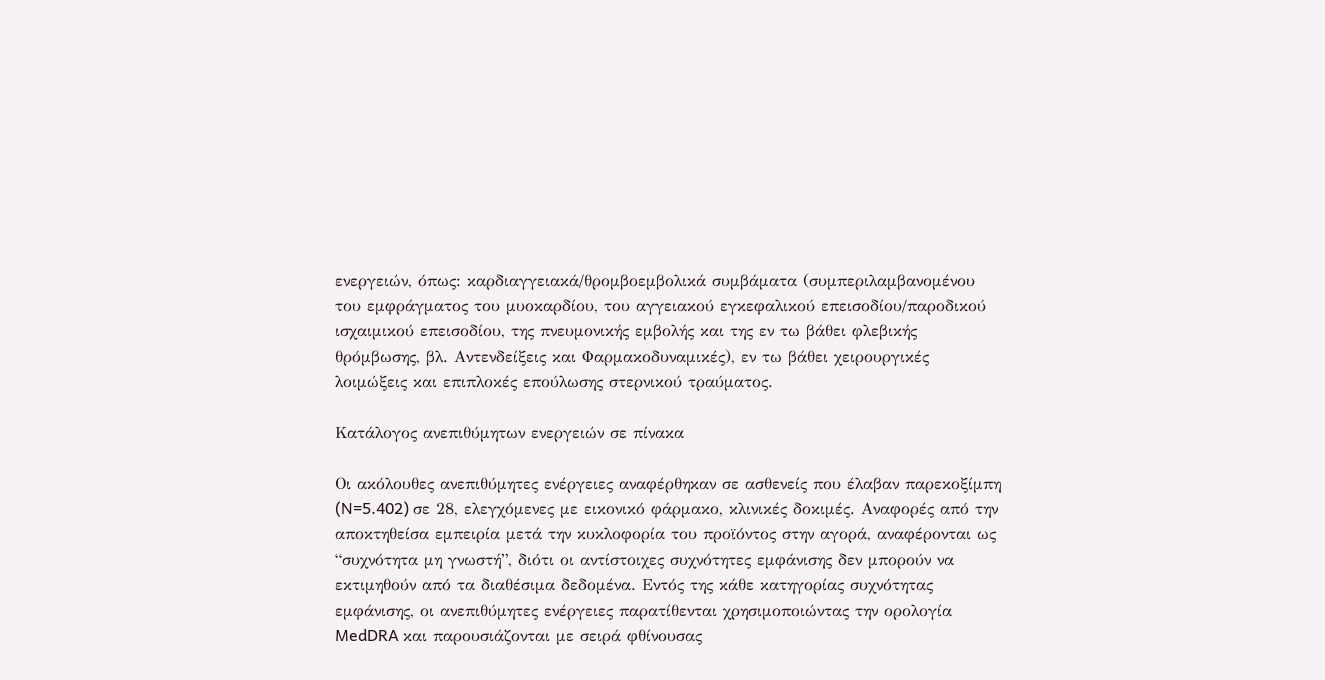ενεργειών, όπως: καρδιαγγειακά/θρομβοεμβολικά συμβάματα (συμπεριλαμβανομένου του εμφράγματος του μυοκαρδίου, του αγγειακού εγκεφαλικού επεισοδίου/παροδικού ισχαιμικού επεισοδίου, της πνευμονικής εμβολής και της εν τω βάθει φλεβικής θρόμβωσης, βλ. Αντενδείξεις και Φαρμακοδυναμικές), εν τω βάθει χειρουργικές λοιμώξεις και επιπλοκές επούλωσης στερνικού τραύματος.

Κατάλογος ανεπιθύμητων ενεργειών σε πίνακα

Οι ακόλουθες ανεπιθύμητες ενέργειες αναφέρθηκαν σε ασθενείς που έλαβαν παρεκοξίμπη (N=5.402) σε 28, ελεγχόμενες με εικονικό φάρμακο, κλινικές δοκιμές. Αναφορές από την αποκτηθείσα εμπειρία μετά την κυκλοφορία του προϊόντος στην αγορά, αναφέρονται ως “συχνότητα μη γνωστή”, διότι οι αντίστοιχες συχνότητες εμφάνισης δεν μπορούν να εκτιμηθούν από τα διαθέσιμα δεδομένα. Εντός της κάθε κατηγορίας συχνότητας εμφάνισης, οι ανεπιθύμητες ενέργειες παρατίθενται χρησιμοποιώντας την ορολογία MedDRA και παρουσιάζονται με σειρά φθίνουσας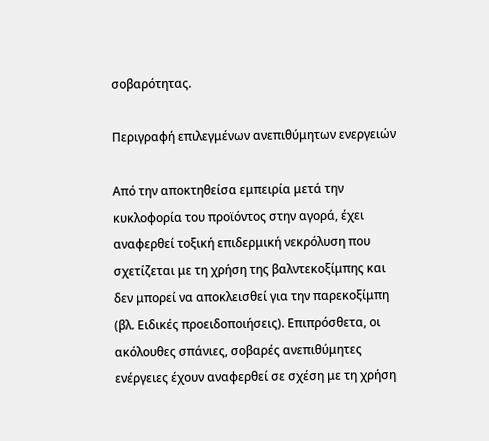σοβαρότητας.

Περιγραφή επιλεγμένων ανεπιθύμητων ενεργειών

Από την αποκτηθείσα εμπειρία μετά την κυκλοφορία του προϊόντος στην αγορά, έχει αναφερθεί τοξική επιδερμική νεκρόλυση που σχετίζεται με τη χρήση της βαλντεκοξίμπης και δεν μπορεί να αποκλεισθεί για την παρεκοξίμπη (βλ. Ειδικές προειδοποιήσεις). Επιπρόσθετα, οι ακόλουθες σπάνιες, σοβαρές ανεπιθύμητες ενέργειες έχουν αναφερθεί σε σχέση με τη χρήση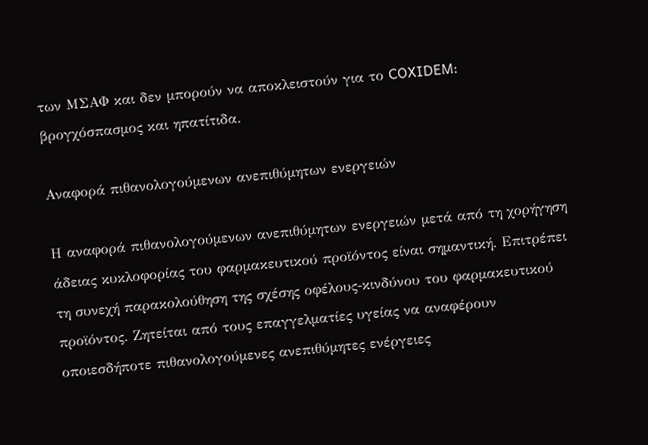των ΜΣΑΦ και δεν μπορούν να αποκλειστούν για το COXIDEM: βρογχόσπασμος και ηπατίτιδα.

Αναφορά πιθανολογούμενων ανεπιθύμητων ενεργειών

Η αναφορά πιθανολογούμενων ανεπιθύμητων ενεργειών μετά από τη χορήγηση άδειας κυκλοφορίας του φαρμακευτικού προϊόντος είναι σημαντική. Επιτρέπει τη συνεχή παρακολούθηση της σχέσης οφέλους-κινδύνου του φαρμακευτικού προϊόντος. Ζητείται από τους επαγγελματίες υγείας να αναφέρουν οποιεσδήποτε πιθανολογούμενες ανεπιθύμητες ενέργειες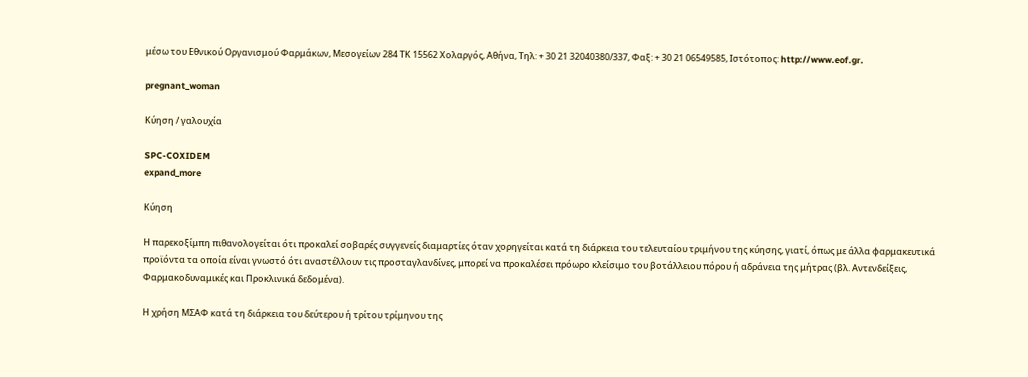μέσω του Εθνικού Οργανισμού Φαρμάκων, Μεσογείων 284 ΤΚ 15562 Χολαργός, Αθήνα, Τηλ: + 30 21 32040380/337, Φαξ: + 30 21 06549585, Ιστότοπος: http://www.eof.gr.

pregnant_woman

Κύηση / γαλουχία

SPC-COXIDEM
expand_more

Κύηση

Η παρεκοξίμπη πιθανολογείται ότι προκαλεί σοβαρές συγγενείς διαμαρτίες όταν χορηγείται κατά τη διάρκεια του τελευταίου τριμήνου της κύησης, γιατί, όπως με άλλα φαρμακευτικά προϊόντα τα οποία είναι γνωστό ότι αναστέλλουν τις προσταγλανδίνες, μπορεί να προκαλέσει πρόωρο κλείσιμο του βοτάλλειου πόρου ή αδράνεια της μήτρας (βλ. Αντενδείξεις, Φαρμακοδυναμικές και Προκλινικά δεδομένα).

Η χρήση ΜΣΑΦ κατά τη διάρκεια του δεύτερου ή τρίτου τρίμηνου της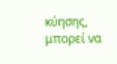κύησης, μπορεί να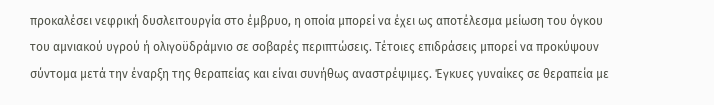προκαλέσει νεφρική δυσλειτουργία στο έμβρυο, η οποία μπορεί να έχει ως αποτέλεσμα μείωση του όγκου του αμνιακού υγρού ή ολιγοϋδράμνιο σε σοβαρές περιπτώσεις. Τέτοιες επιδράσεις μπορεί να προκύψουν σύντομα μετά την έναρξη της θεραπείας και είναι συνήθως αναστρέψιμες. Έγκυες γυναίκες σε θεραπεία με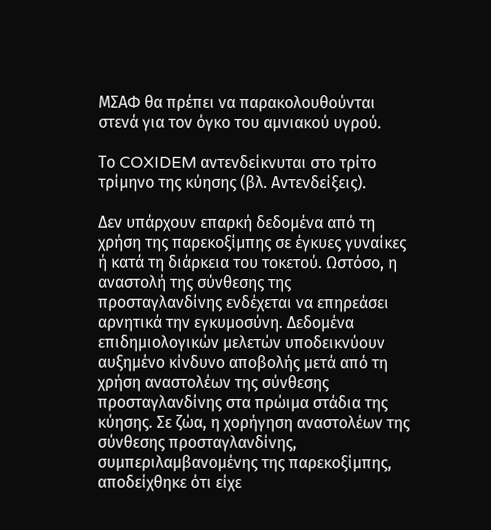ΜΣΑΦ θα πρέπει να παρακολουθούνται στενά για τον όγκο του αμνιακού υγρού.

Το COXIDEM αντενδείκνυται στο τρίτο τρίμηνο της κύησης (βλ. Αντενδείξεις).

Δεν υπάρχουν επαρκή δεδομένα από τη χρήση της παρεκοξίμπης σε έγκυες γυναίκες ή κατά τη διάρκεια του τοκετού. Ωστόσο, η αναστολή της σύνθεσης της προσταγλανδίνης ενδέχεται να επηρεάσει αρνητικά την εγκυμοσύνη. Δεδομένα επιδημιολογικών μελετών υποδεικνύουν αυξημένο κίνδυνο αποβολής μετά από τη χρήση αναστολέων της σύνθεσης προσταγλανδίνης στα πρώιμα στάδια της κύησης. Σε ζώα, η χορήγηση αναστολέων της σύνθεσης προσταγλανδίνης, συμπεριλαμβανομένης της παρεκοξίμπης, αποδείχθηκε ότι είχε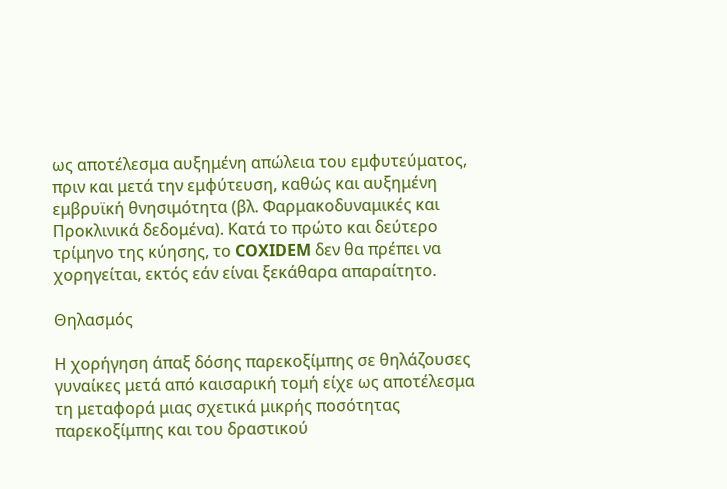ως αποτέλεσμα αυξημένη απώλεια του εμφυτεύματος, πριν και μετά την εμφύτευση, καθώς και αυξημένη εμβρυϊκή θνησιμότητα (βλ. Φαρμακοδυναμικές και Προκλινικά δεδομένα). Κατά το πρώτο και δεύτερο τρίμηνο της κύησης, το COXIDEM δεν θα πρέπει να χορηγείται, εκτός εάν είναι ξεκάθαρα απαραίτητο.

Θηλασμός

Η χορήγηση άπαξ δόσης παρεκοξίμπης σε θηλάζουσες γυναίκες μετά από καισαρική τομή είχε ως αποτέλεσμα τη μεταφορά μιας σχετικά μικρής ποσότητας παρεκοξίμπης και του δραστικού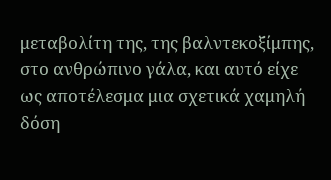μεταβολίτη της, της βαλντεκοξίμπης, στο ανθρώπινο γάλα, και αυτό είχε ως αποτέλεσμα μια σχετικά χαμηλή δόση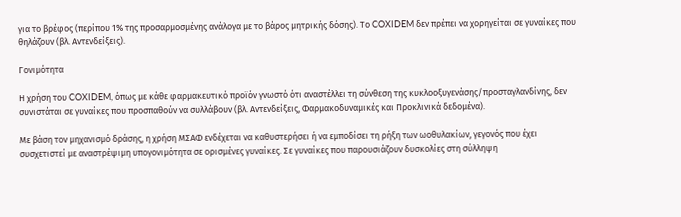για το βρέφος (περίπου 1% της προσαρμοσμένης ανάλογα με το βάρος μητρικής δόσης). Το COXIDEM δεν πρέπει να χορηγείται σε γυναίκες που θηλάζουν (βλ. Αντενδείξεις).

Γονιμότητα

Η χρήση του COXIDEM, όπως με κάθε φαρμακευτικό προϊόν γνωστό ότι αναστέλλει τη σύνθεση της κυκλοοξυγενάσης/προσταγλανδίνης, δεν συνιστάται σε γυναίκες που προσπαθούν να συλλάβουν (βλ. Αντενδείξεις, Φαρμακοδυναμικές και Προκλινικά δεδομένα).

Με βάση τον μηχανισμό δράσης, η χρήση ΜΣΑΦ ενδέχεται να καθυστερήσει ή να εμποδίσει τη ρήξη των ωοθυλακίων, γεγονός που έχει συσχετιστεί με αναστρέψιμη υπογονιμότητα σε ορισμένες γυναίκες. Σε γυναίκες που παρουσιάζουν δυσκολίες στη σύλληψη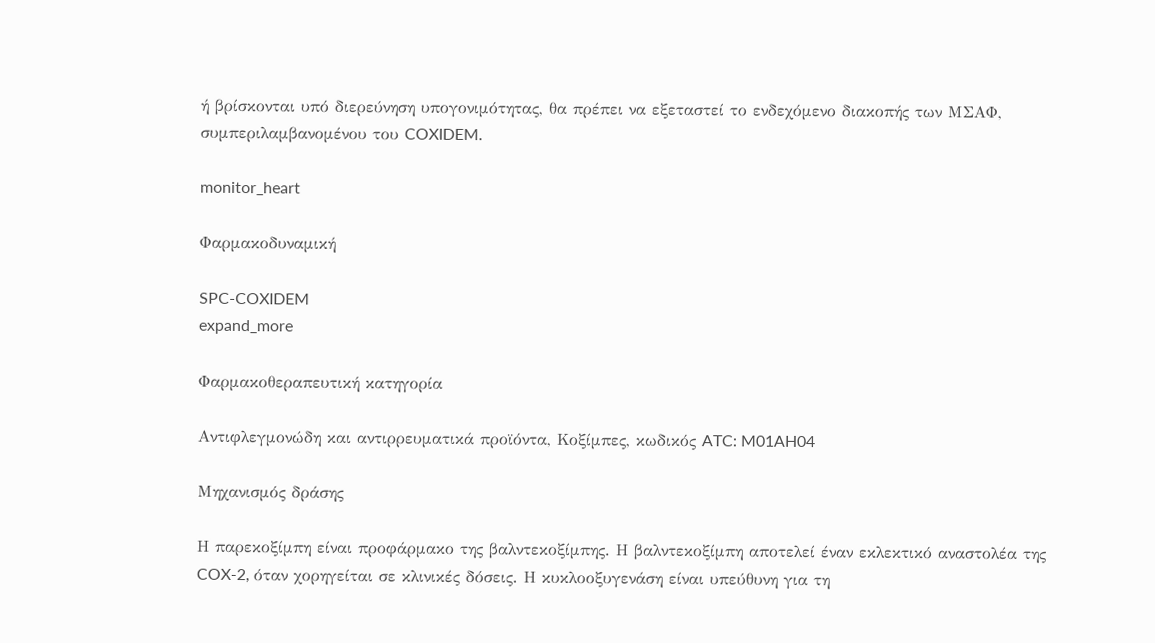ή βρίσκονται υπό διερεύνηση υπογονιμότητας, θα πρέπει να εξεταστεί το ενδεχόμενο διακοπής των ΜΣΑΦ, συμπεριλαμβανομένου του COXIDEM.

monitor_heart

Φαρμακοδυναμική

SPC-COXIDEM
expand_more

Φαρμακοθεραπευτική κατηγορία

Αντιφλεγμονώδη και αντιρρευματικά προϊόντα, Κοξίμπες, κωδικός ATC: M01AH04

Μηχανισμός δράσης

Η παρεκοξίμπη είναι προφάρμακο της βαλντεκοξίμπης. Η βαλντεκοξίμπη αποτελεί έναν εκλεκτικό αναστολέα της COX-2, όταν χορηγείται σε κλινικές δόσεις. Η κυκλοοξυγενάση είναι υπεύθυνη για τη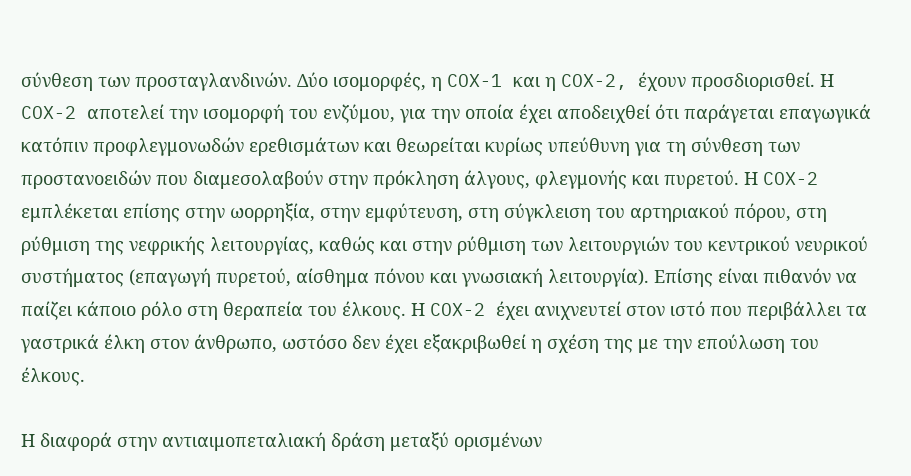σύνθεση των προσταγλανδινών. Δύο ισομορφές, η COX-1 και η COX-2, έχουν προσδιορισθεί. Η COX-2 αποτελεί την ισομορφή του ενζύμου, για την οποία έχει αποδειχθεί ότι παράγεται επαγωγικά κατόπιν προφλεγμονωδών ερεθισμάτων και θεωρείται κυρίως υπεύθυνη για τη σύνθεση των προστανοειδών που διαμεσολαβούν στην πρόκληση άλγους, φλεγμονής και πυρετού. Η COX-2 εμπλέκεται επίσης στην ωορρηξία, στην εμφύτευση, στη σύγκλειση του αρτηριακού πόρου, στη ρύθμιση της νεφρικής λειτουργίας, καθώς και στην ρύθμιση των λειτουργιών του κεντρικού νευρικού συστήματος (επαγωγή πυρετού, αίσθημα πόνου και γνωσιακή λειτουργία). Επίσης είναι πιθανόν να παίζει κάποιο ρόλο στη θεραπεία του έλκους. Η COX-2 έχει ανιχνευτεί στον ιστό που περιβάλλει τα γαστρικά έλκη στον άνθρωπο, ωστόσο δεν έχει εξακριβωθεί η σχέση της με την επούλωση του έλκους.

Η διαφορά στην αντιαιμοπεταλιακή δράση μεταξύ ορισμένων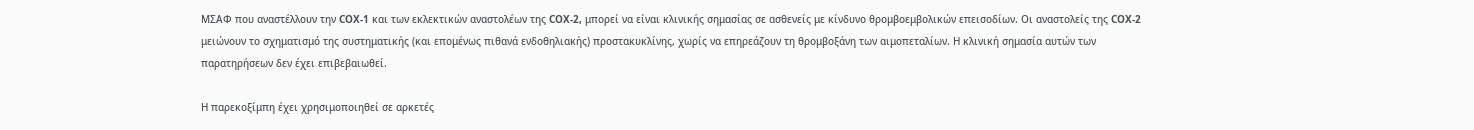ΜΣΑΦ που αναστέλλουν την COX-1 και των εκλεκτικών αναστολέων της COX-2, μπορεί να είναι κλινικής σημασίας σε ασθενείς με κίνδυνο θρομβοεμβολικών επεισοδίων. Οι αναστολείς της COX-2 μειώνουν το σχηματισμό της συστηματικής (και επομένως πιθανά ενδοθηλιακής) προστακυκλίνης, χωρίς να επηρεάζουν τη θρομβοξάνη των αιμοπεταλίων. Η κλινική σημασία αυτών των παρατηρήσεων δεν έχει επιβεβαιωθεί.

Η παρεκοξίμπη έχει χρησιμοποιηθεί σε αρκετές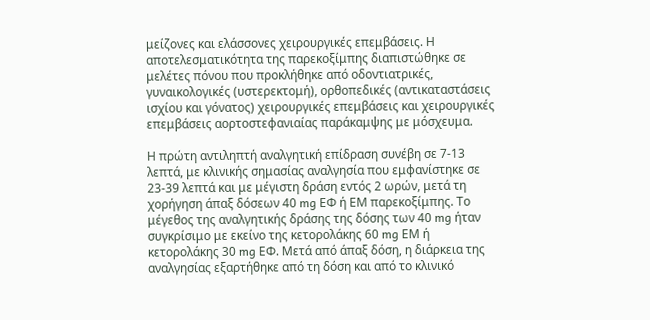μείζονες και ελάσσονες χειρουργικές επεμβάσεις. Η αποτελεσματικότητα της παρεκοξίμπης διαπιστώθηκε σε μελέτες πόνου που προκλήθηκε από οδοντιατρικές, γυναικολογικές (υστερεκτομή), ορθοπεδικές (αντικαταστάσεις ισχίου και γόνατος) χειρουργικές επεμβάσεις και χειρουργικές επεμβάσεις αορτοστεφανιαίας παράκαμψης με μόσχευμα.

Η πρώτη αντιληπτή αναλγητική επίδραση συνέβη σε 7-13 λεπτά, με κλινικής σημασίας αναλγησία που εμφανίστηκε σε 23-39 λεπτά και με μέγιστη δράση εντός 2 ωρών, μετά τη χορήγηση άπαξ δόσεων 40 mg ΕΦ ή ΕΜ παρεκοξίμπης. Το μέγεθος της αναλγητικής δράσης της δόσης των 40 mg ήταν συγκρίσιμο με εκείνο της κετορολάκης 60 mg ΕΜ ή κετορολάκης 30 mg ΕΦ. Μετά από άπαξ δόση, η διάρκεια της αναλγησίας εξαρτήθηκε από τη δόση και από το κλινικό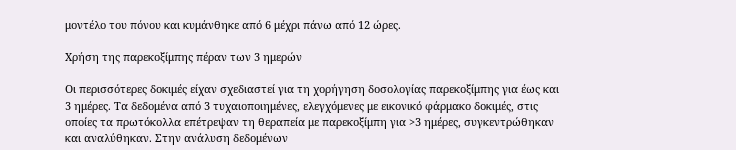μοντέλο του πόνου και κυμάνθηκε από 6 μέχρι πάνω από 12 ώρες.

Χρήση της παρεκοξίμπης πέραν των 3 ημερών

Οι περισσότερες δοκιμές είχαν σχεδιαστεί για τη χορήγηση δοσολογίας παρεκοξίμπης για έως και 3 ημέρες. Τα δεδομένα από 3 τυχαιοποιημένες, ελεγχόμενες με εικονικό φάρμακο δοκιμές, στις οποίες τα πρωτόκολλα επέτρεψαν τη θεραπεία με παρεκοξίμπη για >3 ημέρες, συγκεντρώθηκαν και αναλύθηκαν. Στην ανάλυση δεδομένων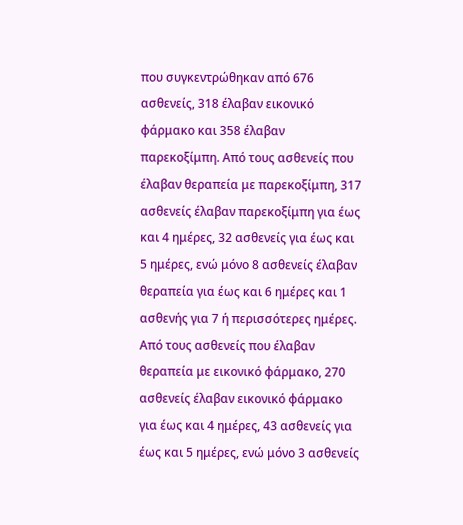που συγκεντρώθηκαν από 676 ασθενείς, 318 έλαβαν εικονικό φάρμακο και 358 έλαβαν παρεκοξίμπη. Από τους ασθενείς που έλαβαν θεραπεία με παρεκοξίμπη, 317 ασθενείς έλαβαν παρεκοξίμπη για έως και 4 ημέρες, 32 ασθενείς για έως και 5 ημέρες, ενώ μόνο 8 ασθενείς έλαβαν θεραπεία για έως και 6 ημέρες και 1 ασθενής για 7 ή περισσότερες ημέρες. Από τους ασθενείς που έλαβαν θεραπεία με εικονικό φάρμακο, 270 ασθενείς έλαβαν εικονικό φάρμακο για έως και 4 ημέρες, 43 ασθενείς για έως και 5 ημέρες, ενώ μόνο 3 ασθενείς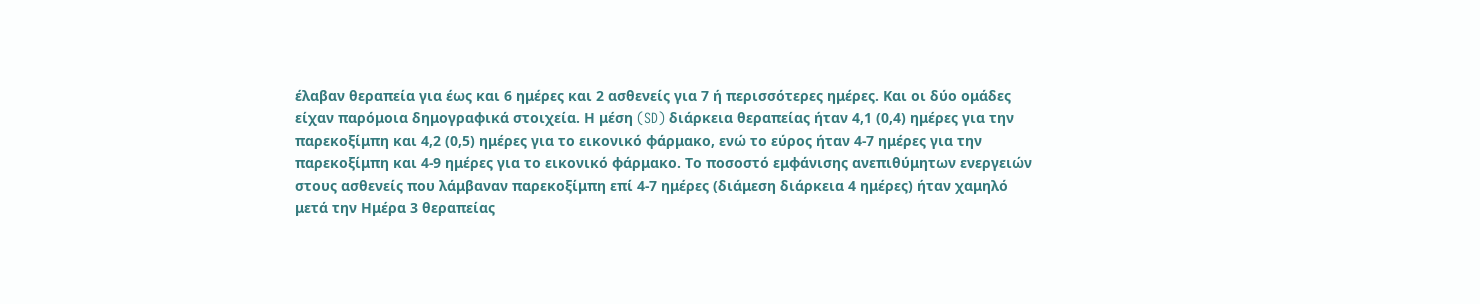έλαβαν θεραπεία για έως και 6 ημέρες και 2 ασθενείς για 7 ή περισσότερες ημέρες. Και οι δύο ομάδες είχαν παρόμοια δημογραφικά στοιχεία. Η μέση (SD) διάρκεια θεραπείας ήταν 4,1 (0,4) ημέρες για την παρεκοξίμπη και 4,2 (0,5) ημέρες για το εικονικό φάρμακο, ενώ το εύρος ήταν 4-7 ημέρες για την παρεκοξίμπη και 4-9 ημέρες για το εικονικό φάρμακο. Το ποσοστό εμφάνισης ανεπιθύμητων ενεργειών στους ασθενείς που λάμβαναν παρεκοξίμπη επί 4-7 ημέρες (διάμεση διάρκεια 4 ημέρες) ήταν χαμηλό μετά την Ημέρα 3 θεραπείας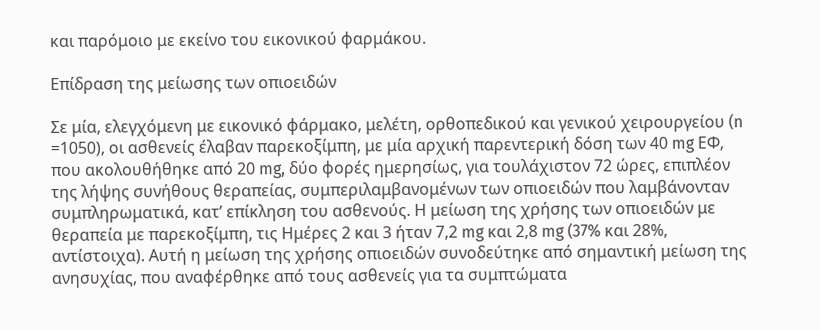και παρόμοιο με εκείνο του εικονικού φαρμάκου.

Επίδραση της μείωσης των οπιοειδών

Σε μία, ελεγχόμενη με εικονικό φάρμακο, μελέτη, ορθοπεδικού και γενικού χειρουργείου (n =1050), οι ασθενείς έλαβαν παρεκοξίμπη, με μία αρχική παρεντερική δόση των 40 mg ΕΦ, που ακολουθήθηκε από 20 mg, δύο φορές ημερησίως, για τουλάχιστον 72 ώρες, επιπλέον της λήψης συνήθους θεραπείας, συμπεριλαμβανομένων των οπιοειδών που λαμβάνονταν συμπληρωματικά, κατ’ επίκληση του ασθενούς. Η μείωση της χρήσης των οπιοειδών με θεραπεία με παρεκοξίμπη, τις Ημέρες 2 και 3 ήταν 7,2 mg και 2,8 mg (37% και 28%, αντίστοιχα). Αυτή η μείωση της χρήσης οπιοειδών συνοδεύτηκε από σημαντική μείωση της ανησυχίας, που αναφέρθηκε από τους ασθενείς για τα συμπτώματα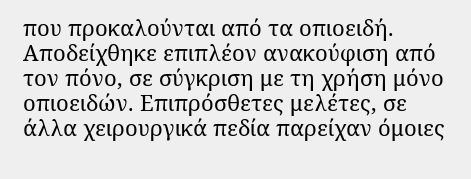που προκαλούνται από τα οπιοειδή. Αποδείχθηκε επιπλέον ανακούφιση από τον πόνο, σε σύγκριση με τη χρήση μόνο οπιοειδών. Επιπρόσθετες μελέτες, σε άλλα χειρουργικά πεδία παρείχαν όμοιες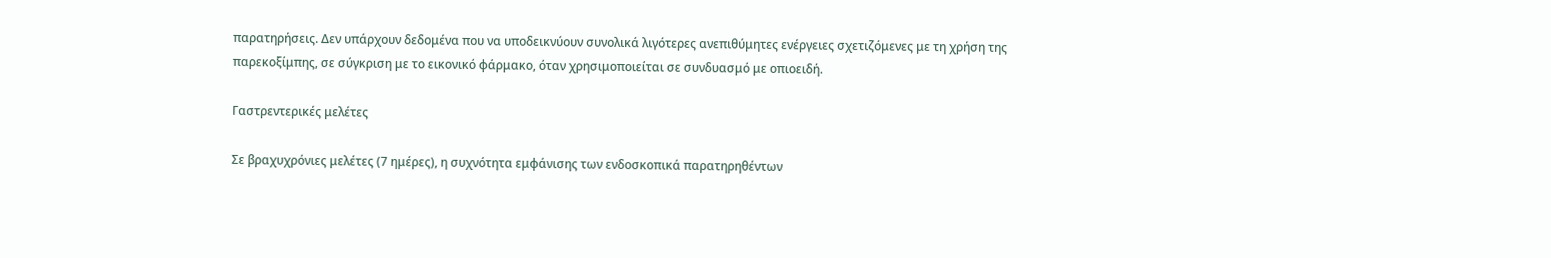παρατηρήσεις. Δεν υπάρχουν δεδομένα που να υποδεικνύουν συνολικά λιγότερες ανεπιθύμητες ενέργειες σχετιζόμενες με τη χρήση της παρεκοξίμπης, σε σύγκριση με το εικονικό φάρμακο, όταν χρησιμοποιείται σε συνδυασμό με οπιοειδή.

Γαστρεντερικές μελέτες

Σε βραχυχρόνιες μελέτες (7 ημέρες), η συχνότητα εμφάνισης των ενδοσκοπικά παρατηρηθέντων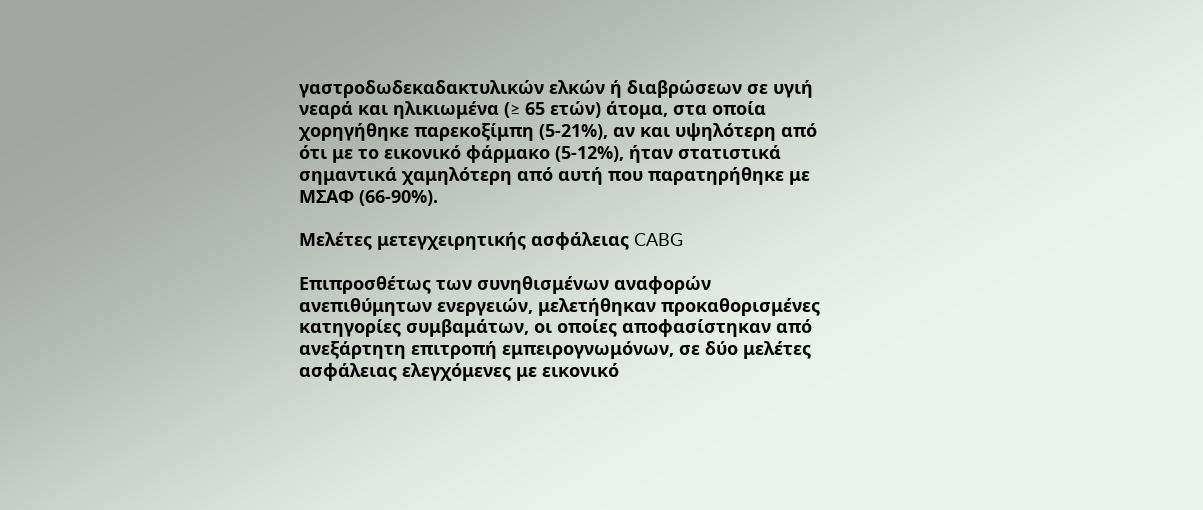γαστροδωδεκαδακτυλικών ελκών ή διαβρώσεων σε υγιή νεαρά και ηλικιωμένα (≥ 65 ετών) άτομα, στα οποία χορηγήθηκε παρεκοξίμπη (5-21%), αν και υψηλότερη από ότι με το εικονικό φάρμακο (5-12%), ήταν στατιστικά σημαντικά χαμηλότερη από αυτή που παρατηρήθηκε με ΜΣΑΦ (66-90%).

Μελέτες μετεγχειρητικής ασφάλειας CABG

Επιπροσθέτως των συνηθισμένων αναφορών ανεπιθύμητων ενεργειών, μελετήθηκαν προκαθορισμένες κατηγορίες συμβαμάτων, οι οποίες αποφασίστηκαν από ανεξάρτητη επιτροπή εμπειρογνωμόνων, σε δύο μελέτες ασφάλειας ελεγχόμενες με εικονικό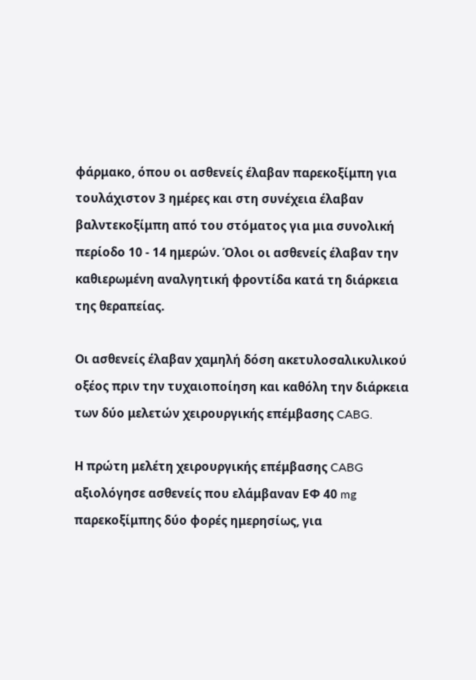φάρμακο, όπου οι ασθενείς έλαβαν παρεκοξίμπη για τουλάχιστον 3 ημέρες και στη συνέχεια έλαβαν βαλντεκοξίμπη από του στόματος για μια συνολική περίοδο 10 - 14 ημερών. Όλοι οι ασθενείς έλαβαν την καθιερωμένη αναλγητική φροντίδα κατά τη διάρκεια της θεραπείας.

Οι ασθενείς έλαβαν χαμηλή δόση ακετυλοσαλικυλικού οξέος πριν την τυχαιοποίηση και καθόλη την διάρκεια των δύο μελετών χειρουργικής επέμβασης CABG.

Η πρώτη μελέτη χειρουργικής επέμβασης CABG αξιολόγησε ασθενείς που ελάμβαναν ΕΦ 40 mg παρεκοξίμπης δύο φορές ημερησίως, για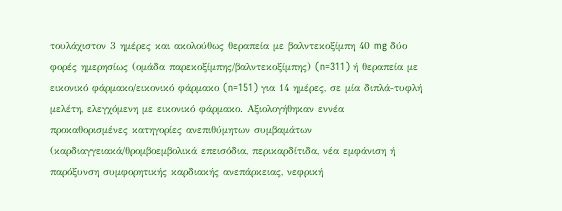τουλάχιστον 3 ημέρες και ακολούθως θεραπεία με βαλντεκοξίμπη 40 mg δύο φορές ημερησίως (ομάδα παρεκοξίμπης/βαλντεκοξίμπης) (n=311) ή θεραπεία με εικονικό φάρμακο/εικονικό φάρμακο (n=151) για 14 ημέρες, σε μία διπλά-τυφλή μελέτη, ελεγχόμενη με εικονικό φάρμακο. Αξιολογήθηκαν εννέα προκαθορισμένες κατηγορίες ανεπιθύμητων συμβαμάτων (καρδιαγγειακά/θρομβοεμβολικά επεισόδια, περικαρδίτιδα, νέα εμφάνιση ή παρόξυνση συμφορητικής καρδιακής ανεπάρκειας, νεφρική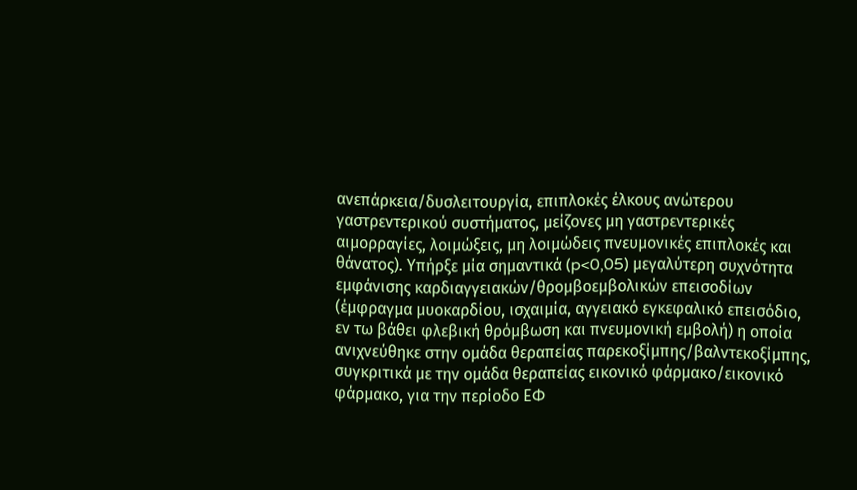ανεπάρκεια/δυσλειτουργία, επιπλοκές έλκους ανώτερου γαστρεντερικού συστήματος, μείζονες μη γαστρεντερικές αιμορραγίες, λοιμώξεις, μη λοιμώδεις πνευμονικές επιπλοκές και θάνατος). Υπήρξε μία σημαντικά (p<0,05) μεγαλύτερη συχνότητα εμφάνισης καρδιαγγειακών/θρομβοεμβολικών επεισοδίων (έμφραγμα μυοκαρδίου, ισχαιμία, αγγειακό εγκεφαλικό επεισόδιο, εν τω βάθει φλεβική θρόμβωση και πνευμονική εμβολή) η οποία ανιχνεύθηκε στην ομάδα θεραπείας παρεκοξίμπης/βαλντεκοξίμπης, συγκριτικά με την ομάδα θεραπείας εικονικό φάρμακο/εικονικό φάρμακο, για την περίοδο ΕΦ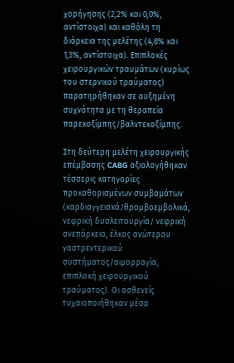χορήγησης (2,2% και 0,0%, αντίστοιχα) και καθόλη τη διάρκεια της μελέτης (4,8% και 1,3%, αντίστοιχα). Επιπλοκές χειρουργικών τραυμάτων (κυρίως του στερνικού τραύματος) παρατηρήθηκαν σε αυξημένη συχνότητα με τη θεραπεία παρεκοξίμπης/βαλντεκοξίμπης.

Στη δεύτερη μελέτη χειρουργικής επέμβασης CABG αξιολογήθηκαν τέσσερις κατηγορίες προκαθορισμένων συμβαμάτων (καρδιαγγειακά/θρομβοεμβολικά, νεφρική δυσλειτουργία/ νεφρική ανεπάρκεια, έλκος ανώτερου γαστρεντερικού συστήματος/αιμορραγία, επιπλοκή χειρουργικού τραύματος). Οι ασθενείς τυχαιοποιήθηκαν μέσα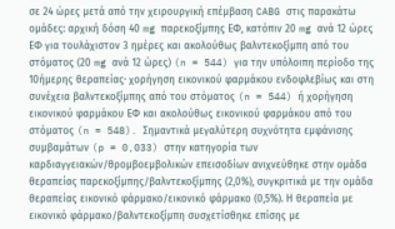σε 24 ώρες μετά από την χειρουργική επέμβαση CABG στις παρακάτω ομάδες: αρχική δόση 40 mg παρεκοξίμπης ΕΦ, κατόπιν 20 mg ανά 12 ώρες ΕΦ για τουλάχιστον 3 ημέρες και ακολούθως βαλντεκοξίμπη από του στόματος (20 mg ανά 12 ώρες) (n = 544) για την υπόλοιπη περίοδο της 10ήμερης θεραπείας∙ χορήγηση εικονικού φαρμάκου ενδοφλεβίως και στη συνέχεια βαλντεκοξίμπης από του στόματος (n = 544) ή χορήγηση εικονικού φαρμάκου ΕΦ και ακολούθως εικονικού φαρμάκου από του στόματος (n = 548). Σημαντικά μεγαλύτερη συχνότητα εμφάνισης συμβαμάτων (p = 0,033) στην κατηγορία των καρδιαγγειακών/θρομβοεμβολικών επεισοδίων ανιχνεύθηκε στην ομάδα θεραπείας παρεκοξίμπης/βαλντεκοξίμπης (2,0%), συγκριτικά με την ομάδα θεραπείας εικονικό φάρμακο/εικονικό φάρμακο (0,5%). Η θεραπεία με εικονικό φάρμακο/βαλντεκοξίμπη συσχετίσθηκε επίσης με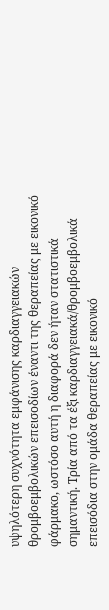υψηλότερη συχνότητα εμφάνισης καρδιαγγειακών θρομβοεμβολικών επεισοδίων έναντι της θεραπείας με εικονικό φάρμακο, ωστόσο αυτή η διαφορά δεν ήταν στατιστικά σημαντική. Τρία από τα έξι καρδιαγγειακά/θρομβοεμβολικά επεισόδια στην ομάδα θεραπείας με εικονικό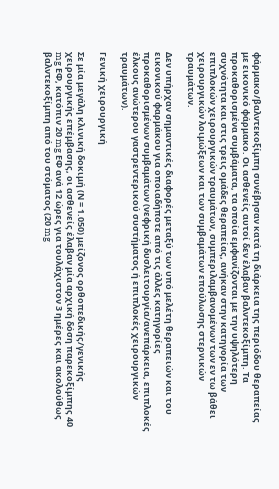φάρμακο/βαλντεκοξίμπη συνέβησαν κατά τη διάρκεια της περιόδου θεραπείας με εικονικό φάρμακο. Οι ασθενείς αυτοί δεν έλαβαν βαλντεκοξίμπη. Τα προκαθορισμένα συμβάματα, τα οποία εμφανίζονται με την υψηλότερη συχνότητα και στις τρεις ομάδες θεραπείας, ανήκαν στην κατηγορία των επιπλοκών χειρουργικών τραυμάτων, συμπεριλαμβανομένων των εν τω βάθει χειρουργικών λοιμώξεων και των συμβαμάτων επούλωσης στερνικών τραυμάτων.

Δεν υπήρχαν σημαντικές διαφορές μεταξύ των υπό μελέτη θεραπειών και του εικονικού φαρμάκου για οποιαδήποτε από τις άλλες κατηγορίες προκαθορισμένων συμβαμάτων (νεφρική δυσλειτουργία/ανεπάρκεια, επιπλοκές έλκους ανώτερου γαστρεντερικού συστήματος ή επιπλοκές χειρουργικών τραυμάτων).

Γενική χειρουργική

Σε μία μεγάλη κλινική δοκιμή (Ν = 1.050) μείζονος ορθοπεδικής/γενικής χειρουργικής επέμβασης, οι ασθενείς έλαβαν μία αρχική δόση παρεκοξίμπης 40 mg ΕΦ, κατόπιν 20 mg ΕΦ ανά 12 ώρες για τουλάχιστον 3 ημέρες και ακολούθως βαλντεκοξίμπη από του στόματος (20 mg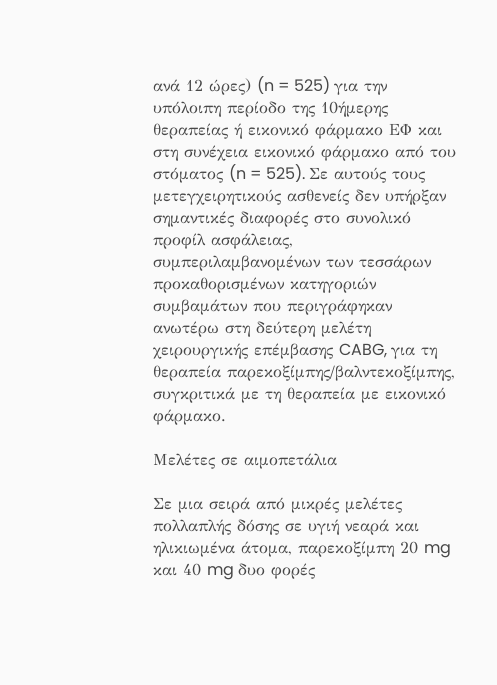ανά 12 ώρες) (n = 525) για την υπόλοιπη περίοδο της 10ήμερης θεραπείας ή εικονικό φάρμακο ΕΦ και στη συνέχεια εικονικό φάρμακο από του στόματος (n = 525). Σε αυτούς τους μετεγχειρητικούς ασθενείς δεν υπήρξαν σημαντικές διαφορές στο συνολικό προφίλ ασφάλειας, συμπεριλαμβανομένων των τεσσάρων προκαθορισμένων κατηγοριών συμβαμάτων που περιγράφηκαν ανωτέρω στη δεύτερη μελέτη χειρουργικής επέμβασης CABG, για τη θεραπεία παρεκοξίμπης/βαλντεκοξίμπης, συγκριτικά με τη θεραπεία με εικονικό φάρμακο.

Μελέτες σε αιμοπετάλια

Σε μια σειρά από μικρές μελέτες πολλαπλής δόσης σε υγιή νεαρά και ηλικιωμένα άτομα, παρεκοξίμπη 20 mg και 40 mg δυο φορές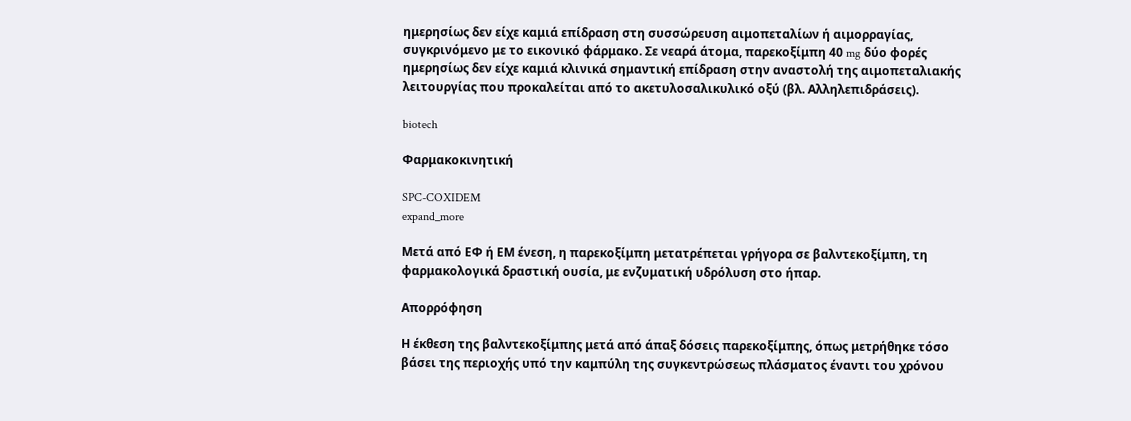ημερησίως δεν είχε καμιά επίδραση στη συσσώρευση αιμοπεταλίων ή αιμορραγίας, συγκρινόμενο με το εικονικό φάρμακο. Σε νεαρά άτομα, παρεκοξίμπη 40 mg δύο φορές ημερησίως δεν είχε καμιά κλινικά σημαντική επίδραση στην αναστολή της αιμοπεταλιακής λειτουργίας που προκαλείται από το ακετυλοσαλικυλικό οξύ (βλ. Αλληλεπιδράσεις).

biotech

Φαρμακοκινητική

SPC-COXIDEM
expand_more

Μετά από ΕΦ ή ΕΜ ένεση, η παρεκοξίμπη μετατρέπεται γρήγορα σε βαλντεκοξίμπη, τη φαρμακολογικά δραστική ουσία, με ενζυματική υδρόλυση στο ήπαρ.

Απορρόφηση

Η έκθεση της βαλντεκοξίμπης μετά από άπαξ δόσεις παρεκοξίμπης, όπως μετρήθηκε τόσο βάσει της περιοχής υπό την καμπύλη της συγκεντρώσεως πλάσματος έναντι του χρόνου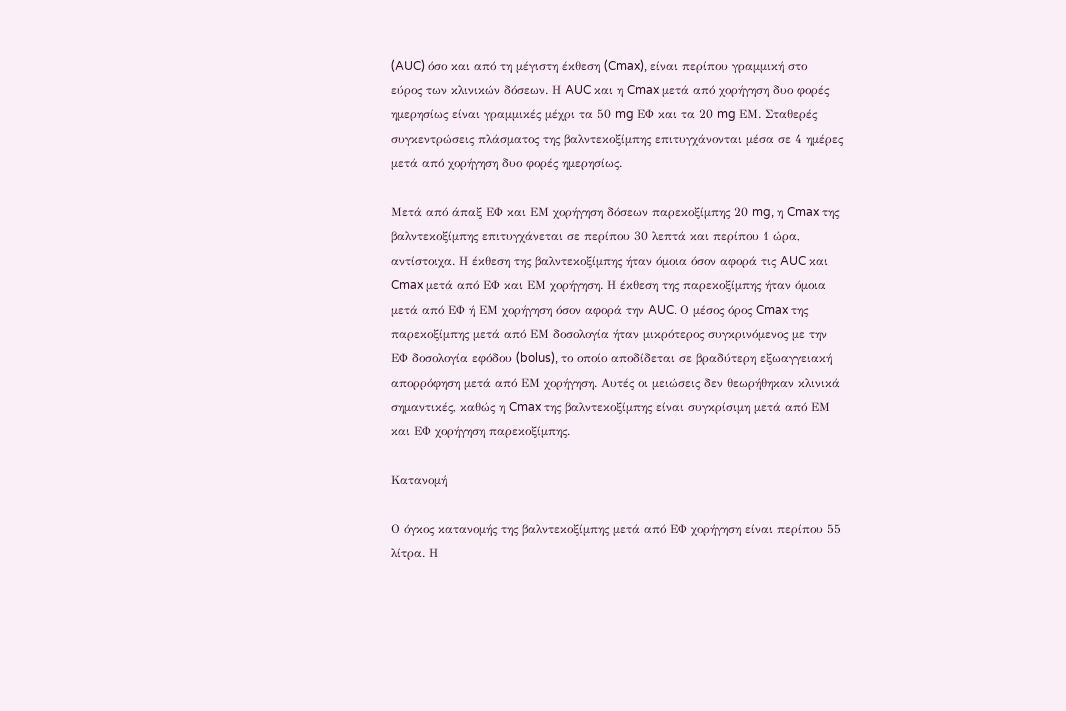(AUC) όσο και από τη μέγιστη έκθεση (Cmax), είναι περίπου γραμμική στο εύρος των κλινικών δόσεων. Η AUC και η Cmax μετά από χορήγηση δυο φορές ημερησίως είναι γραμμικές μέχρι τα 50 mg ΕΦ και τα 20 mg ΕM. Σταθερές συγκεντρώσεις πλάσματος της βαλντεκοξίμπης επιτυγχάνονται μέσα σε 4 ημέρες μετά από χορήγηση δυο φορές ημερησίως.

Μετά από άπαξ ΕΦ και ΕΜ χορήγηση δόσεων παρεκοξίμπης 20 mg, η Cmax της βαλντεκοξίμπης επιτυγχάνεται σε περίπου 30 λεπτά και περίπου 1 ώρα, αντίστοιχα. Η έκθεση της βαλντεκοξίμπης ήταν όμοια όσον αφορά τις AUC και Cmax μετά από ΕΦ και ΕΜ χορήγηση. Η έκθεση της παρεκοξίμπης ήταν όμοια μετά από ΕΦ ή ΕΜ χορήγηση όσον αφορά την AUC. Ο μέσος όρος Cmax της παρεκοξίμπης μετά από ΕΜ δοσολογία ήταν μικρότερος συγκρινόμενος με την ΕΦ δοσολογία εφόδου (bolus), το οποίο αποδίδεται σε βραδύτερη εξωαγγειακή απορρόφηση μετά από ΕΜ χορήγηση. Αυτές οι μειώσεις δεν θεωρήθηκαν κλινικά σημαντικές, καθώς η Cmax της βαλντεκοξίμπης είναι συγκρίσιμη μετά από ΕΜ και ΕΦ χορήγηση παρεκοξίμπης.

Κατανομή

Ο όγκος κατανομής της βαλντεκοξίμπης μετά από ΕΦ χορήγηση είναι περίπου 55 λίτρα. Η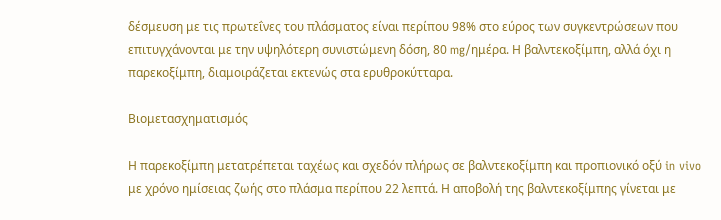δέσμευση με τις πρωτεΐνες του πλάσματος είναι περίπου 98% στο εύρος των συγκεντρώσεων που επιτυγχάνονται με την υψηλότερη συνιστώμενη δόση, 80 mg/ημέρα. Η βαλντεκοξίμπη, αλλά όχι η παρεκοξίμπη, διαμοιράζεται εκτενώς στα ερυθροκύτταρα.

Βιομετασχηματισμός

Η παρεκοξίμπη μετατρέπεται ταχέως και σχεδόν πλήρως σε βαλντεκοξίμπη και προπιονικό οξύ in vivo με χρόνο ημίσειας ζωής στο πλάσμα περίπου 22 λεπτά. Η αποβολή της βαλντεκοξίμπης γίνεται με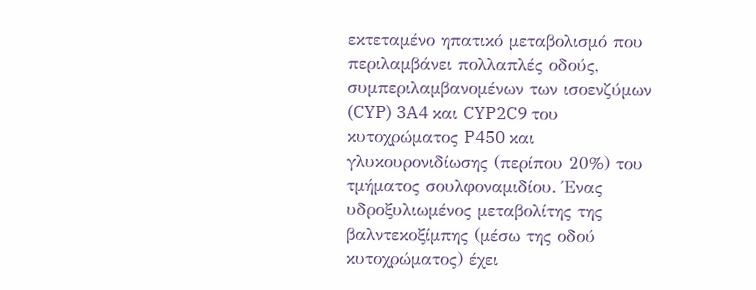εκτεταμένο ηπατικό μεταβολισμό που περιλαμβάνει πολλαπλές οδούς, συμπεριλαμβανομένων των ισοενζύμων (CYP) 3A4 και CYP2C9 του κυτοχρώματος P450 και γλυκουρονιδίωσης (περίπου 20%) του τμήματος σουλφοναμιδίου. Ένας υδροξυλιωμένος μεταβολίτης της βαλντεκοξίμπης (μέσω της οδού κυτοχρώματος) έχει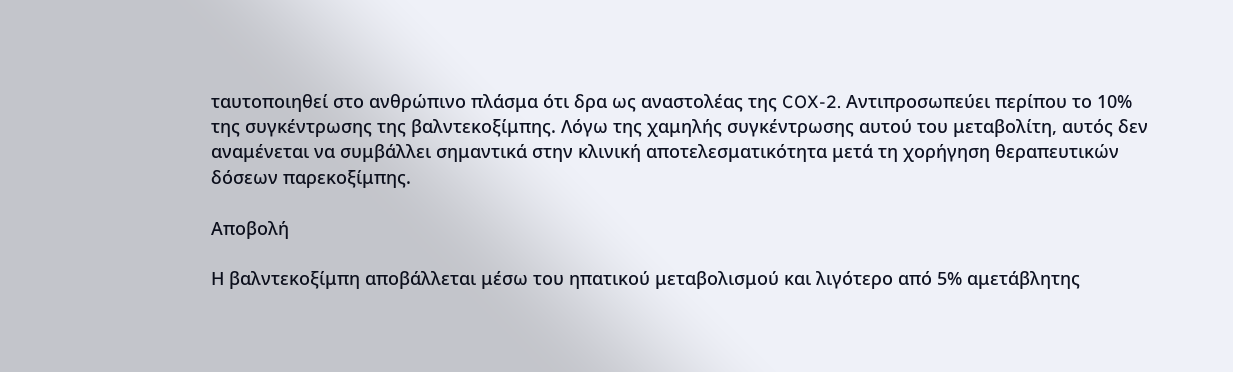ταυτοποιηθεί στο ανθρώπινο πλάσμα ότι δρα ως αναστολέας της COX-2. Αντιπροσωπεύει περίπου το 10% της συγκέντρωσης της βαλντεκοξίμπης. Λόγω της χαμηλής συγκέντρωσης αυτού του μεταβολίτη, αυτός δεν αναμένεται να συμβάλλει σημαντικά στην κλινική αποτελεσματικότητα μετά τη χορήγηση θεραπευτικών δόσεων παρεκοξίμπης.

Αποβολή

Η βαλντεκοξίμπη αποβάλλεται μέσω του ηπατικού μεταβολισμού και λιγότερο από 5% αμετάβλητης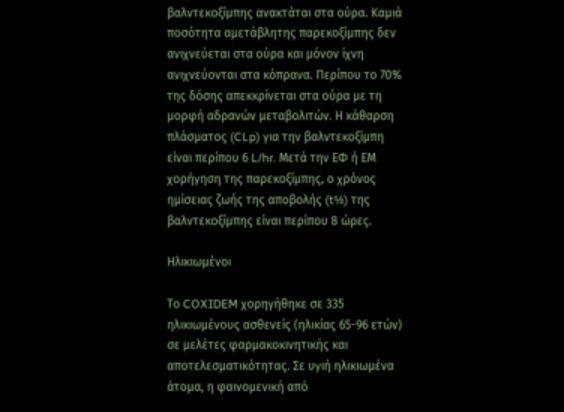βαλντεκοξίμπης ανακτάται στα ούρα. Καμιά ποσότητα αμετάβλητης παρεκοξίμπης δεν ανιχνεύεται στα ούρα και μόνον ίχνη ανιχνεύονται στα κόπρανα. Περίπου το 70% της δόσης απεκκρίνεται στα ούρα με τη μορφή αδρανών μεταβολιτών. Η κάθαρση πλάσματος (CLp) για την βαλντεκοξίμπη είναι περίπου 6 L/hr. Μετά την ΕΦ ή ΕΜ χορήγηση της παρεκοξίμπης, ο χρόνος ημίσειας ζωής της αποβολής (t½) της βαλντεκοξίμπης είναι περίπου 8 ώρες.

Ηλικιωμένοι

Το COXIDEM χορηγήθηκε σε 335 ηλικιωμένους ασθενείς (ηλικίας 65-96 ετών) σε μελέτες φαρμακοκινητικής και αποτελεσματικότητας. Σε υγιή ηλικιωμένα άτομα, η φαινομενική από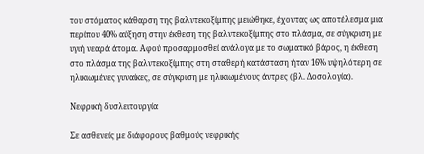του στόματος κάθαρση της βαλντεκοξίμπης μειώθηκε, έχοντας ως αποτέλεσμα μια περίπου 40% αύξηση στην έκθεση της βαλντεκοξίμπης στο πλάσμα, σε σύγκριση με υγιή νεαρά άτομα. Αφού προσαρμοσθεί ανάλογα με το σωματικό βάρος, η έκθεση στο πλάσμα της βαλντεκοξίμπης στη σταθερή κατάσταση ήταν 16% υψηλότερη σε ηλικιωμένες γυναίκες, σε σύγκριση με ηλικιωμένους άντρες (βλ. Δοσολογία).

Νεφρική δυσλειτουργία

Σε ασθενείς με διάφορους βαθμούς νεφρικής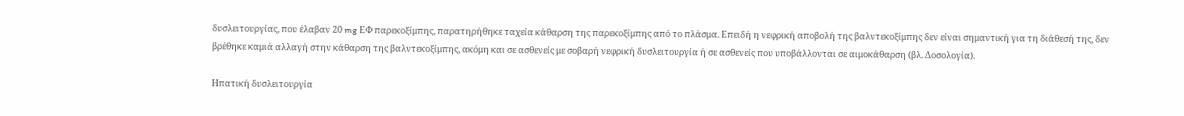δυσλειτουργίας, που έλαβαν 20 mg ΕΦ παρεκοξίμπης, παρατηρήθηκε ταχεία κάθαρση της παρεκοξίμπης από το πλάσμα. Επειδή η νεφρική αποβολή της βαλντεκοξίμπης δεν είναι σημαντική για τη διάθεσή της, δεν βρέθηκε καμιά αλλαγή στην κάθαρση της βαλντεκοξίμπης, ακόμη και σε ασθενείς με σοβαρή νεφρική δυσλειτουργία ή σε ασθενείς που υποβάλλονται σε αιμοκάθαρση (βλ. Δοσολογία).

Ηπατική δυσλειτουργία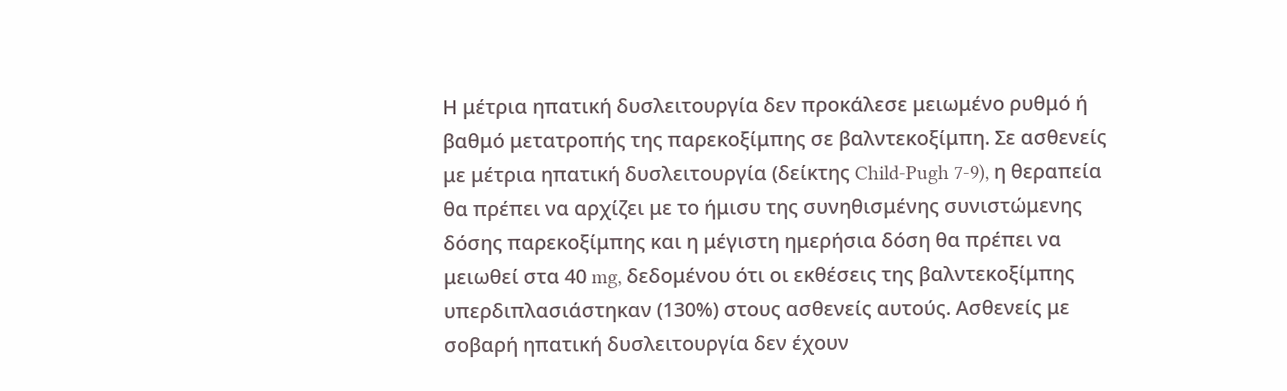Η μέτρια ηπατική δυσλειτουργία δεν προκάλεσε μειωμένο ρυθμό ή βαθμό μετατροπής της παρεκοξίμπης σε βαλντεκοξίμπη. Σε ασθενείς με μέτρια ηπατική δυσλειτουργία (δείκτης Child-Pugh 7-9), η θεραπεία θα πρέπει να αρχίζει με το ήμισυ της συνηθισμένης συνιστώμενης δόσης παρεκοξίμπης και η μέγιστη ημερήσια δόση θα πρέπει να μειωθεί στα 40 mg, δεδομένου ότι οι εκθέσεις της βαλντεκοξίμπης υπερδιπλασιάστηκαν (130%) στους ασθενείς αυτούς. Ασθενείς με σοβαρή ηπατική δυσλειτουργία δεν έχουν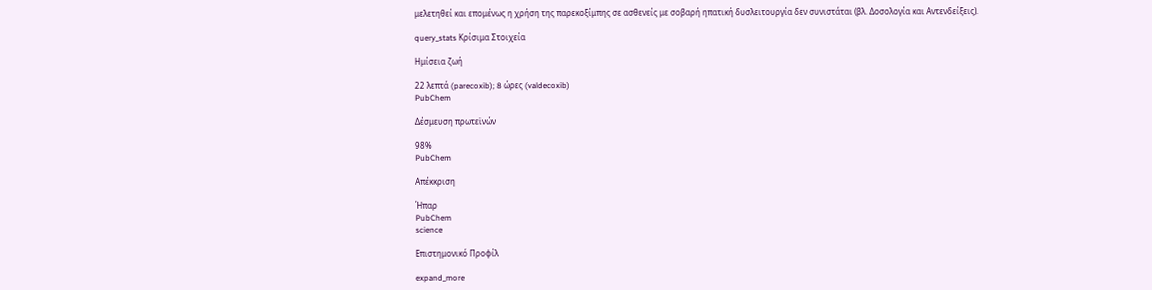μελετηθεί και επομένως η χρήση της παρεκοξίμπης σε ασθενείς με σοβαρή ηπατική δυσλειτουργία δεν συνιστάται (βλ. Δοσολογία και Αντενδείξεις).

query_stats Κρίσιμα Στοιχεία

Ημίσεια ζωή

22 λεπτά (parecoxib); 8 ώρες (valdecoxib)
PubChem

Δέσμευση πρωτεϊνών

98%
PubChem

Απέκκριση

Ήπαρ
PubChem
science

Επιστημονικό Προφίλ

expand_more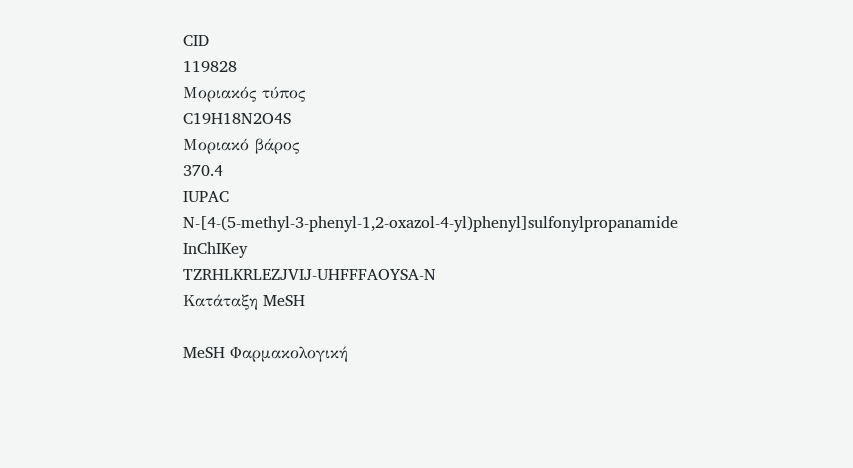CID
119828
Μοριακός τύπος
C19H18N2O4S
Μοριακό βάρος
370.4
IUPAC
N-[4-(5-methyl-3-phenyl-1,2-oxazol-4-yl)phenyl]sulfonylpropanamide
InChIKey
TZRHLKRLEZJVIJ-UHFFFAOYSA-N
Κατάταξη MeSH

MeSH Φαρμακολογική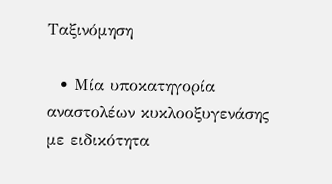Ταξινόμηση

  • Μία υποκατηγορία αναστολέων κυκλοοξυγενάσης με ειδικότητα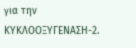για την ΚΥΚΛΟΟΞΥΓΕΝΑΣΗ-2.